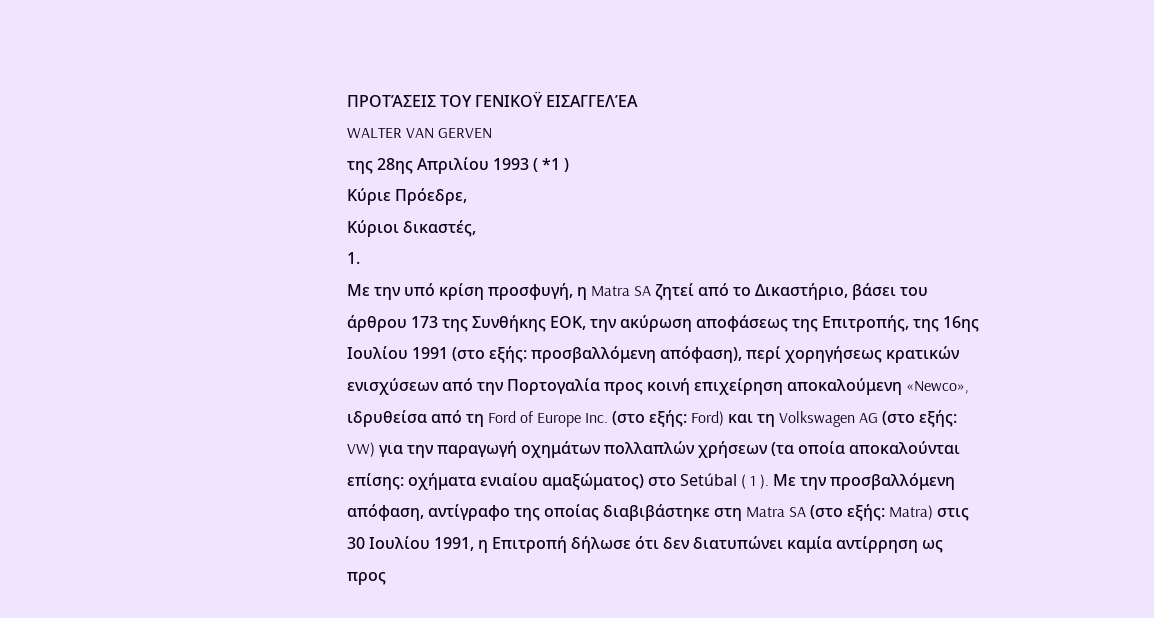ΠΡΟΤΆΣΕΙΣ ΤΟΥ ΓΕΝΙΚΟΫ ΕΙΣΑΓΓΕΛΈΑ
WALTER VAN GERVEN
της 28ης Απριλίου 1993 ( *1 )
Κύριε Πρόεδρε,
Κύριοι δικαστές,
1.
Με την υπό κρίση προσφυγή, η Matra SA ζητεί από το Δικαστήριο, βάσει του άρθρου 173 της Συνθήκης ΕΟΚ, την ακύρωση αποφάσεως της Επιτροπής, της 16ης Ιουλίου 1991 (στο εξής: προσβαλλόμενη απόφαση), περί χορηγήσεως κρατικών ενισχύσεων από την Πορτογαλία προς κοινή επιχείρηση αποκαλούμενη «Newco», ιδρυθείσα από τη Ford of Europe Inc. (στο εξής: Ford) και τη Volkswagen AG (στο εξής: VW) για την παραγωγή οχημάτων πολλαπλών χρήσεων (τα οποία αποκαλούνται επίσης: οχήματα ενιαίου αμαξώματος) στο Setúbal ( 1 ). Με την προσβαλλόμενη απόφαση, αντίγραφο της οποίας διαβιβάστηκε στη Matra SA (στο εξής: Matra) στις 30 Ιουλίου 1991, η Επιτροπή δήλωσε ότι δεν διατυπώνει καμία αντίρρηση ως προς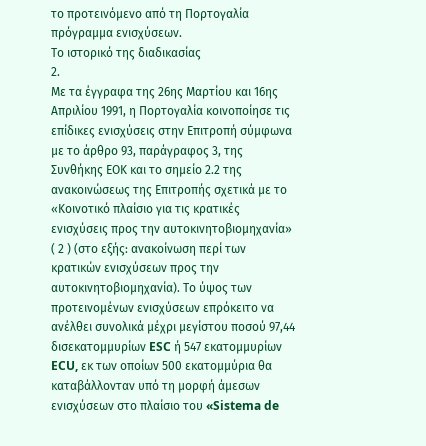το προτεινόμενο από τη Πορτογαλία πρόγραμμα ενισχύσεων.
Το ιστορικό της διαδικασίας
2.
Με τα έγγραφα της 26ης Μαρτίου και 16ης Απριλίου 1991, η Πορτογαλία κοινοποίησε τις επίδικες ενισχύσεις στην Επιτροπή σύμφωνα με το άρθρο 93, παράγραφος 3, της Συνθήκης ΕΟΚ και το σημείο 2.2 της ανακοινώσεως της Επιτροπής σχετικά με το «Κοινοτικό πλαίσιο για τις κρατικές ενισχύσεις προς την αυτοκινητοβιομηχανία» ( 2 ) (στο εξής: ανακοίνωση περί των κρατικών ενισχύσεων προς την αυτοκινητοβιομηχανία). Το ύψος των προτεινομένων ενισχύσεων επρόκειτο να ανέλθει συνολικά μέχρι μεγίστου ποσού 97,44 δισεκατομμυρίων ESC ή 547 εκατομμυρίων ECU, εκ των οποίων 500 εκατομμύρια θα καταβάλλονταν υπό τη μορφή άμεσων ενισχύσεων στο πλαίσιο του «Sistema de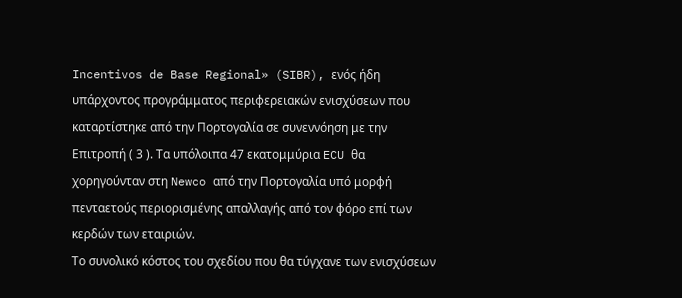Incentivos de Base Regional» (SIBR), ενός ήδη υπάρχοντος προγράμματος περιφερειακών ενισχύσεων που καταρτίστηκε από την Πορτογαλία σε συνεννόηση με την Επιτροπή ( 3 ). Τα υπόλοιπα 47 εκατομμύρια ECU θα χορηγούνταν στη Newco από την Πορτογαλία υπό μορφή πενταετούς περιορισμένης απαλλαγής από τον φόρο επί των κερδών των εταιριών.
Το συνολικό κόστος του σχεδίου που θα τύγχανε των ενισχύσεων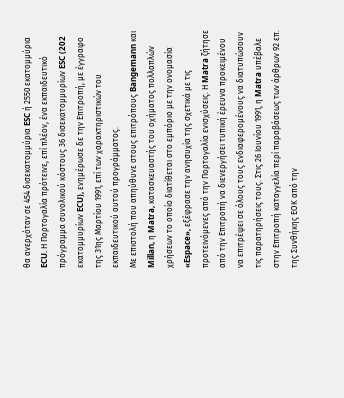θα ανερχόταν σε 454 δισεκατομμύρια ESC ή 2550 εκατομμύρια ECU. Η Πορτογαλία πρότεινε, επί πλέον, ένα εκπαιδευτικό πρόγραμμα συνολικού κόστους 36 δισεκατομμυρίων ESC (202 εκατομμυρίων ECU), ενημέρωσε δε την Επιτροπή, με έγγραφο της 31ης Μαρτίου 1991, επί των χαρακτηριστικών του εκπαιδευτικού αυτού προγράμματος.
Με επιστολή που απηύθυνε στους επιτρόπους Bangemann και Millan, η Matra, κατασκευαστής του οχήματος πολλαπλών χρήσεων το οποίο διατίθεται στο εμπόριο με την ονομασία «Espace», εξέφρασε την ανησυχία της σχετικά με τις προτεινόμενες από την Πορτογαλία ενισχύσεις. Η Matra ζήτησε από την Επιτροπή να διενεργήσει τυπική έρευνα προκειμένου να επιτρέψει σε όλους τους ενδιαφερομένους να διατυπώσουν τις παρατηρήσεις τους. Στις 26 Ιουνίου 1991, η Matra υπέβαλε στην Επιτροπή καταγγελία περί παραβάσεως των άρθρων 92 επ. της Συνθήκης ΕΟΚ από την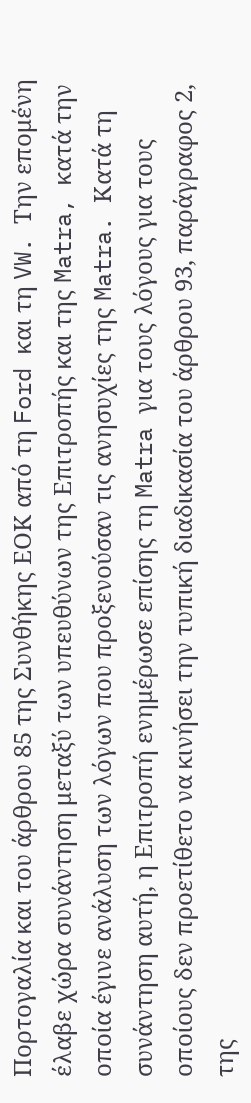Πορτογαλία και του άρθρου 85 της Συνθήκης ΕΟΚ από τη Ford και τη VW. Την επομένη έλαβε χώρα συνάντηση μεταξύ των υπευθύνων της Επιτροπής και της Matra, κατά την οποία έγινε ανάλυση των λόγων που προξενούσαν τις ανησυχίες της Matra. Κατά τη συνάντηση αυτή, η Επιτροπή ενημέρωσε επίσης τη Matra για τους λόγους για τους οποίους δεν προετίθετο να κινήσει την τυπική διαδικασία του άρθρου 93, παράγραφος 2, της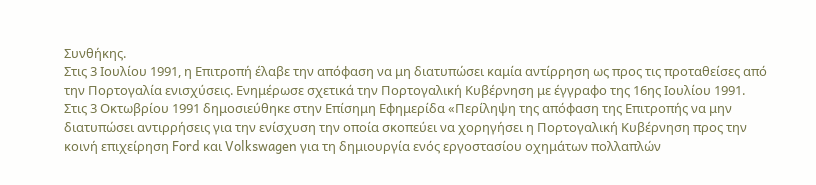Συνθήκης.
Στις 3 Ιουλίου 1991, η Επιτροπή έλαβε την απόφαση να μη διατυπώσει καμία αντίρρηση ως προς τις προταθείσες από την Πορτογαλία ενισχύσεις. Ενημέρωσε σχετικά την Πορτογαλική Κυβέρνηση με έγγραφο της 16ης Ιουλίου 1991. Στις 3 Οκτωβρίου 1991 δημοσιεύθηκε στην Επίσημη Εφημερίδα «Περίληψη της απόφαση της Επιτροπής να μην διατυπώσει αντιρρήσεις για την ενίσχυση την οποία σκοπεύει να χορηγήσει η Πορτογαλική Κυβέρνηση προς την κοινή επιχείρηση Ford και Volkswagen για τη δημιουργία ενός εργοστασίου οχημάτων πολλαπλών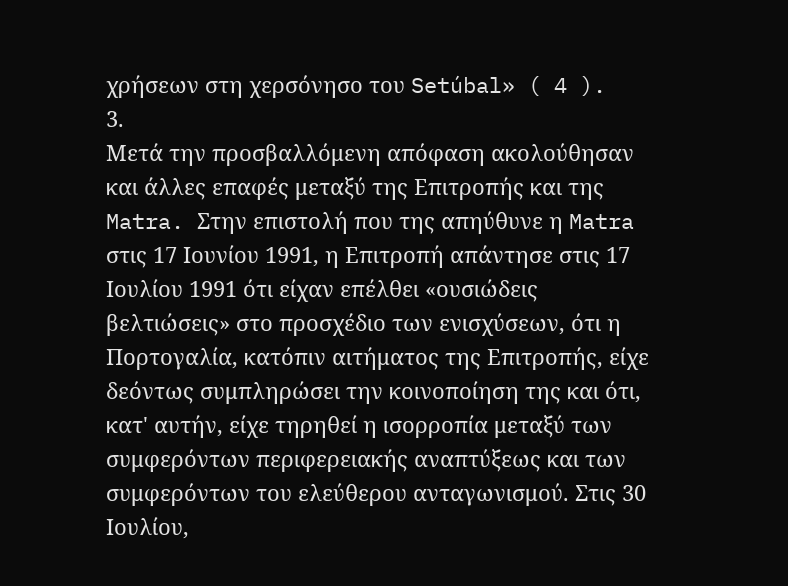χρήσεων στη χερσόνησο του Setúbal» ( 4 ).
3.
Μετά την προσβαλλόμενη απόφαση ακολούθησαν και άλλες επαφές μεταξύ της Επιτροπής και της Matra. Στην επιστολή που της απηύθυνε η Matra στις 17 Ιουνίου 1991, η Επιτροπή απάντησε στις 17 Ιουλίου 1991 ότι είχαν επέλθει «ουσιώδεις βελτιώσεις» στο προσχέδιο των ενισχύσεων, ότι η Πορτογαλία, κατόπιν αιτήματος της Επιτροπής, είχε δεόντως συμπληρώσει την κοινοποίηση της και ότι, κατ' αυτήν, είχε τηρηθεί η ισορροπία μεταξύ των συμφερόντων περιφερειακής αναπτύξεως και των συμφερόντων του ελεύθερου ανταγωνισμού. Στις 30 Ιουλίου,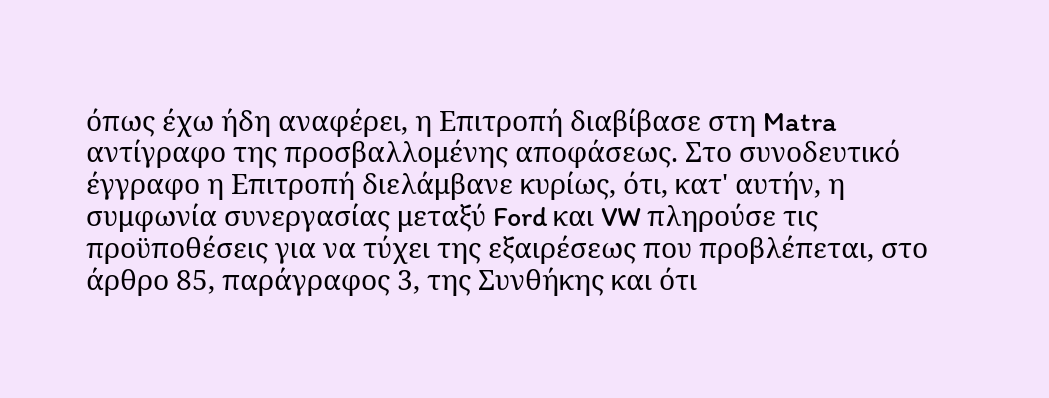όπως έχω ήδη αναφέρει, η Επιτροπή διαβίβασε στη Matra αντίγραφο της προσβαλλομένης αποφάσεως. Στο συνοδευτικό έγγραφο η Επιτροπή διελάμβανε κυρίως, ότι, κατ' αυτήν, η συμφωνία συνεργασίας μεταξύ Ford και VW πληρούσε τις προϋποθέσεις για να τύχει της εξαιρέσεως που προβλέπεται, στο άρθρο 85, παράγραφος 3, της Συνθήκης και ότι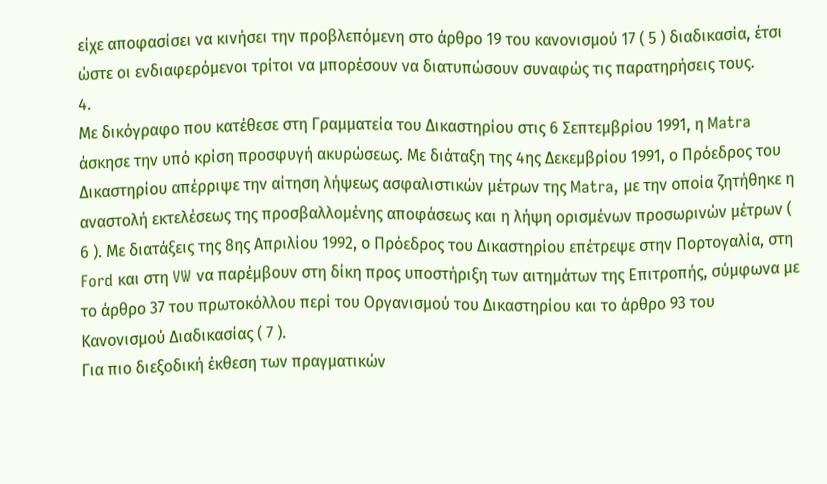είχε αποφασίσει να κινήσει την προβλεπόμενη στο άρθρο 19 του κανονισμού 17 ( 5 ) διαδικασία, έτσι ώστε οι ενδιαφερόμενοι τρίτοι να μπορέσουν να διατυπώσουν συναφώς τις παρατηρήσεις τους.
4.
Με δικόγραφο που κατέθεσε στη Γραμματεία του Δικαστηρίου στις 6 Σεπτεμβρίου 1991, η Matra άσκησε την υπό κρίση προσφυγή ακυρώσεως. Με διάταξη της 4ης Δεκεμβρίου 1991, ο Πρόεδρος του Δικαστηρίου απέρριψε την αίτηση λήψεως ασφαλιστικών μέτρων της Matra, με την οποία ζητήθηκε η αναστολή εκτελέσεως της προσβαλλομένης αποφάσεως και η λήψη ορισμένων προσωρινών μέτρων ( 6 ). Με διατάξεις της 8ης Απριλίου 1992, ο Πρόεδρος του Δικαστηρίου επέτρεψε στην Πορτογαλία, στη Ford και στη VW να παρέμβουν στη δίκη προς υποστήριξη των αιτημάτων της Επιτροπής, σύμφωνα με το άρθρο 37 του πρωτοκόλλου περί του Οργανισμού του Δικαστηρίου και το άρθρο 93 του Κανονισμού Διαδικασίας ( 7 ).
Για πιο διεξοδική έκθεση των πραγματικών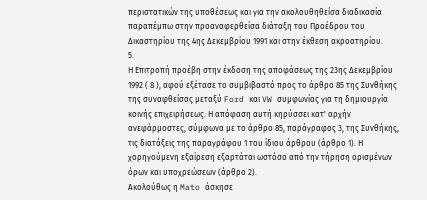περιστατικών της υποθέσεως και για την ακολουθηθείσα διαδικασία παραπέμπω στην προαναφερθείσα διάταξη του Προέδρου του Δικαστηρίου της 4ης Δεκεμβρίου 1991 και στην έκθεση ακροατηρίου.
5.
Η Επιτροπή προέβη στην έκδοση της αποφάσεως της 23ης Δεκεμβρίου 1992 ( 8 ), αφού εξέτασε το συμβιβαστό προς το άρθρο 85 της Συνθήκης της συναφθείσας μεταξύ Ford και VW συμφωνίας για τη δημιουργία κοινής επιχειρήσεως. Η απόφαση αυτή κηρύσσει κατ' αρχήν ανεφάρμοστες, σύμφωνα με το άρθρο 85, παράγραφος 3, της Συνθήκης, τις διατάξεις της παραγράφου 1 του ίδιου άρθρου (άρθρο 1). Η χορηγούμενη εξαίρεση εξαρτάται ωστόσο από την τήρηση ορισμένων όρων και υποχρεώσεων (άρθρο 2).
Ακολούθως η Mato άσκησε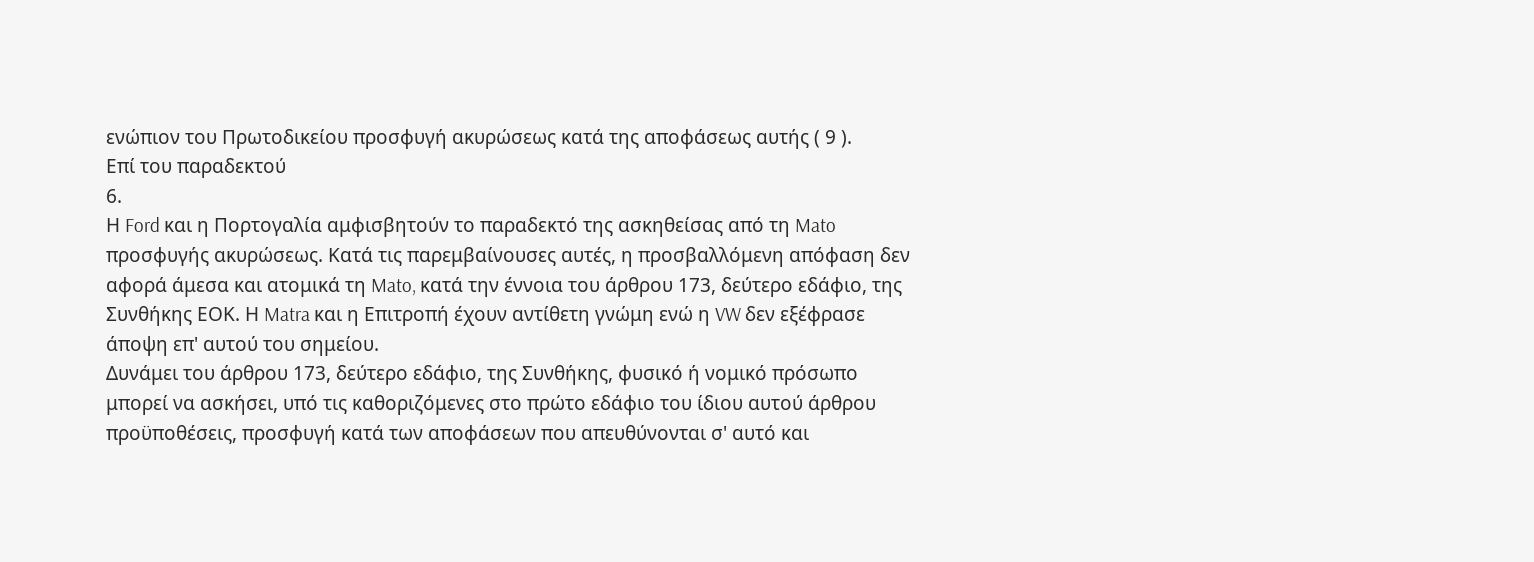ενώπιον του Πρωτοδικείου προσφυγή ακυρώσεως κατά της αποφάσεως αυτής ( 9 ).
Επί του παραδεκτού
6.
Η Ford και η Πορτογαλία αμφισβητούν το παραδεκτό της ασκηθείσας από τη Mato προσφυγής ακυρώσεως. Κατά τις παρεμβαίνουσες αυτές, η προσβαλλόμενη απόφαση δεν αφορά άμεσα και ατομικά τη Mato, κατά την έννοια του άρθρου 173, δεύτερο εδάφιο, της Συνθήκης ΕΟΚ. Η Matra και η Επιτροπή έχουν αντίθετη γνώμη ενώ η VW δεν εξέφρασε άποψη επ' αυτού του σημείου.
Δυνάμει του άρθρου 173, δεύτερο εδάφιο, της Συνθήκης, φυσικό ή νομικό πρόσωπο μπορεί να ασκήσει, υπό τις καθοριζόμενες στο πρώτο εδάφιο του ίδιου αυτού άρθρου προϋποθέσεις, προσφυγή κατά των αποφάσεων που απευθύνονται σ' αυτό και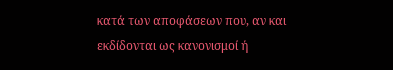κατά των αποφάσεων που, αν και εκδίδονται ως κανονισμοί ή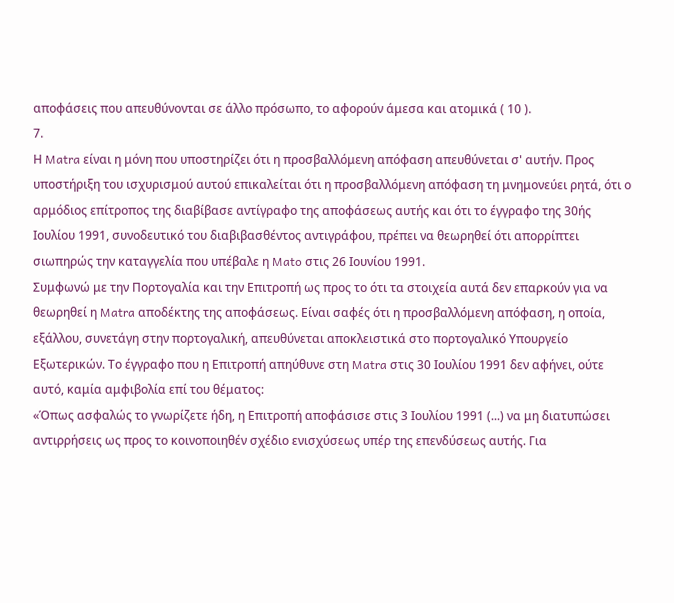αποφάσεις που απευθύνονται σε άλλο πρόσωπο, το αφορούν άμεσα και ατομικά ( 10 ).
7.
Η Matra είναι η μόνη που υποστηρίζει ότι η προσβαλλόμενη απόφαση απευθύνεται σ' αυτήν. Προς υποστήριξη του ισχυρισμού αυτού επικαλείται ότι η προσβαλλόμενη απόφαση τη μνημονεύει ρητά, ότι ο αρμόδιος επίτροπος της διαβίβασε αντίγραφο της αποφάσεως αυτής και ότι το έγγραφο της 30ής Ιουλίου 1991, συνοδευτικό του διαβιβασθέντος αντιγράφου, πρέπει να θεωρηθεί ότι απορρίπτει σιωπηρώς την καταγγελία που υπέβαλε η Mato στις 26 Ιουνίου 1991.
Συμφωνώ με την Πορτογαλία και την Επιτροπή ως προς το ότι τα στοιχεία αυτά δεν επαρκούν για να θεωρηθεί η Matra αποδέκτης της αποφάσεως. Είναι σαφές ότι η προσβαλλόμενη απόφαση, η οποία, εξάλλου, συνετάγη στην πορτογαλική, απευθύνεται αποκλειστικά στο πορτογαλικό Υπουργείο Εξωτερικών. Το έγγραφο που η Επιτροπή απηύθυνε στη Matra στις 30 Ιουλίου 1991 δεν αφήνει, ούτε αυτό, καμία αμφιβολία επί του θέματος:
«Όπως ασφαλώς το γνωρίζετε ήδη, η Επιτροπή αποφάσισε στις 3 Ιουλίου 1991 (...) να μη διατυπώσει αντιρρήσεις ως προς το κοινοποιηθέν σχέδιο ενισχύσεως υπέρ της επενδύσεως αυτής. Για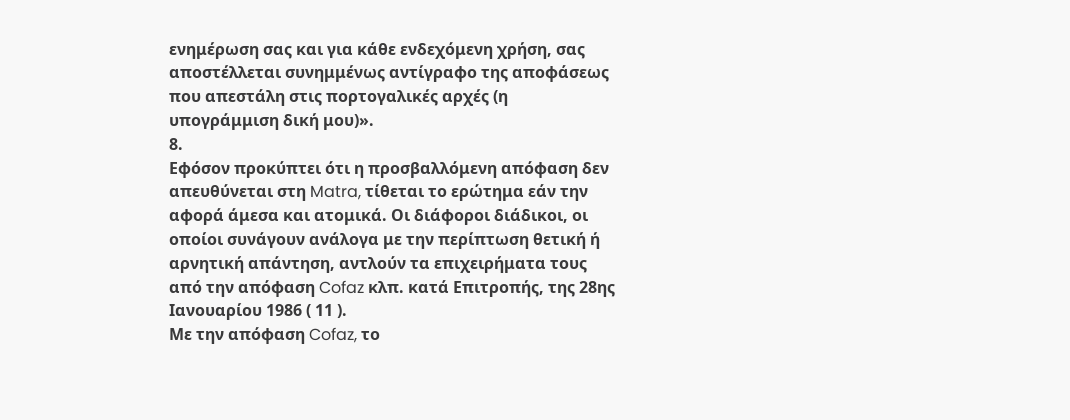ενημέρωση σας και για κάθε ενδεχόμενη χρήση, σας αποστέλλεται συνημμένως αντίγραφο της αποφάσεως που απεστάλη στις πορτογαλικές αρχές (η υπογράμμιση δική μου)».
8.
Εφόσον προκύπτει ότι η προσβαλλόμενη απόφαση δεν απευθύνεται στη Matra, τίθεται το ερώτημα εάν την αφορά άμεσα και ατομικά. Οι διάφοροι διάδικοι, οι οποίοι συνάγουν ανάλογα με την περίπτωση θετική ή αρνητική απάντηση, αντλούν τα επιχειρήματα τους από την απόφαση Cofaz κλπ. κατά Επιτροπής, της 28ης Ιανουαρίου 1986 ( 11 ).
Με την απόφαση Cofaz, το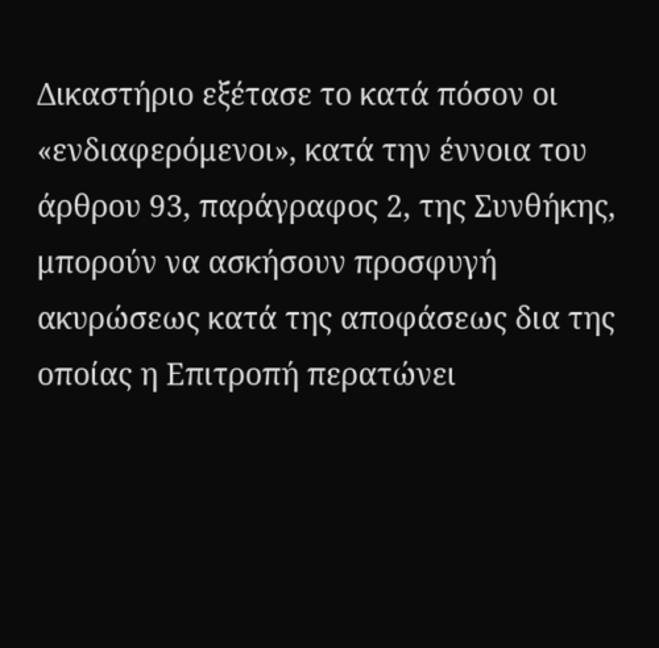Δικαστήριο εξέτασε το κατά πόσον οι «ενδιαφερόμενοι», κατά την έννοια του άρθρου 93, παράγραφος 2, της Συνθήκης, μπορούν να ασκήσουν προσφυγή ακυρώσεως κατά της αποφάσεως δια της οποίας η Επιτροπή περατώνει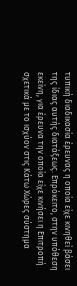τυπική διαδικασία έρευνας η οποία είχε κινηθεί βάσει της ίδιας αυτής διατάξεως. Επρόκειτο, στην υπόθεση εκείνη, για έρευνα την οποία είχε κινήσει η Επιτροπή σχετικά με το ισχύον στις Κάτω Χώρες σύστημα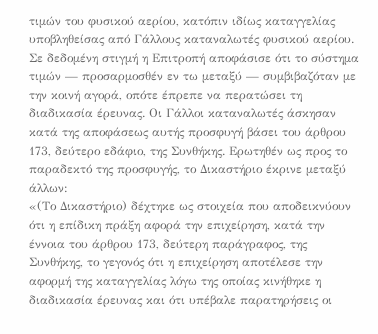τιμών του φυσικού αερίου, κατόπιν ιδίως καταγγελίας υποβληθείσας από Γάλλους καταναλωτές φυσικού αερίου. Σε δεδομένη στιγμή η Επιτροπή αποφάσισε ότι το σύστημα τιμών — προσαρμοσθέν εν τω μεταξύ — συμβιβαζόταν με την κοινή αγορά, οπότε έπρεπε να περατώσει τη διαδικασία έρευνας. Οι Γάλλοι καταναλωτές άσκησαν κατά της αποφάσεως αυτής προσφυγή βάσει του άρθρου 173, δεύτερο εδάφιο, της Συνθήκης. Ερωτηθέν ως προς το παραδεκτό της προσφυγής, το Δικαστήριο έκρινε μεταξύ άλλων:
«(Το Δικαστήριο) δέχτηκε ως στοιχεία που αποδεικνύουν ότι η επίδικη πράξη αφορά την επιχείρηση, κατά την έννοια του άρθρου 173, δεύτερη παράγραφος, της Συνθήκης, το γεγονός ότι η επιχείρηση αποτέλεσε την αφορμή της καταγγελίας λόγω της οποίας κινήθηκε η διαδικασία έρευνας και ότι υπέβαλε παρατηρήσεις οι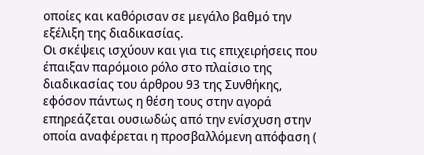οποίες και καθόρισαν σε μεγάλο βαθμό την εξέλιξη της διαδικασίας.
Οι σκέψεις ισχύουν και για τις επιχειρήσεις που έπαιξαν παρόμοιο ρόλο στο πλαίσιο της διαδικασίας του άρθρου 93 της Συνθήκης, εφόσον πάντως η θέση τους στην αγορά επηρεάζεται ουσιωδώς από την ενίσχυση στην οποία αναφέρεται η προσβαλλόμενη απόφαση (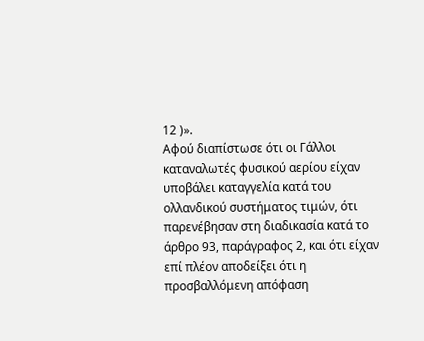12 )».
Αφού διαπίστωσε ότι οι Γάλλοι καταναλωτές φυσικού αερίου είχαν υποβάλει καταγγελία κατά του ολλανδικού συστήματος τιμών, ότι παρενέβησαν στη διαδικασία κατά το άρθρο 93, παράγραφος 2, και ότι είχαν επί πλέον αποδείξει ότι η προσβαλλόμενη απόφαση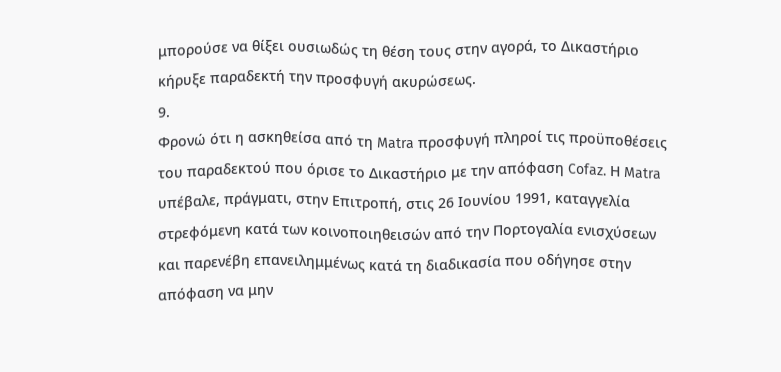μπορούσε να θίξει ουσιωδώς τη θέση τους στην αγορά, το Δικαστήριο κήρυξε παραδεκτή την προσφυγή ακυρώσεως.
9.
Φρονώ ότι η ασκηθείσα από τη Matra προσφυγή πληροί τις προϋποθέσεις του παραδεκτού που όρισε το Δικαστήριο με την απόφαση Cofaz. Η Matra υπέβαλε, πράγματι, στην Επιτροπή, στις 26 Ιουνίου 1991, καταγγελία στρεφόμενη κατά των κοινοποιηθεισών από την Πορτογαλία ενισχύσεων και παρενέβη επανειλημμένως κατά τη διαδικασία που οδήγησε στην απόφαση να μην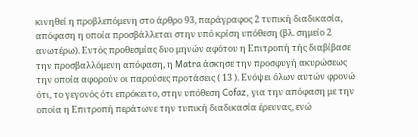κινηθεί η προβλεπόμενη στο άρθρο 93, παράγραφος 2 τυπική διαδικασία, απόφαση η οποία προσβάλλεται στην υπό κρίση υπόθεση (βλ. σημείο 2 ανωτέρω). Εντός προθεσμίας δυο μηνών αφότου η Επιτροπή τής διαβίβασε την προσβαλλόμενη απόφαση, η Matra άσκησε την προσφυγή ακυρώσεως την οποία αφορούν οι παρούσες προτάσεις ( 13 ). Ενόψει όλων αυτών φρονώ ότι, το γεγονός ότι επρόκειτο, στην υπόθεση Cofaz, για την απόφαση με την οποία η Επιτροπή περάτωνε την τυπική διαδικασία έρευνας, ενώ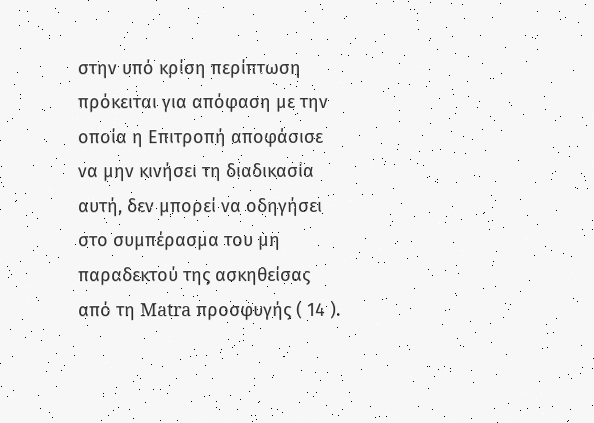στην υπό κρίση περίπτωση πρόκειται για απόφαση με την οποία η Επιτροπή αποφάσισε να μην κινήσει τη διαδικασία αυτή, δεν μπορεί να οδηγήσει στο συμπέρασμα του μη παραδεκτού της ασκηθείσας από τη Matra προσφυγής ( 14 ).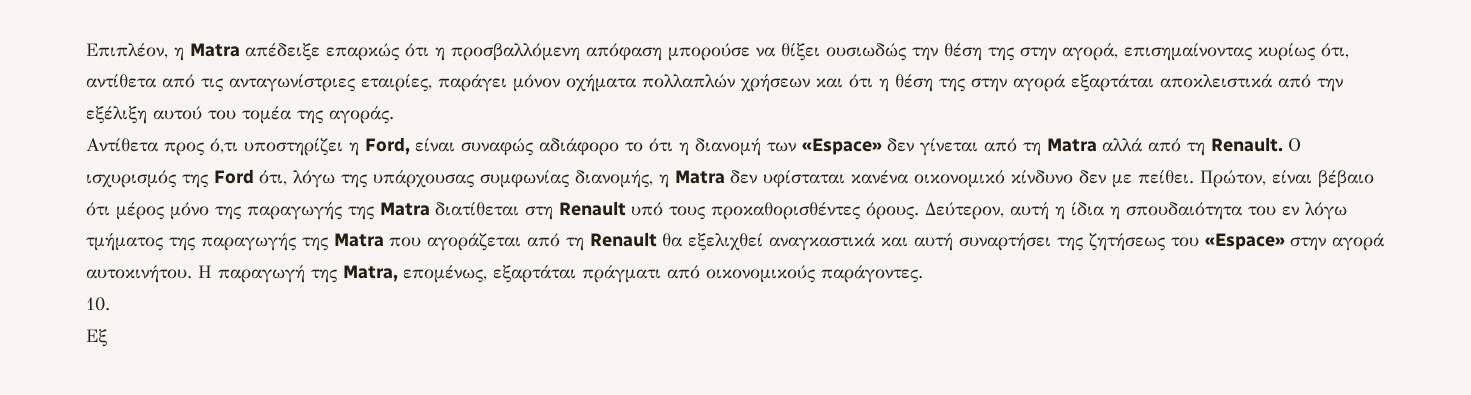Επιπλέον, η Matra απέδειξε επαρκώς ότι η προσβαλλόμενη απόφαση μπορούσε να θίξει ουσιωδώς την θέση της στην αγορά, επισημαίνοντας κυρίως ότι, αντίθετα από τις ανταγωνίστριες εταιρίες, παράγει μόνον οχήματα πολλαπλών χρήσεων και ότι η θέση της στην αγορά εξαρτάται αποκλειστικά από την εξέλιξη αυτού του τομέα της αγοράς.
Αντίθετα προς ό,τι υποστηρίζει η Ford, είναι συναφώς αδιάφορο το ότι η διανομή των «Espace» δεν γίνεται από τη Matra αλλά από τη Renault. Ο ισχυρισμός της Ford ότι, λόγω της υπάρχουσας συμφωνίας διανομής, η Matra δεν υφίσταται κανένα οικονομικό κίνδυνο δεν με πείθει. Πρώτον, είναι βέβαιο ότι μέρος μόνο της παραγωγής της Matra διατίθεται στη Renault υπό τους προκαθορισθέντες όρους. Δεύτερον, αυτή η ίδια η σπουδαιότητα του εν λόγω τμήματος της παραγωγής της Matra που αγοράζεται από τη Renault θα εξελιχθεί αναγκαστικά και αυτή συναρτήσει της ζητήσεως του «Espace» στην αγορά αυτοκινήτου. Η παραγωγή της Matra, επομένως, εξαρτάται πράγματι από οικονομικούς παράγοντες.
10.
Εξ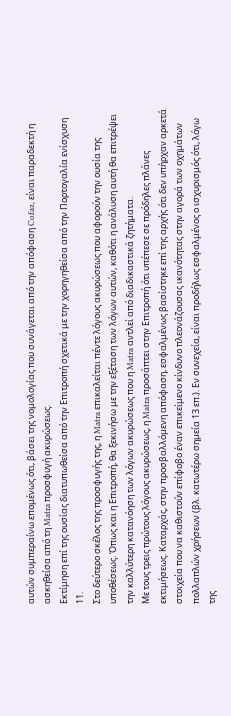αυτών συμπεραίνω επομένως ότι, βάσει της νομολογίας που συνάγεται από την απόφαση Cofaz, είναι παραδεκτή η ασκηθείσα από τη Matra προσφυγή ακυρώσεως.
Εκτίμηση επί της ουσίας διατυπωθείσα από την Επιτροπή σχετικά με την χορηγηθείσα από την Πορτογαλία ενίσχυση
11.
Στο δεύτερο σκέλος της προσφυγής της, η Matra επικαλείται πέντε λόγους ακυρώσεως που αφορούν την ουσία της υποθέσεως. Όπως και η Επιτροπή, θα ξεκινήσω με την εξέταση των λόγων αυτών, καθότι η ανάλυση αυτή θα επιτρέψει την καλλύτερη κατανόηση των λόγων ακυρώσεως που η Matra αντλεί από διαδικαστικά ζητήματα.
Με τους τρεις πρώτους λόγους ακυρώσεως, η Matra προσάπτει στην Επιτροπή ότι υπέπεσε σε πρόδηλες πλάνες εκτιμήσεως. Καταρχάς, στην προσβαλλόμενη απόφαση, εσφαλμένως βασίστηκε επί της αρχής ότι δεν υπήρχαν αρκετά στοιχεία που να καθιστούν επίφοβο έναν επικείμενο κίνδυνο πλεονάζουσας ικανότητας στην αγορά των οχημάτων πολλαπλών χρήσεων (βλ. κατωτέρω σημεία 13 επ.). Εν συνεχεία, είναι προδήλως εσφαλμένος ο ισχυρισμός ότι, λόγω της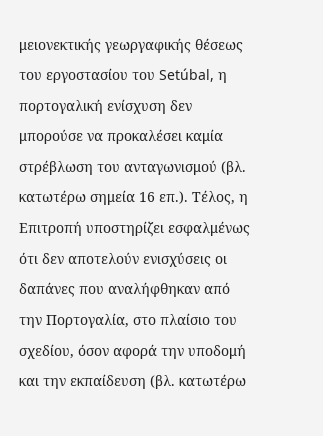μειονεκτικής γεωργαφικής θέσεως του εργοστασίου του Setúbal, η πορτογαλική ενίσχυση δεν μπορούσε να προκαλέσει καμία στρέβλωση του ανταγωνισμού (βλ. κατωτέρω σημεία 16 επ.). Τέλος, η Επιτροπή υποστηρίζει εσφαλμένως ότι δεν αποτελούν ενισχύσεις οι δαπάνες που αναλήφθηκαν από την Πορτογαλία, στο πλαίσιο του σχεδίου, όσον αφορά την υποδομή και την εκπαίδευση (βλ. κατωτέρω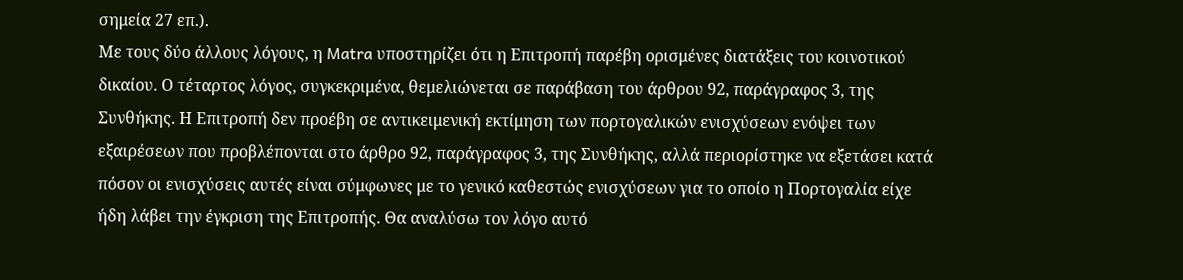σημεία 27 επ.).
Με τους δύο άλλους λόγους, η Matra υποστηρίζει ότι η Επιτροπή παρέβη ορισμένες διατάξεις του κοινοτικού δικαίου. Ο τέταρτος λόγος, συγκεκριμένα, θεμελιώνεται σε παράβαση του άρθρου 92, παράγραφος 3, της Συνθήκης. Η Επιτροπή δεν προέβη σε αντικειμενική εκτίμηση των πορτογαλικών ενισχύσεων ενόψει των εξαιρέσεων που προβλέπονται στο άρθρο 92, παράγραφος 3, της Συνθήκης, αλλά περιορίστηκε να εξετάσει κατά πόσον οι ενισχύσεις αυτές είναι σύμφωνες με το γενικό καθεστώς ενισχύσεων για το οποίο η Πορτογαλία είχε ήδη λάβει την έγκριση της Επιτροπής. Θα αναλύσω τον λόγο αυτό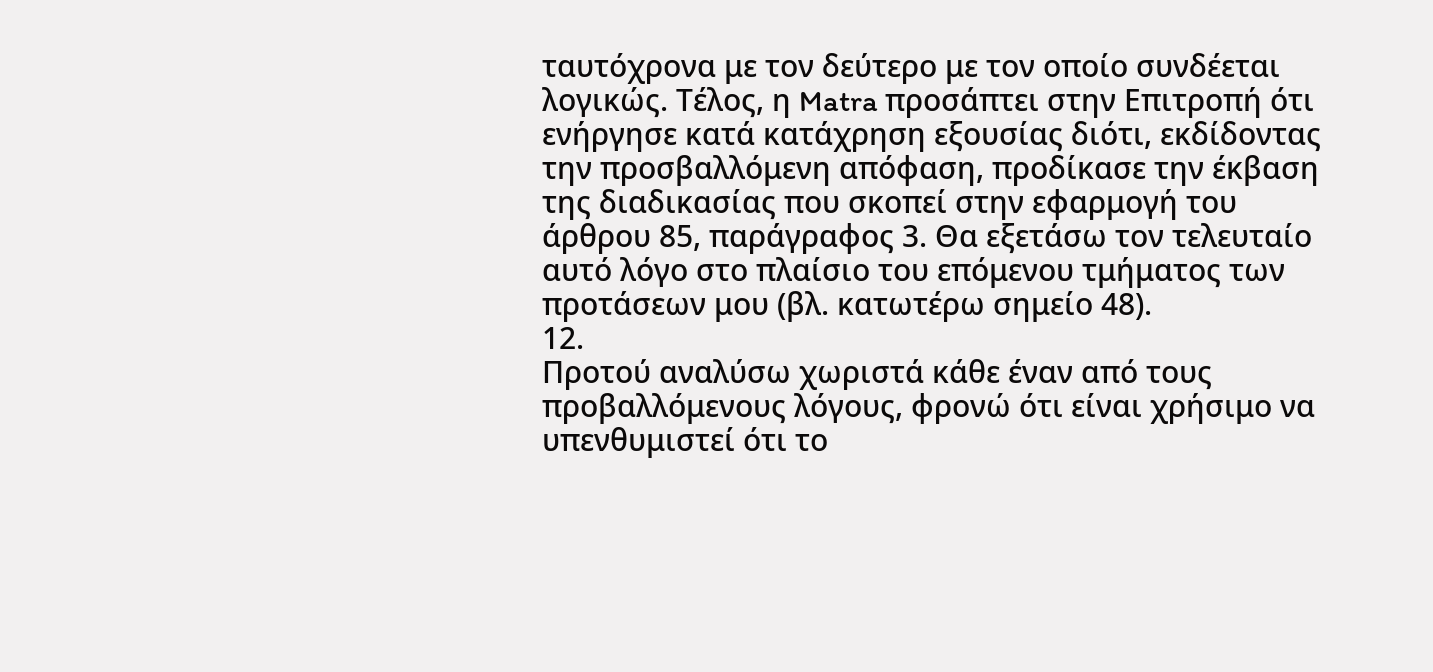ταυτόχρονα με τον δεύτερο με τον οποίο συνδέεται λογικώς. Τέλος, η Matra προσάπτει στην Επιτροπή ότι ενήργησε κατά κατάχρηση εξουσίας διότι, εκδίδοντας την προσβαλλόμενη απόφαση, προδίκασε την έκβαση της διαδικασίας που σκοπεί στην εφαρμογή του άρθρου 85, παράγραφος 3. Θα εξετάσω τον τελευταίο αυτό λόγο στο πλαίσιο του επόμενου τμήματος των προτάσεων μου (βλ. κατωτέρω σημείο 48).
12.
Προτού αναλύσω χωριστά κάθε έναν από τους προβαλλόμενους λόγους, φρονώ ότι είναι χρήσιμο να υπενθυμιστεί ότι το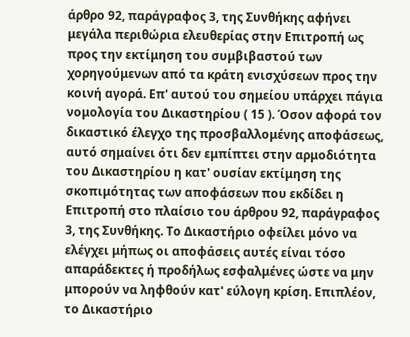άρθρο 92, παράγραφος 3, της Συνθήκης αφήνει μεγάλα περιθώρια ελευθερίας στην Επιτροπή ως προς την εκτίμηση του συμβιβαστού των χορηγούμενων από τα κράτη ενισχύσεων προς την κοινή αγορά. Επ' αυτού του σημείου υπάρχει πάγια νομολογία του Δικαστηρίου ( 15 ). Όσον αφορά τον δικαστικό έλεγχο της προσβαλλομένης αποφάσεως, αυτό σημαίνει ότι δεν εμπίπτει στην αρμοδιότητα του Δικαστηρίου η κατ' ουσίαν εκτίμηση της σκοπιμότητας των αποφάσεων που εκδίδει η Επιτροπή στο πλαίσιο του άρθρου 92, παράγραφος 3, της Συνθήκης. Το Δικαστήριο οφείλει μόνο να ελέγχει μήπως οι αποφάσεις αυτές είναι τόσο απαράδεκτες ή προδήλως εσφαλμένες ώστε να μην μπορούν να ληφθούν κατ' εύλογη κρίση. Επιπλέον, το Δικαστήριο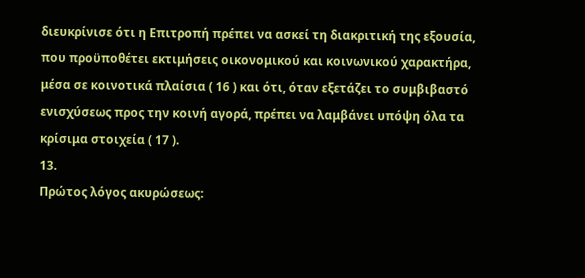διευκρίνισε ότι η Επιτροπή πρέπει να ασκεί τη διακριτική της εξουσία, που προϋποθέτει εκτιμήσεις οικονομικού και κοινωνικού χαρακτήρα, μέσα σε κοινοτικά πλαίσια ( 16 ) και ότι, όταν εξετάζει το συμβιβαστό ενισχύσεως προς την κοινή αγορά, πρέπει να λαμβάνει υπόψη όλα τα κρίσιμα στοιχεία ( 17 ).
13.
Πρώτος λόγος ακυρώσεως: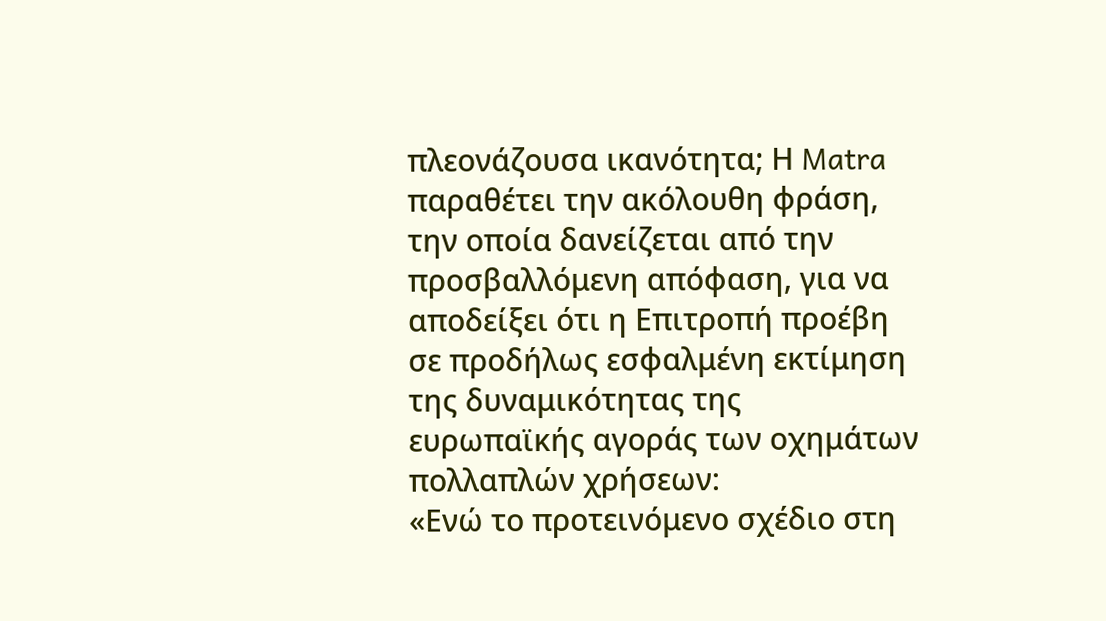πλεονάζουσα ικανότητα; Η Matra παραθέτει την ακόλουθη φράση, την οποία δανείζεται από την προσβαλλόμενη απόφαση, για να αποδείξει ότι η Επιτροπή προέβη σε προδήλως εσφαλμένη εκτίμηση της δυναμικότητας της ευρωπαϊκής αγοράς των οχημάτων πολλαπλών χρήσεων:
«Ενώ το προτεινόμενο σχέδιο στη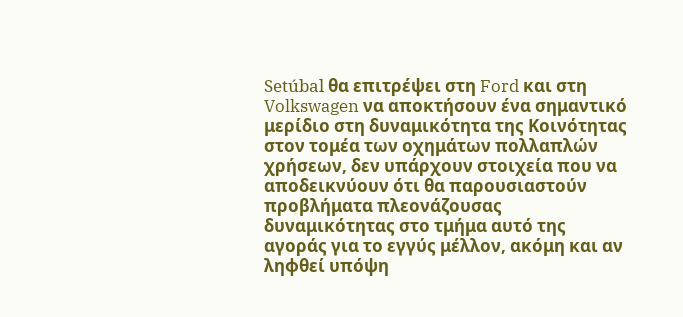Setúbal θα επιτρέψει στη Ford και στη Volkswagen να αποκτήσουν ένα σημαντικό μερίδιο στη δυναμικότητα της Κοινότητας στον τομέα των οχημάτων πολλαπλών χρήσεων, δεν υπάρχουν στοιχεία που να αποδεικνύουν ότι θα παρουσιαστούν προβλήματα πλεονάζουσας δυναμικότητας στο τμήμα αυτό της αγοράς για το εγγύς μέλλον, ακόμη και αν ληφθεί υπόψη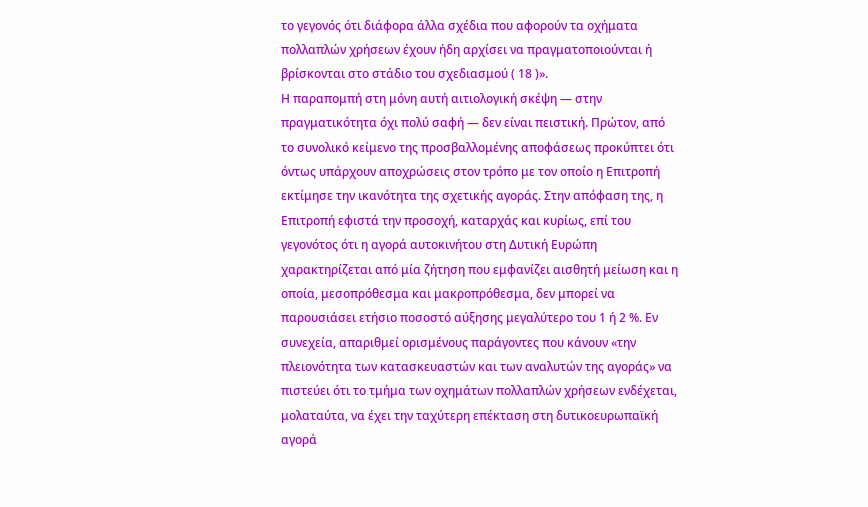το γεγονός ότι διάφορα άλλα σχέδια που αφορούν τα οχήματα πολλαπλών χρήσεων έχουν ήδη αρχίσει να πραγματοποιούνται ή βρίσκονται στο στάδιο του σχεδιασμού ( 18 )».
Η παραπομπή στη μόνη αυτή αιτιολογική σκέψη — στην πραγματικότητα όχι πολύ σαφή — δεν είναι πειστική. Πρώτον, από το συνολικό κείμενο της προσβαλλομένης αποφάσεως προκύπτει ότι όντως υπάρχουν αποχρώσεις στον τρόπο με τον οποίο η Επιτροπή εκτίμησε την ικανότητα της σχετικής αγοράς. Στην απόφαση της, η Επιτροπή εφιστά την προσοχή, καταρχάς και κυρίως, επί του γεγονότος ότι η αγορά αυτοκινήτου στη Δυτική Ευρώπη χαρακτηρίζεται από μία ζήτηση που εμφανίζει αισθητή μείωση και η οποία, μεσοπρόθεσμα και μακροπρόθεσμα, δεν μπορεί να παρουσιάσει ετήσιο ποσοστό αύξησης μεγαλύτερο του 1 ή 2 %. Εν συνεχεία, απαριθμεί ορισμένους παράγοντες που κάνουν «την πλειονότητα των κατασκευαστών και των αναλυτών της αγοράς» να πιστεύει ότι το τμήμα των οχημάτων πολλαπλών χρήσεων ενδέχεται, μολαταύτα, να έχει την ταχύτερη επέκταση στη δυτικοευρωπαϊκή αγορά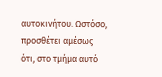αυτοκινήτου. Ωστόσο, προσθέτει αμέσως ότι, στο τμήμα αυτό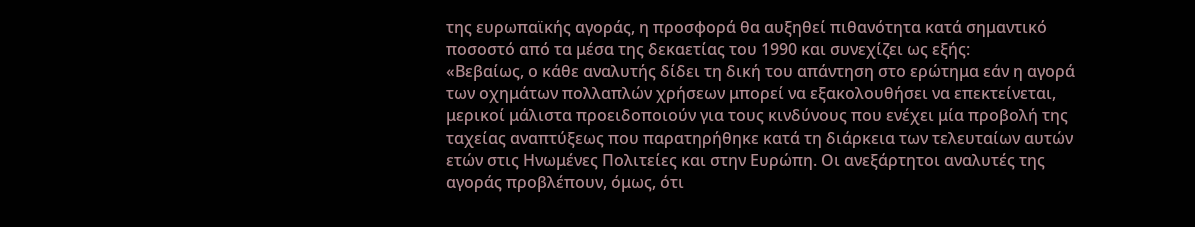της ευρωπαϊκής αγοράς, η προσφορά θα αυξηθεί πιθανότητα κατά σημαντικό ποσοστό από τα μέσα της δεκαετίας του 1990 και συνεχίζει ως εξής:
«Βεβαίως, ο κάθε αναλυτής δίδει τη δική του απάντηση στο ερώτημα εάν η αγορά των οχημάτων πολλαπλών χρήσεων μπορεί να εξακολουθήσει να επεκτείνεται, μερικοί μάλιστα προειδοποιούν για τους κινδύνους που ενέχει μία προβολή της ταχείας αναπτύξεως που παρατηρήθηκε κατά τη διάρκεια των τελευταίων αυτών ετών στις Ηνωμένες Πολιτείες και στην Ευρώπη. Οι ανεξάρτητοι αναλυτές της αγοράς προβλέπουν, όμως, ότι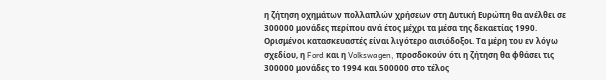η ζήτηση οχημάτων πολλαπλών χρήσεων στη Δυτική Ευρώπη θα ανέλθει σε 300000 μονάδες περίπου ανά έτος μέχρι τα μέσα της δεκαετίας 1990. Ορισμένοι κατασκευαστές είναι λιγότερο αισιόδοξοι. Τα μέρη του εν λόγω σχεδίου, η Ford και η Volkswagen, προσδοκούν ότι η ζήτηση θα φθάσει τις 300000 μονάδες το 1994 και 500000 στο τέλος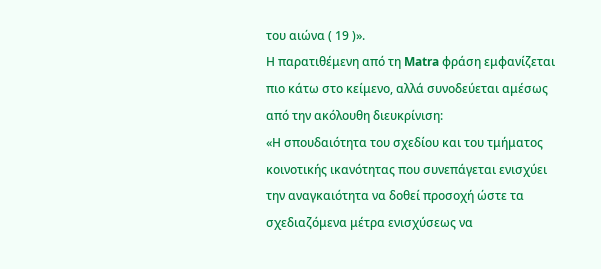του αιώνα ( 19 )».
Η παρατιθέμενη από τη Matra φράση εμφανίζεται πιο κάτω στο κείμενο, αλλά συνοδεύεται αμέσως από την ακόλουθη διευκρίνιση:
«Η σπουδαιότητα του σχεδίου και του τμήματος κοινοτικής ικανότητας που συνεπάγεται ενισχύει την αναγκαιότητα να δοθεί προσοχή ώστε τα σχεδιαζόμενα μέτρα ενισχύσεως να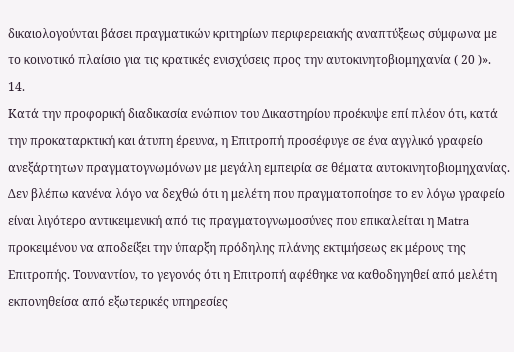δικαιολογούνται βάσει πραγματικών κριτηρίων περιφερειακής αναπτύξεως σύμφωνα με το κοινοτικό πλαίσιο για τις κρατικές ενισχύσεις προς την αυτοκινητοβιομηχανία ( 20 )».
14.
Κατά την προφορική διαδικασία ενώπιον του Δικαστηρίου προέκυψε επί πλέον ότι, κατά την προκαταρκτική και άτυπη έρευνα, η Επιτροπή προσέφυγε σε ένα αγγλικό γραφείο ανεξάρτητων πραγματογνωμόνων με μεγάλη εμπειρία σε θέματα αυτοκινητοβιομηχανίας. Δεν βλέπω κανένα λόγο να δεχθώ ότι η μελέτη που πραγματοποίησε το εν λόγω γραφείο είναι λιγότερο αντικειμενική από τις πραγματογνωμοσύνες που επικαλείται η Matra προκειμένου να αποδείξει την ύπαρξη πρόδηλης πλάνης εκτιμήσεως εκ μέρους της Επιτροπής. Τουναντίον, το γεγονός ότι η Επιτροπή αφέθηκε να καθοδηγηθεί από μελέτη εκπονηθείσα από εξωτερικές υπηρεσίες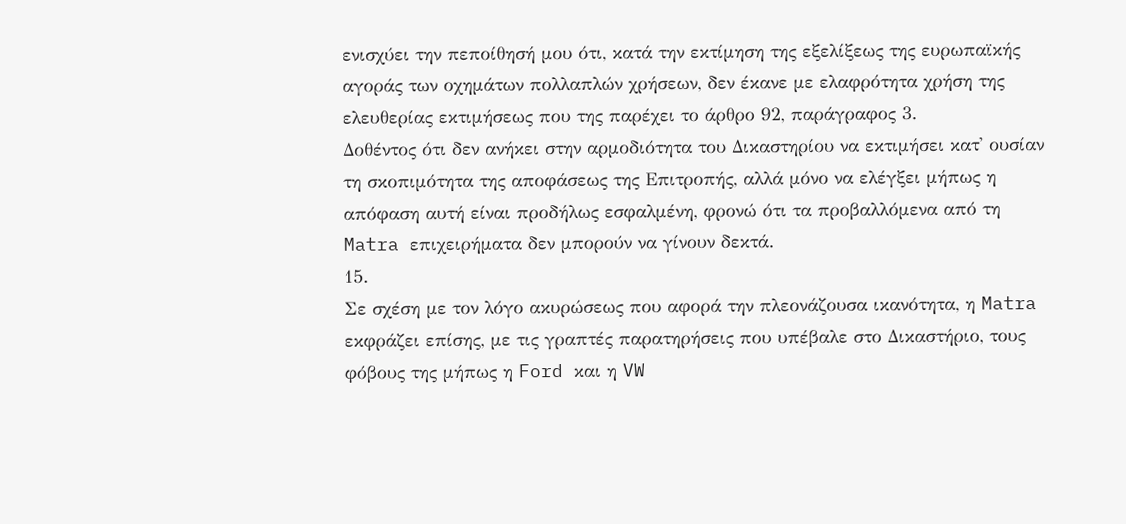ενισχύει την πεποίθησή μου ότι, κατά την εκτίμηση της εξελίξεως της ευρωπαϊκής αγοράς των οχημάτων πολλαπλών χρήσεων, δεν έκανε με ελαφρότητα χρήση της ελευθερίας εκτιμήσεως που της παρέχει το άρθρο 92, παράγραφος 3.
Δοθέντος ότι δεν ανήκει στην αρμοδιότητα του Δικαστηρίου να εκτιμήσει κατ' ουσίαν τη σκοπιμότητα της αποφάσεως της Επιτροπής, αλλά μόνο να ελέγξει μήπως η απόφαση αυτή είναι προδήλως εσφαλμένη, φρονώ ότι τα προβαλλόμενα από τη Matra επιχειρήματα δεν μπορούν να γίνουν δεκτά.
15.
Σε σχέση με τον λόγο ακυρώσεως που αφορά την πλεονάζουσα ικανότητα, η Matra εκφράζει επίσης, με τις γραπτές παρατηρήσεις που υπέβαλε στο Δικαστήριο, τους φόβους της μήπως η Ford και η VW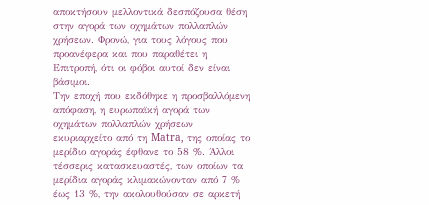αποκτήσουν μελλοντικά δεσπόζουσα θέση στην αγορά των οχημάτων πολλαπλών χρήσεων. Φρονώ, για τους λόγους που προανέφερα και που παραθέτει η Επιτροπή, ότι οι φόβοι αυτοί δεν είναι βάσιμοι.
Την εποχή που εκδόθηκε η προσβαλλόμενη απόφαση, η ευρωπαϊκή αγορά των οχημάτων πολλαπλών χρήσεων εκυριαρχείτο από τη Matra, της οποίας το μερίδιο αγοράς έφθανε το 58 %. Άλλοι τέσσερις κατασκευαστές, των οποίων τα μερίδια αγοράς κλιμακώνονταν από 7 % έως 13 %, την ακολουθούσαν σε αρκετή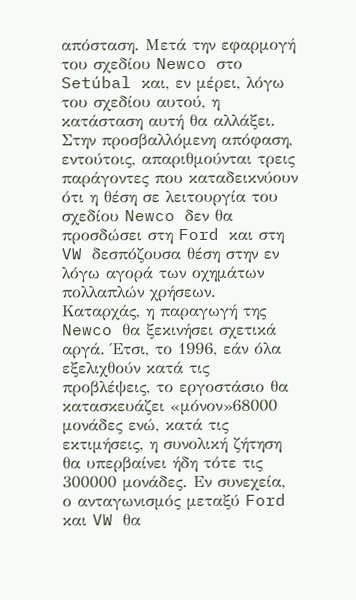απόσταση. Μετά την εφαρμογή του σχεδίου Newco στο Setúbal και, εν μέρει, λόγω του σχεδίου αυτού, η κατάσταση αυτή θα αλλάξει. Στην προσβαλλόμενη απόφαση, εντούτοις, απαριθμούνται τρεις παράγοντες που καταδεικνύουν ότι η θέση σε λειτουργία του σχεδίου Newco δεν θα προσδώσει στη Ford και στη VW δεσπόζουσα θέση στην εν λόγω αγορά των οχημάτων πολλαπλών χρήσεων. Καταρχάς, η παραγωγή της Newco θα ξεκινήσει σχετικά αργά. Έτσι, το 1996, εάν όλα εξελιχθούν κατά τις προβλέψεις, το εργοστάσιο θα κατασκευάζει «μόνον»68000 μονάδες ενώ, κατά τις εκτιμήσεις, η συνολική ζήτηση θα υπερβαίνει ήδη τότε τις 300000 μονάδες. Εν συνεχεία, ο ανταγωνισμός μεταξύ Ford και VW θα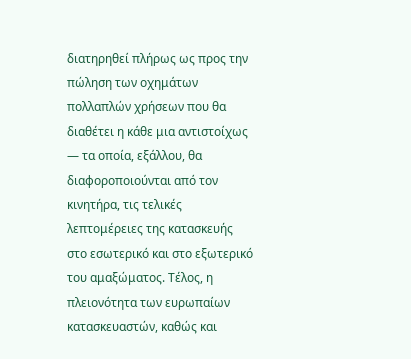διατηρηθεί πλήρως ως προς την πώληση των οχημάτων πολλαπλών χρήσεων που θα διαθέτει η κάθε μια αντιστοίχως — τα οποία, εξάλλου, θα διαφοροποιούνται από τον κινητήρα, τις τελικές λεπτομέρειες της κατασκευής στο εσωτερικό και στο εξωτερικό του αμαξώματος. Τέλος, η πλειονότητα των ευρωπαίων κατασκευαστών, καθώς και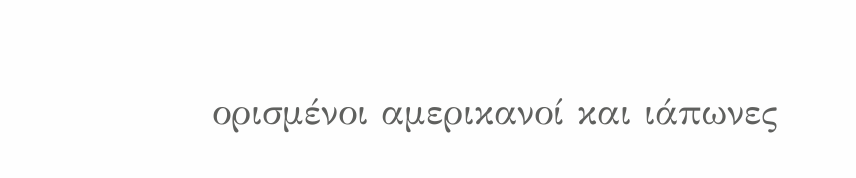ορισμένοι αμερικανοί και ιάπωνες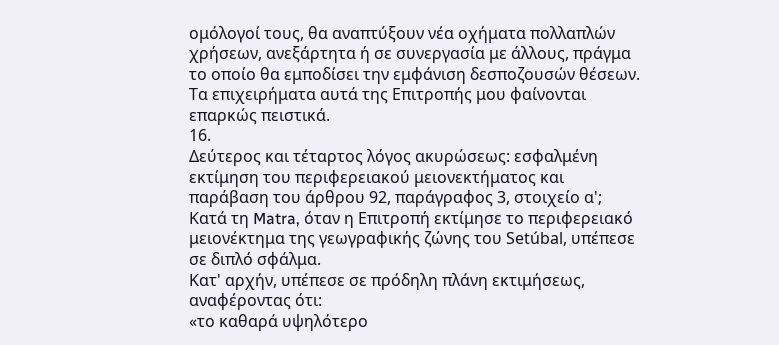ομόλογοί τους, θα αναπτύξουν νέα οχήματα πολλαπλών χρήσεων, ανεξάρτητα ή σε συνεργασία με άλλους, πράγμα το οποίο θα εμποδίσει την εμφάνιση δεσποζουσών θέσεων.
Τα επιχειρήματα αυτά της Επιτροπής μου φαίνονται επαρκώς πειστικά.
16.
Δεύτερος και τέταρτος λόγος ακυρώσεως: εσφαλμένη εκτίμηση του περιφερειακού μειονεκτήματος και παράβαση του άρθρου 92, παράγραφος 3, στοιχείο α'; Κατά τη Matra, όταν η Επιτροπή εκτίμησε το περιφερειακό μειονέκτημα της γεωγραφικής ζώνης του Setúbal, υπέπεσε σε διπλό σφάλμα.
Κατ' αρχήν, υπέπεσε σε πρόδηλη πλάνη εκτιμήσεως, αναφέροντας ότι:
«το καθαρά υψηλότερο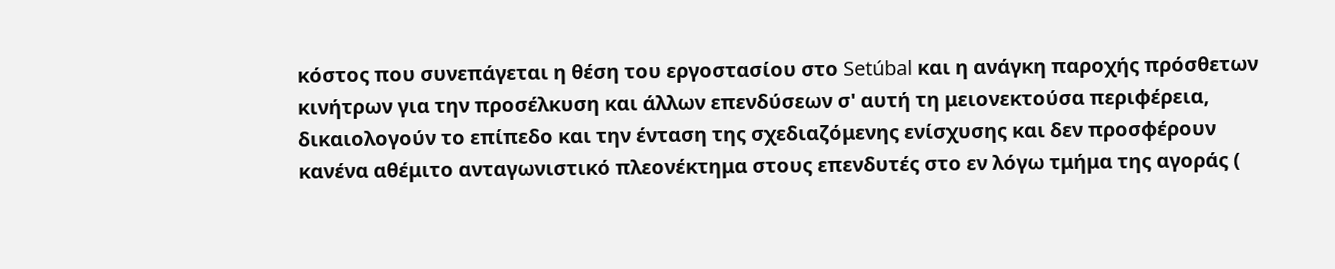κόστος που συνεπάγεται η θέση του εργοστασίου στο Setúbal και η ανάγκη παροχής πρόσθετων κινήτρων για την προσέλκυση και άλλων επενδύσεων σ' αυτή τη μειονεκτούσα περιφέρεια, δικαιολογούν το επίπεδο και την ένταση της σχεδιαζόμενης ενίσχυσης και δεν προσφέρουν κανένα αθέμιτο ανταγωνιστικό πλεονέκτημα στους επενδυτές στο εν λόγω τμήμα της αγοράς (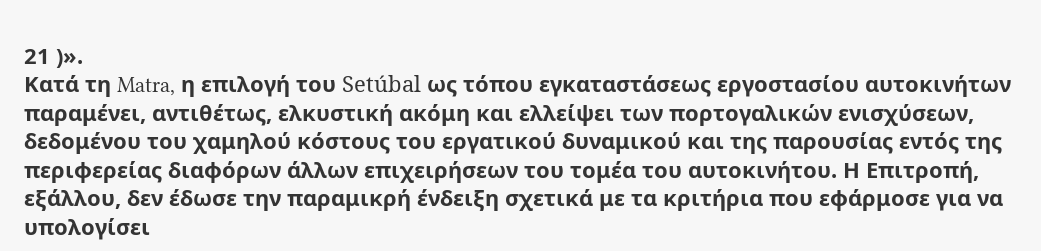21 )».
Κατά τη Matra, η επιλογή του Setúbal ως τόπου εγκαταστάσεως εργοστασίου αυτοκινήτων παραμένει, αντιθέτως, ελκυστική ακόμη και ελλείψει των πορτογαλικών ενισχύσεων, δεδομένου του χαμηλού κόστους του εργατικού δυναμικού και της παρουσίας εντός της περιφερείας διαφόρων άλλων επιχειρήσεων του τομέα του αυτοκινήτου. Η Επιτροπή, εξάλλου, δεν έδωσε την παραμικρή ένδειξη σχετικά με τα κριτήρια που εφάρμοσε για να υπολογίσει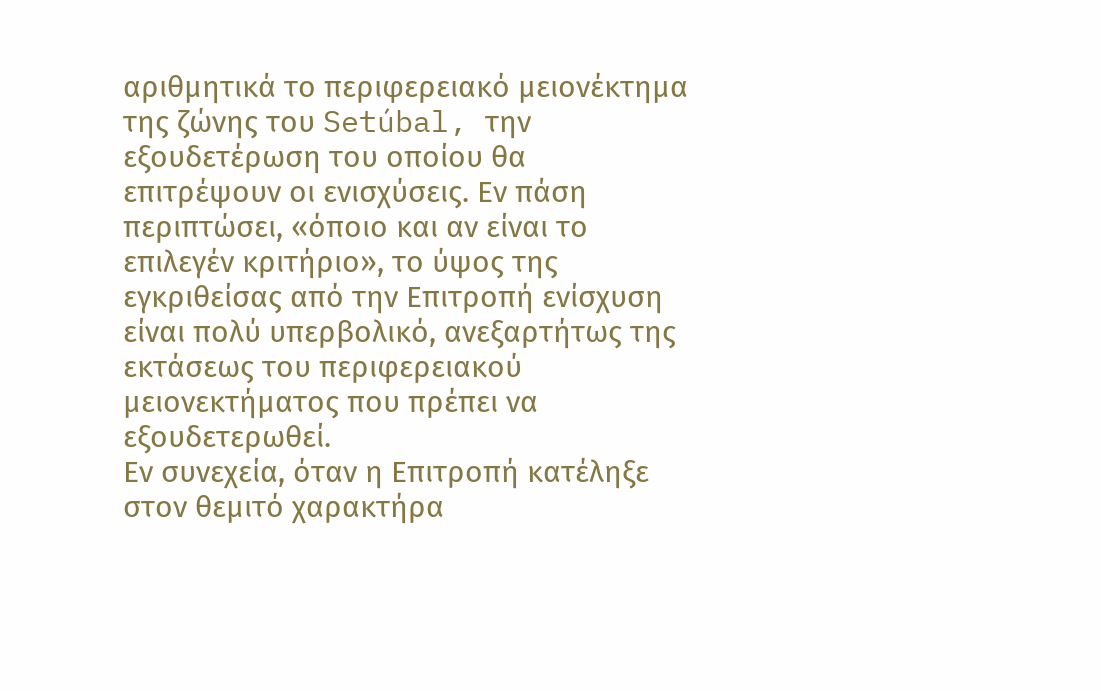αριθμητικά το περιφερειακό μειονέκτημα της ζώνης του Setúbal, την εξουδετέρωση του οποίου θα επιτρέψουν οι ενισχύσεις. Εν πάση περιπτώσει, «όποιο και αν είναι το επιλεγέν κριτήριο», το ύψος της εγκριθείσας από την Επιτροπή ενίσχυση είναι πολύ υπερβολικό, ανεξαρτήτως της εκτάσεως του περιφερειακού μειονεκτήματος που πρέπει να εξουδετερωθεί.
Εν συνεχεία, όταν η Επιτροπή κατέληξε στον θεμιτό χαρακτήρα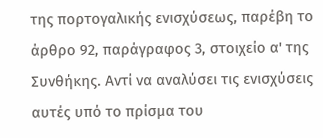της πορτογαλικής ενισχύσεως, παρέβη το άρθρο 92, παράγραφος 3, στοιχείο α' της Συνθήκης. Αντί να αναλύσει τις ενισχύσεις αυτές υπό το πρίσμα του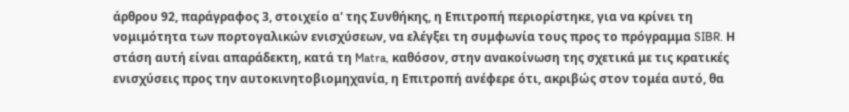άρθρου 92, παράγραφος 3, στοιχείο α' της Συνθήκης, η Επιτροπή περιορίστηκε, για να κρίνει τη νομιμότητα των πορτογαλικών ενισχύσεων, να ελέγξει τη συμφωνία τους προς το πρόγραμμα SIBR. Η στάση αυτή είναι απαράδεκτη, κατά τη Matra, καθόσον, στην ανακοίνωση της σχετικά με τις κρατικές ενισχύσεις προς την αυτοκινητοβιομηχανία, η Επιτροπή ανέφερε ότι, ακριβώς στον τομέα αυτό, θα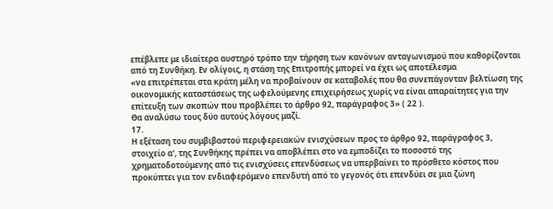επέβλεπε με ιδιαίτερα αυστηρό τρόπο την τήρηση των κανόνων ανταγωνισμού που καθορίζονται από τη Συνθήκη. Εν ολίγοις, η στάση της Επιτροπής μπορεί να έχει ως αποτέλεσμα
«να επιτρέπεται στα κράτη μέλη να προβαίνουν σε καταβολές που θα συνεπάγονταν βελτίωση της οικονομικής καταστάσεως της ωφελούμενης επιχειρήσεως χωρίς να είναι απαραίτητες για την επίτευξη των σκοπών που προβλέπει το άρθρο 92, παράγραφος 3» ( 22 ).
Θα αναλύσω τους δύο αυτούς λόγους μαζί.
17.
Η εξέταση του συμβιβαστού περιφερειακών ενισχύσεων προς το άρθρο 92, παράγραφος 3, στοιχείο α', της Συνθήκης πρέπει να αποβλέπει στο να εμποδίζει το ποσοστό της χρηματοδοτούμενης από τις ενισχύσεις επενδύσεως να υπερβαίνει το πρόσθετο κόστος που προκύπτει για τον ενδιαφερόμενο επενδυτή από το γεγονός ότι επενδύει σε μια ζώνη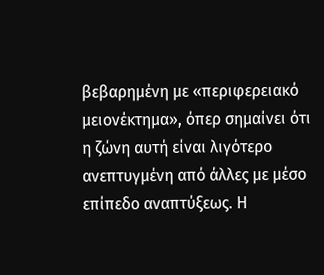βεβαρημένη με «περιφερειακό μειονέκτημα», όπερ σημαίνει ότι η ζώνη αυτή είναι λιγότερο ανεπτυγμένη από άλλες με μέσο επίπεδο αναπτύξεως. Η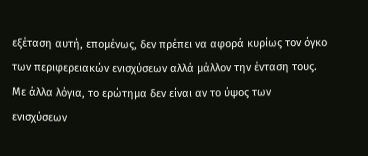εξέταση αυτή, επομένως, δεν πρέπει να αφορά κυρίως τον όγκο των περιφερειακών ενισχύσεων αλλά μάλλον την ένταση τους. Με άλλα λόγια, το ερώτημα δεν είναι αν το ύψος των ενισχύσεων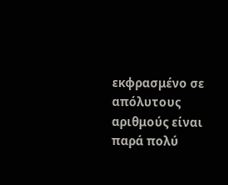εκφρασμένο σε απόλυτους αριθμούς είναι παρά πολύ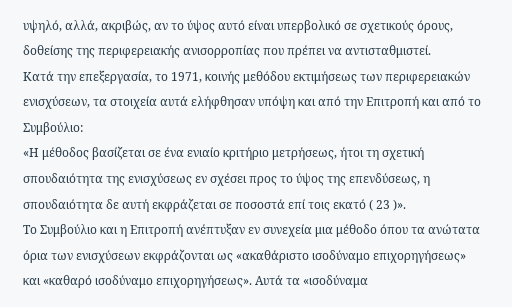υψηλό, αλλά, ακριβώς, αν το ύψος αυτό είναι υπερβολικό σε σχετικούς όρους, δοθείσης της περιφερειακής ανισορροπίας που πρέπει να αντισταθμιστεί.
Κατά την επεξεργασία, το 1971, κοινής μεθόδου εκτιμήσεως των περιφερειακών ενισχύσεων, τα στοιχεία αυτά ελήφθησαν υπόψη και από την Επιτροπή και από το Συμβούλιο:
«Η μέθοδος βασίζεται σε ένα ενιαίο κριτήριο μετρήσεως, ήτοι τη σχετική σπουδαιότητα της ενισχύσεως εν σχέσει προς το ύψος της επενδύσεως, η σπουδαιότητα δε αυτή εκφράζεται σε ποσοστά επί τοις εκατό ( 23 )».
Το Συμβούλιο και η Επιτροπή ανέπτυξαν εν συνεχεία μια μέθοδο όπου τα ανώτατα όρια των ενισχύσεων εκφράζονται ως «ακαθάριστο ισοδύναμο επιχορηγήσεως» και «καθαρό ισοδύναμο επιχορηγήσεως». Αυτά τα «ισοδύναμα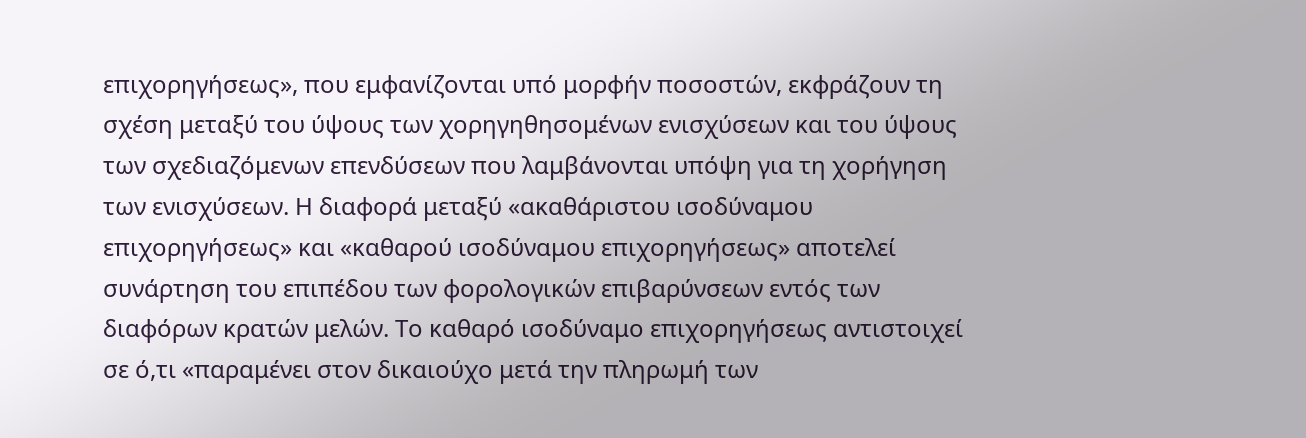επιχορηγήσεως», που εμφανίζονται υπό μορφήν ποσοστών, εκφράζουν τη σχέση μεταξύ του ύψους των χορηγηθησομένων ενισχύσεων και του ύψους των σχεδιαζόμενων επενδύσεων που λαμβάνονται υπόψη για τη χορήγηση των ενισχύσεων. Η διαφορά μεταξύ «ακαθάριστου ισοδύναμου επιχορηγήσεως» και «καθαρού ισοδύναμου επιχορηγήσεως» αποτελεί συνάρτηση του επιπέδου των φορολογικών επιβαρύνσεων εντός των διαφόρων κρατών μελών. Το καθαρό ισοδύναμο επιχορηγήσεως αντιστοιχεί σε ό,τι «παραμένει στον δικαιούχο μετά την πληρωμή των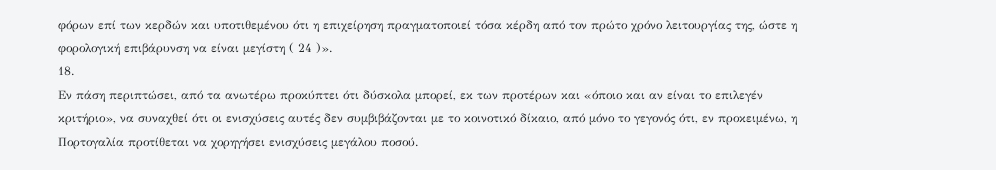φόρων επί των κερδών και υποτιθεμένου ότι η επιχείρηση πραγματοποιεί τόσα κέρδη από τον πρώτο χρόνο λειτουργίας της, ώστε η φορολογική επιβάρυνση να είναι μεγίστη ( 24 )».
18.
Εν πάση περιπτώσει, από τα ανωτέρω προκύπτει ότι δύσκολα μπορεί, εκ των προτέρων και «όποιο και αν είναι το επιλεγέν κριτήριο», να συναχθεί ότι οι ενισχύσεις αυτές δεν συμβιβάζονται με το κοινοτικό δίκαιο, από μόνο το γεγονός ότι, εν προκειμένω, η Πορτογαλία προτίθεται να χορηγήσει ενισχύσεις μεγάλου ποσού.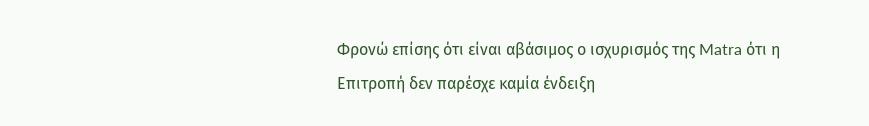Φρονώ επίσης ότι είναι αβάσιμος ο ισχυρισμός της Matra ότι η Επιτροπή δεν παρέσχε καμία ένδειξη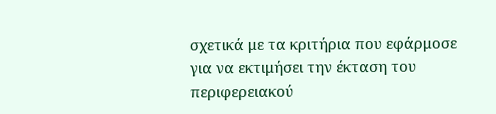σχετικά με τα κριτήρια που εφάρμοσε για να εκτιμήσει την έκταση του περιφερειακού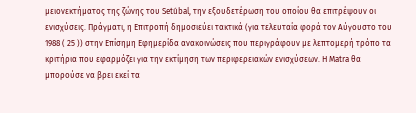μειονεκτήματος της ζώνης του Setúbal, την εξουδετέρωση του οποίου θα επιτρέψουν οι ενισχύσεις. Πράγματι, η Επιτροπή δημοσιεύει τακτικά (για τελευταία φορά τον Αύγουστο του 1988 ( 25 )) στην Επίσημη Εφημερίδα ανακοινώσεις που περιγράφουν με λεπτομερή τρόπο τα κριτήρια που εφαρμόζει για την εκτίμηση των περιφερειακών ενισχύσεων. Η Matra θα μπορούσε να βρει εκεί τα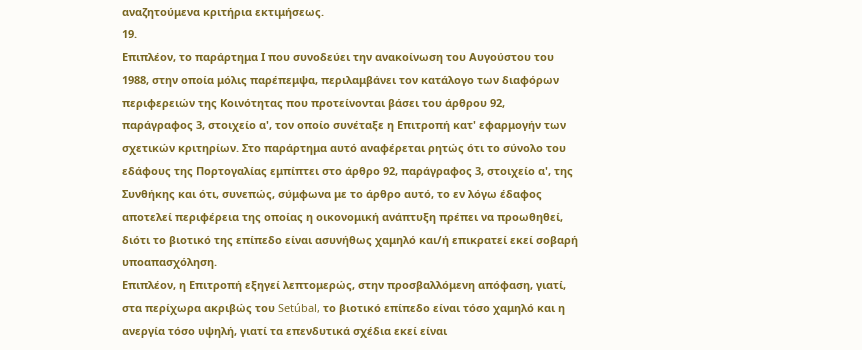αναζητούμενα κριτήρια εκτιμήσεως.
19.
Επιπλέον, το παράρτημα Ι που συνοδεύει την ανακοίνωση του Αυγούστου του 1988, στην οποία μόλις παρέπεμψα, περιλαμβάνει τον κατάλογο των διαφόρων περιφερειών της Κοινότητας που προτείνονται βάσει του άρθρου 92, παράγραφος 3, στοιχείο α', τον οποίο συνέταξε η Επιτροπή κατ' εφαρμογήν των σχετικών κριτηρίων. Στο παράρτημα αυτό αναφέρεται ρητώς ότι το σύνολο του εδάφους της Πορτογαλίας εμπίπτει στο άρθρο 92, παράγραφος 3, στοιχείο α', της Συνθήκης και ότι, συνεπώς, σύμφωνα με το άρθρο αυτό, το εν λόγω έδαφος αποτελεί περιφέρεια της οποίας η οικονομική ανάπτυξη πρέπει να προωθηθεί, διότι το βιοτικό της επίπεδο είναι ασυνήθως χαμηλό και/ή επικρατεί εκεί σοβαρή υποαπασχόληση.
Επιπλέον, η Επιτροπή εξηγεί λεπτομερώς, στην προσβαλλόμενη απόφαση, γιατί, στα περίχωρα ακριβώς του Setúbal, το βιοτικό επίπεδο είναι τόσο χαμηλό και η ανεργία τόσο υψηλή, γιατί τα επενδυτικά σχέδια εκεί είναι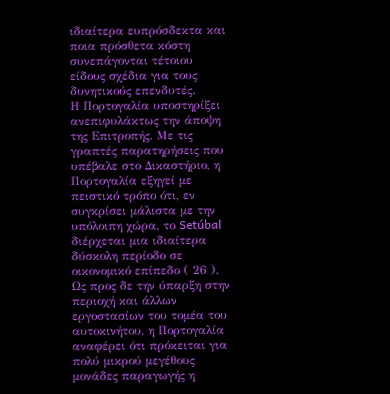ιδιαίτερα ευπρόσδεκτα και ποια πρόσθετα κόστη συνεπάγονται τέτοιου είδους σχέδια για τους δυνητικούς επενδυτές.
Η Πορτογαλία υποστηρίξει ανεπιφυλάκτως την άποψη της Επιτροπής. Με τις γραπτές παρατηρήσεις που υπέβαλε στο Δικαστήριο, η Πορτογαλία εξηγεί με πειστικό τρόπο ότι, εν συγκρίσει μάλιστα με την υπόλοιπη χώρα, το Setúbal διέρχεται μια ιδιαίτερα δύσκολη περίοδο σε οικονομικό επίπεδο ( 26 ). Ως προς δε την ύπαρξη στην περιοχή και άλλων εργοστασίων του τομέα του αυτοκινήτου, η Πορτογαλία αναφέρει ότι πρόκειται για πολύ μικρού μεγέθους μονάδες παραγωγής η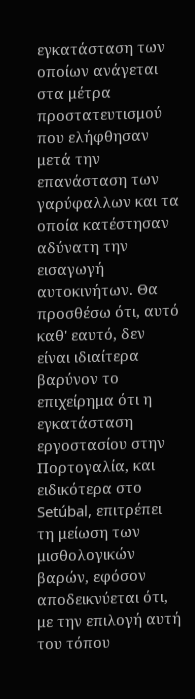εγκατάσταση των οποίων ανάγεται στα μέτρα προστατευτισμού που ελήφθησαν μετά την επανάσταση των γαρύφαλλων και τα οποία κατέστησαν αδύνατη την εισαγωγή αυτοκινήτων. Θα προσθέσω ότι, αυτό καθ' εαυτό, δεν είναι ιδιαίτερα βαρύνον το επιχείρημα ότι η εγκατάσταση εργοστασίου στην Πορτογαλία, και ειδικότερα στο Setúbal, επιτρέπει τη μείωση των μισθολογικών βαρών, εφόσον αποδεικνύεται ότι, με την επιλογή αυτή του τόπου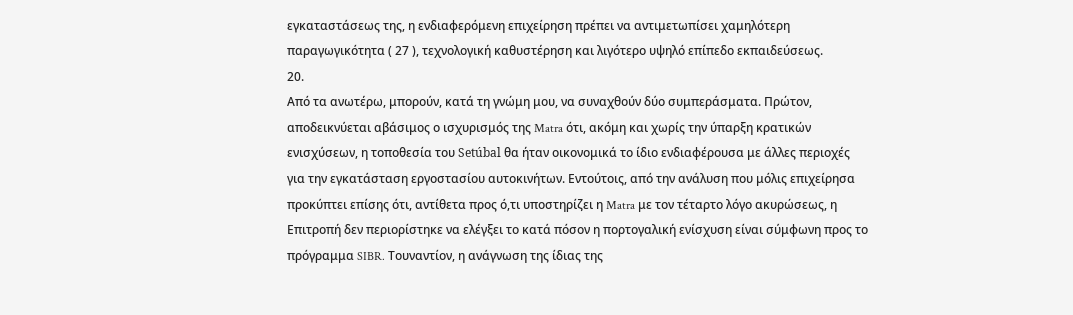εγκαταστάσεως της, η ενδιαφερόμενη επιχείρηση πρέπει να αντιμετωπίσει χαμηλότερη παραγωγικότητα ( 27 ), τεχνολογική καθυστέρηση και λιγότερο υψηλό επίπεδο εκπαιδεύσεως.
20.
Από τα ανωτέρω, μπορούν, κατά τη γνώμη μου, να συναχθούν δύο συμπεράσματα. Πρώτον, αποδεικνύεται αβάσιμος ο ισχυρισμός της Matra ότι, ακόμη και χωρίς την ύπαρξη κρατικών ενισχύσεων, η τοποθεσία του Setúbal θα ήταν οικονομικά το ίδιο ενδιαφέρουσα με άλλες περιοχές για την εγκατάσταση εργοστασίου αυτοκινήτων. Εντούτοις, από την ανάλυση που μόλις επιχείρησα προκύπτει επίσης ότι, αντίθετα προς ό,τι υποστηρίζει η Matra με τον τέταρτο λόγο ακυρώσεως, η Επιτροπή δεν περιορίστηκε να ελέγξει το κατά πόσον η πορτογαλική ενίσχυση είναι σύμφωνη προς το πρόγραμμα SIBR. Τουναντίον, η ανάγνωση της ίδιας της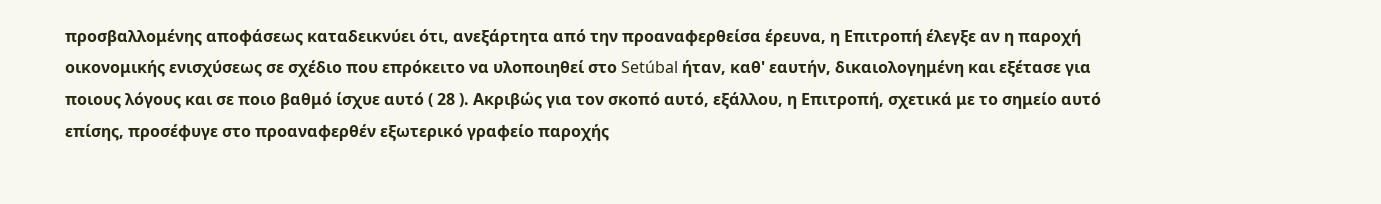προσβαλλομένης αποφάσεως καταδεικνύει ότι, ανεξάρτητα από την προαναφερθείσα έρευνα, η Επιτροπή έλεγξε αν η παροχή οικονομικής ενισχύσεως σε σχέδιο που επρόκειτο να υλοποιηθεί στο Setúbal ήταν, καθ' εαυτήν, δικαιολογημένη και εξέτασε για ποιους λόγους και σε ποιο βαθμό ίσχυε αυτό ( 28 ). Ακριβώς για τον σκοπό αυτό, εξάλλου, η Επιτροπή, σχετικά με το σημείο αυτό επίσης, προσέφυγε στο προαναφερθέν εξωτερικό γραφείο παροχής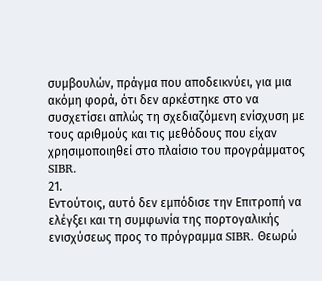συμβουλών, πράγμα που αποδεικνύει, για μια ακόμη φορά, ότι δεν αρκέστηκε στο να συσχετίσει απλώς τη σχεδιαζόμενη ενίσχυση με τους αριθμούς και τις μεθόδους που είχαν χρησιμοποιηθεί στο πλαίσιο του προγράμματος SIBR.
21.
Εντούτοις, αυτό δεν εμπόδισε την Επιτροπή να ελέγξει και τη συμφωνία της πορτογαλικής ενισχύσεως προς το πρόγραμμα SIBR. Θεωρώ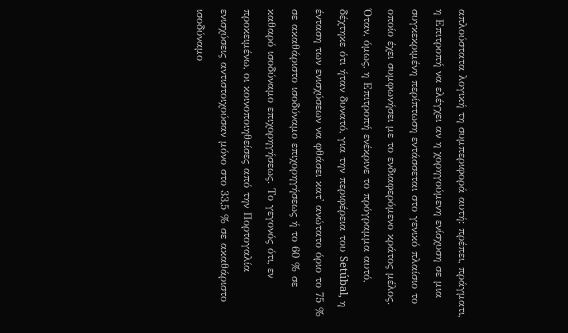απλούστατα λογική τη συμπεριφορά αυτή: πρέπει, πράγματι, η Επιτροπή να ελέγχει αν η χορηγούμενη ενίσχυση σε μια συγκεκριμένη περίπτωση εντάσσεται στο γενικό πλαίσιο το οποίο έχει συμφωνήσει με το ενδιαφερόμενο κράτος μέλος.
Όταν, όμως, η Επιτροπή ενέκρινε το πρόγραμμα αυτό, δέχτηκε ότι ήταν δυνατό, για την περιφέρεια του Setúbal, η ένταση των ενισχύσεων να φθάσει κατ' ανώτατο όριο το 75 % σε ακαθάριστο ισοδύναμο επιχορηγήσεως ή το 60 % σε καθαρό ισοδύναμο επιχορηγήσεως. Το γεγονός ότι, εν προκειμένω, οι κοινοποιηθείσες από την Πορτογαλία ενισχύσεις αντιστοιχούσαν μόνο στο 33,5 % σε ακαθάριστο ισοδύναμο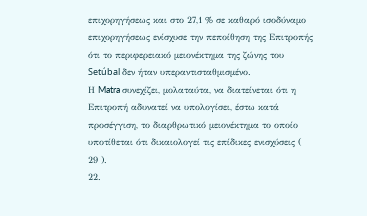επιχορηγήσεως και στο 27,1 % σε καθαρό ισοδύναμο επιχορηγήσεως ενίσχυσε την πεποίθηση της Επιτροπής ότι το περιφερειακό μειονέκτημα της ζώνης του Setúbal δεν ήταν υπεραντισταθμισμένο.
Η Matra συνεχίζει, μολαταύτα, να διατείνεται ότι η Επιτροπή αδυνατεί να υπολογίσει, έστω κατά προσέγγιση, το διαρθρωτικό μειονέκτημα το οποίο υποτίθεται ότι δικαιολογεί τις επίδικες ενισχύσεις ( 29 ).
22.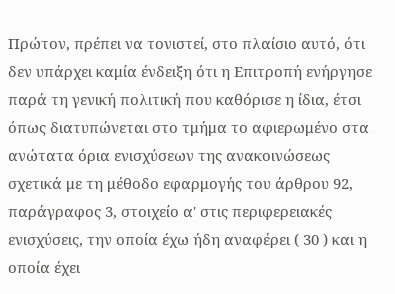Πρώτον, πρέπει να τονιστεί, στο πλαίσιο αυτό, ότι δεν υπάρχει καμία ένδειξη ότι η Επιτροπή ενήργησε παρά τη γενική πολιτική που καθόρισε η ίδια, έτσι όπως διατυπώνεται στο τμήμα το αφιερωμένο στα ανώτατα όρια ενισχύσεων της ανακοινώσεως σχετικά με τη μέθοδο εφαρμογής του άρθρου 92, παράγραφος 3, στοιχείο α' στις περιφερειακές ενισχύσεις, την οποία έχω ήδη αναφέρει ( 30 ) και η οποία έχει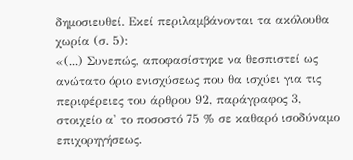δημοσιευθεί. Εκεί περιλαμβάνονται τα ακόλουθα χωρία (σ. 5):
«(...) Συνεπώς, αποφασίστηκε να θεσπιστεί ως ανώτατο όριο ενισχύσεως που θα ισχύει για τις περιφέρειες του άρθρου 92, παράγραφος 3, στοιχείο α' το ποσοστό 75 % σε καθαρό ισοδύναμο επιχορηγήσεως.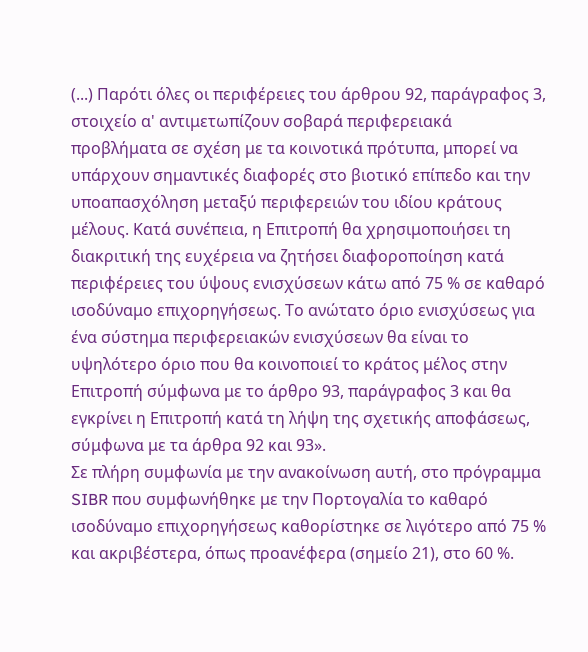(...) Παρότι όλες οι περιφέρειες του άρθρου 92, παράγραφος 3, στοιχείο α' αντιμετωπίζουν σοβαρά περιφερειακά προβλήματα σε σχέση με τα κοινοτικά πρότυπα, μπορεί να υπάρχουν σημαντικές διαφορές στο βιοτικό επίπεδο και την υποαπασχόληση μεταξύ περιφερειών του ιδίου κράτους μέλους. Κατά συνέπεια, η Επιτροπή θα χρησιμοποιήσει τη διακριτική της ευχέρεια να ζητήσει διαφοροποίηση κατά περιφέρειες του ύψους ενισχύσεων κάτω από 75 % σε καθαρό ισοδύναμο επιχορηγήσεως. Το ανώτατο όριο ενισχύσεως για ένα σύστημα περιφερειακών ενισχύσεων θα είναι το υψηλότερο όριο που θα κοινοποιεί το κράτος μέλος στην Επιτροπή σύμφωνα με το άρθρο 93, παράγραφος 3 και θα εγκρίνει η Επιτροπή κατά τη λήψη της σχετικής αποφάσεως, σύμφωνα με τα άρθρα 92 και 93».
Σε πλήρη συμφωνία με την ανακοίνωση αυτή, στο πρόγραμμα SIBR που συμφωνήθηκε με την Πορτογαλία το καθαρό ισοδύναμο επιχορηγήσεως καθορίστηκε σε λιγότερο από 75 % και ακριβέστερα, όπως προανέφερα (σημείο 21), στο 60 %.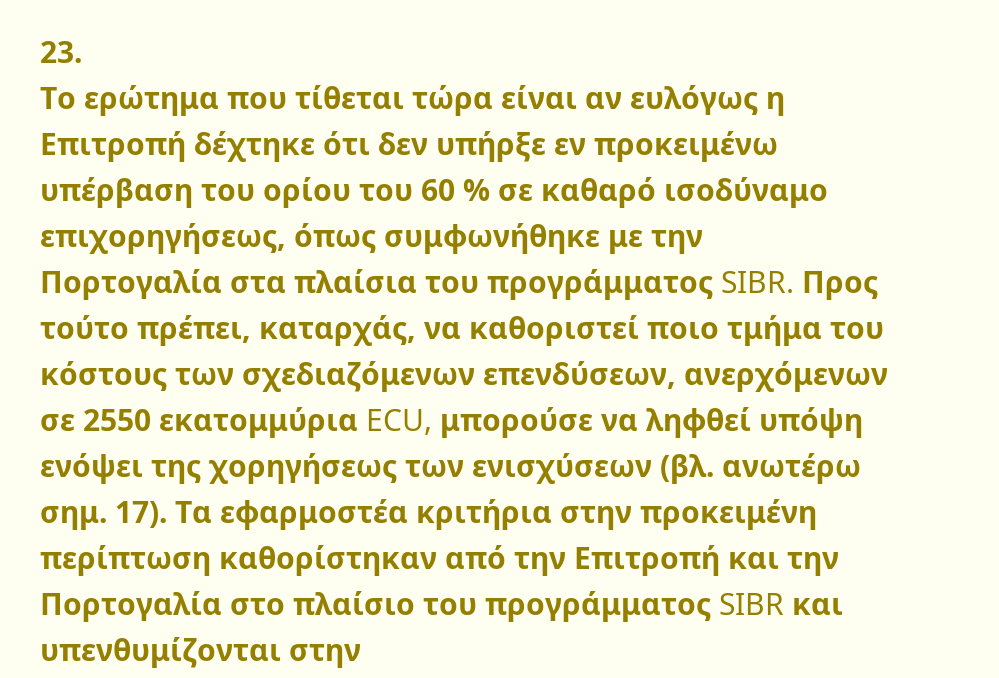23.
Το ερώτημα που τίθεται τώρα είναι αν ευλόγως η Επιτροπή δέχτηκε ότι δεν υπήρξε εν προκειμένω υπέρβαση του ορίου του 60 % σε καθαρό ισοδύναμο επιχορηγήσεως, όπως συμφωνήθηκε με την Πορτογαλία στα πλαίσια του προγράμματος SIBR. Προς τούτο πρέπει, καταρχάς, να καθοριστεί ποιο τμήμα του κόστους των σχεδιαζόμενων επενδύσεων, ανερχόμενων σε 2550 εκατομμύρια ECU, μπορούσε να ληφθεί υπόψη ενόψει της χορηγήσεως των ενισχύσεων (βλ. ανωτέρω σημ. 17). Τα εφαρμοστέα κριτήρια στην προκειμένη περίπτωση καθορίστηκαν από την Επιτροπή και την Πορτογαλία στο πλαίσιο του προγράμματος SIBR και υπενθυμίζονται στην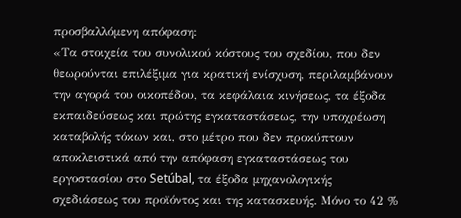προσβαλλόμενη απόφαση:
«Τα στοιχεία του συνολικού κόστους του σχεδίου, που δεν θεωρούνται επιλέξιμα για κρατική ενίσχυση, περιλαμβάνουν την αγορά του οικοπέδου, τα κεφάλαια κινήσεως, τα έξοδα εκπαιδεύσεως και πρώτης εγκαταστάσεως, την υποχρέωση καταβολής τόκων και, στο μέτρο που δεν προκύπτουν αποκλειστικά από την απόφαση εγκαταστάσεως του εργοστασίου στο Setúbal, τα έξοδα μηχανολογικής σχεδιάσεως του προϊόντος και της κατασκευής. Μόνο το 42 %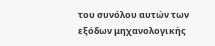του συνόλου αυτών των εξόδων μηχανολογικής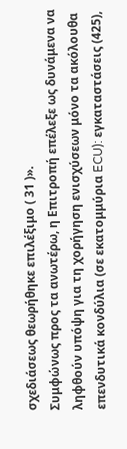σχεδιάσεως θεωρήθηκε επιλέξιμο ( 31 )».
Συμφώνως προς τα ανωτέρω, η Επιτροπή επέλεξε ως δυνάμενα να ληφθούν υπόψη για τη χορήγηση ενισχύσεων μόνο τα ακόλουθα επενδυτικά κονδύλια (σε εκατομμύρια ECU): εγκαταστάσεις (425),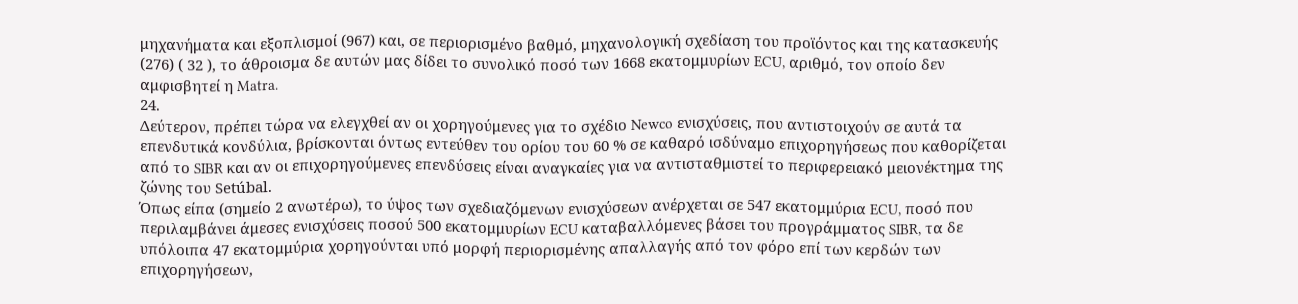μηχανήματα και εξοπλισμοί (967) και, σε περιορισμένο βαθμό, μηχανολογική σχεδίαση του προϊόντος και της κατασκευής (276) ( 32 ), το άθροισμα δε αυτών μας δίδει το συνολικό ποσό των 1668 εκατομμυρίων ECU, αριθμό, τον οποίο δεν αμφισβητεί η Matra.
24.
Δεύτερον, πρέπει τώρα να ελεγχθεί αν οι χορηγούμενες για το σχέδιο Newco ενισχύσεις, που αντιστοιχούν σε αυτά τα επενδυτικά κονδύλια, βρίσκονται όντως εντεύθεν του ορίου του 60 % σε καθαρό ισδύναμο επιχορηγήσεως που καθορίζεται από το SIBR και αν οι επιχορηγούμενες επενδύσεις είναι αναγκαίες για να αντισταθμιστεί το περιφερειακό μειονέκτημα της ζώνης του Setúbal.
Όπως είπα (σημείο 2 ανωτέρω), το ύψος των σχεδιαζόμενων ενισχύσεων ανέρχεται σε 547 εκατομμύρια ECU, ποσό που περιλαμβάνει άμεσες ενισχύσεις ποσού 500 εκατομμυρίων ECU καταβαλλόμενες βάσει του προγράμματος SIBR, τα δε υπόλοιπα 47 εκατομμύρια χορηγούνται υπό μορφή περιορισμένης απαλλαγής από τον φόρο επί των κερδών των επιχορηγήσεων,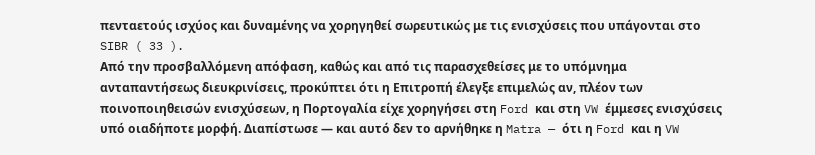πενταετούς ισχύος και δυναμένης να χορηγηθεί σωρευτικώς με τις ενισχύσεις που υπάγονται στο SIBR ( 33 ).
Από την προσβαλλόμενη απόφαση, καθώς και από τις παρασχεθείσες με το υπόμνημα
ανταπαντήσεως διευκρινίσεις, προκύπτει ότι η Επιτροπή έλεγξε επιμελώς αν, πλέον των ποινοποιηθεισών ενισχύσεων, η Πορτογαλία είχε χορηγήσει στη Ford και στη VW έμμεσες ενισχύσεις υπό οιαδήποτε μορφή. Διαπίστωσε — και αυτό δεν το αρνήθηκε η Matra — ότι η Ford και η VW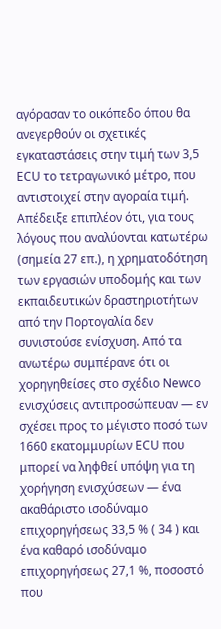αγόρασαν το οικόπεδο όπου θα ανεγερθούν οι σχετικές εγκαταστάσεις στην τιμή των 3,5 ECU το τετραγωνικό μέτρο, που αντιστοιχεί στην αγοραία τιμή. Απέδειξε επιπλέον ότι, για τους λόγους που αναλύονται κατωτέρω (σημεία 27 επ.), η χρηματοδότηση των εργασιών υποδομής και των εκπαιδευτικών δραστηριοτήτων από την Πορτογαλία δεν συνιστούσε ενίσχυση. Από τα ανωτέρω συμπέρανε ότι οι χορηγηθείσες στο σχέδιο Newco ενισχύσεις αντιπροσώπευαν — εν σχέσει προς το μέγιστο ποσό των 1660 εκατομμυρίων ECU που μπορεί να ληφθεί υπόψη για τη χορήγηση ενισχύσεων — ένα ακαθάριστο ισοδύναμο επιχορηγήσεως 33,5 % ( 34 ) και ένα καθαρό ισοδύναμο επιχορηγήσεως 27,1 %, ποσοστό που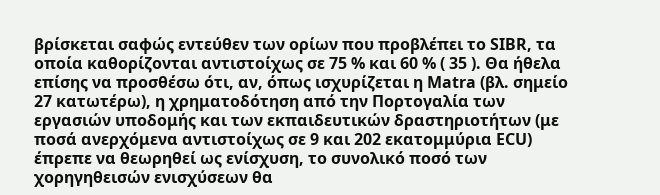βρίσκεται σαφώς εντεύθεν των ορίων που προβλέπει το SIBR, τα οποία καθορίζονται αντιστοίχως σε 75 % και 60 % ( 35 ). Θα ήθελα επίσης να προσθέσω ότι, αν, όπως ισχυρίζεται η Matra (βλ. σημείο 27 κατωτέρω), η χρηματοδότηση από την Πορτογαλία των εργασιών υποδομής και των εκπαιδευτικών δραστηριοτήτων (με ποσά ανερχόμενα αντιστοίχως σε 9 και 202 εκατομμύρια ECU) έπρεπε να θεωρηθεί ως ενίσχυση, το συνολικό ποσό των χορηγηθεισών ενισχύσεων θα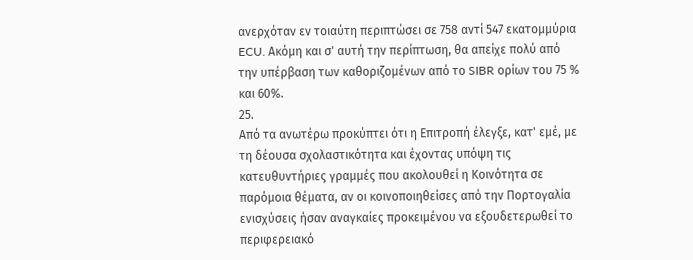ανερχόταν εν τοιαύτη περιπτώσει σε 758 αντί 547 εκατομμύρια ECU. Ακόμη και σ' αυτή την περίπτωση, θα απείχε πολύ από την υπέρβαση των καθοριζομένων από το SIBR ορίων του 75 % και 60%.
25.
Από τα ανωτέρω προκύπτει ότι η Επιτροπή έλεγξε, κατ' εμέ, με τη δέουσα σχολαστικότητα και έχοντας υπόψη τις κατευθυντήριες γραμμές που ακολουθεί η Κοινότητα σε παρόμοια θέματα, αν οι κοινοποιηθείσες από την Πορτογαλία ενισχύσεις ήσαν αναγκαίες προκειμένου να εξουδετερωθεί το περιφερειακό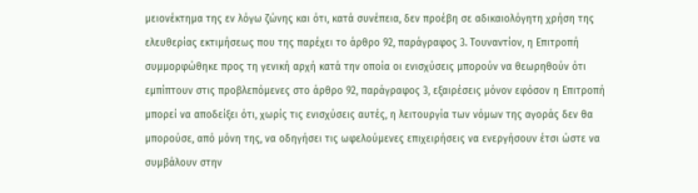μειονέκτημα της εν λόγω ζώνης και ότι, κατά συνέπεια, δεν προέβη σε αδικαιολόγητη χρήση της ελευθερίας εκτιμήσεως που της παρέχει το άρθρο 92, παράγραφος 3. Τουναντίον, η Επιτροπή συμμορφώθηκε προς τη γενική αρχή κατά την οποία οι ενισχύσεις μπορούν να θεωρηθούν ότι εμπίπτουν στις προβλεπόμενες στο άρθρο 92, παράγραφος 3, εξαιρέσεις μόνον εφόσον η Επιτροπή μπορεί να αποδείξει ότι, χωρίς τις ενισχύσεις αυτές, η λειτουργία των νόμων της αγοράς δεν θα μπορούσε, από μόνη της, να οδηγήσει τις ωφελούμενες επιχειρήσεις να ενεργήσουν έτσι ώστε να συμβάλουν στην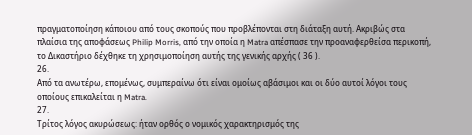πραγματοποίηση κάποιου από τους σκοπούς που προβλέπονται στη διάταξη αυτή. Ακριβώς στα πλαίσια της αποφάσεως Philip Morris, από την οποία η Matra απέσπασε την προαναφερθείσα περικοπή, το Δικαστήριο δέχθηκε τη χρησιμοποίηση αυτής της γενικής αρχής ( 36 ).
26.
Από τα ανωτέρω, επομένως, συμπεραίνω ότι είναι ομοίως αβάσιμοι και οι δύο αυτοί λόγοι τους οποίους επικαλείται η Matra.
27.
Τρίτος λόγος ακυρώσεως: ήταν ορθός ο νομικός χαρακτηρισμός της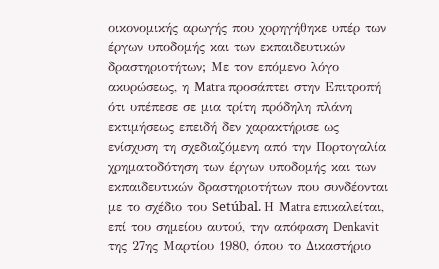οικονομικής αρωγής που χορηγήθηκε υπέρ των έργων υποδομής και των εκπαιδευτικών δραστηριοτήτων; Με τον επόμενο λόγο ακυρώσεως, η Matra προσάπτει στην Επιτροπή ότι υπέπεσε σε μια τρίτη πρόδηλη πλάνη εκτιμήσεως επειδή δεν χαρακτήρισε ως ενίσχυση τη σχεδιαζόμενη από την Πορτογαλία χρηματοδότηση των έργων υποδομής και των εκπαιδευτικών δραστηριοτήτων που συνδέονται με το σχέδιο του Setúbal. Η Matra επικαλείται, επί του σημείου αυτού, την απόφαση Denkavit της 27ης Μαρτίου 1980, όπου το Δικαστήριο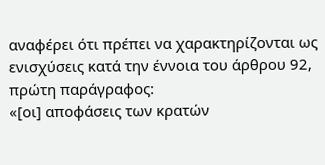αναφέρει ότι πρέπει να χαρακτηρίζονται ως ενισχύσεις κατά την έννοια του άρθρου 92, πρώτη παράγραφος:
«[οι] αποφάσεις των κρατών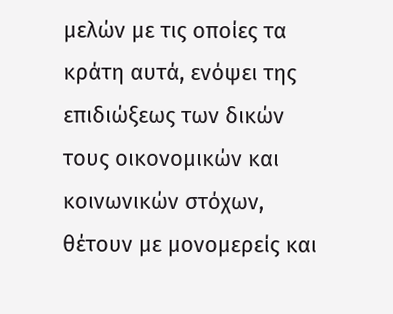μελών με τις οποίες τα κράτη αυτά, ενόψει της επιδιώξεως των δικών τους οικονομικών και κοινωνικών στόχων, θέτουν με μονομερείς και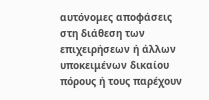αυτόνομες αποφάσεις στη διάθεση των επιχειρήσεων ή άλλων υποκειμένων δικαίου πόρους ή τους παρέχουν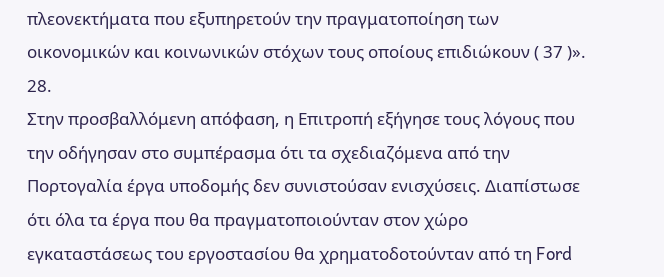πλεονεκτήματα που εξυπηρετούν την πραγματοποίηση των οικονομικών και κοινωνικών στόχων τους οποίους επιδιώκουν ( 37 )».
28.
Στην προσβαλλόμενη απόφαση, η Επιτροπή εξήγησε τους λόγους που την οδήγησαν στο συμπέρασμα ότι τα σχεδιαζόμενα από την Πορτογαλία έργα υποδομής δεν συνιστούσαν ενισχύσεις. Διαπίστωσε ότι όλα τα έργα που θα πραγματοποιούνταν στον χώρο εγκαταστάσεως του εργοστασίου θα χρηματοδοτούνταν από τη Ford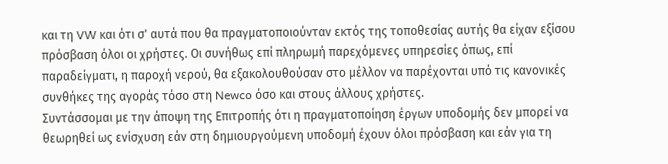και τη VW και ότι σ' αυτά που θα πραγματοποιούνταν εκτός της τοποθεσίας αυτής θα είχαν εξίσου πρόσβαση όλοι οι χρήστες. Οι συνήθως επί πληρωμή παρεχόμενες υπηρεσίες όπως, επί παραδείγματι, η παροχή νερού, θα εξακολουθούσαν στο μέλλον να παρέχονται υπό τις κανονικές συνθήκες της αγοράς τόσο στη Newco όσο και στους άλλους χρήστες.
Συντάσσομαι με την άποψη της Επιτροπής ότι η πραγματοποίηση έργων υποδομής δεν μπορεί να θεωρηθεί ως ενίσχυση εάν στη δημιουργούμενη υποδομή έχουν όλοι πρόσβαση και εάν για τη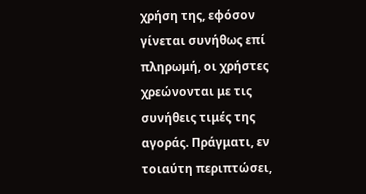χρήση της, εφόσον γίνεται συνήθως επί πληρωμή, οι χρήστες χρεώνονται με τις συνήθεις τιμές της αγοράς. Πράγματι, εν τοιαύτη περιπτώσει,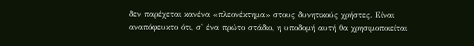δεν παρέχεται κανένα «πλεονέκτημα» στους δυνητικούς χρήστες. Είναι αναπόφευκτο ότι, σ' ένα πρώτο στάδιο, η υποδομή αυτή θα χρησιμοποιείται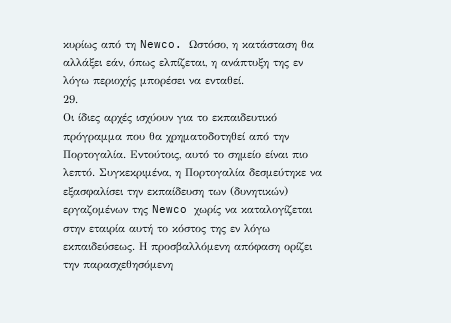κυρίως από τη Newco. Ωστόσο, η κατάσταση θα αλλάξει εάν, όπως ελπίζεται, η ανάπτυξη της εν λόγω περιοχής μπορέσει να ενταθεί.
29.
Οι ίδιες αρχές ισχύουν για το εκπαιδευτικό πρόγραμμα που θα χρηματοδοτηθεί από την Πορτογαλία. Εντούτοις, αυτό το σημείο είναι πιο λεπτό. Συγκεκριμένα, η Πορτογαλία δεσμεύτηκε να εξασφαλίσει την εκπαίδευση των (δυνητικών) εργαζομένων της Newco χωρίς να καταλογίζεται στην εταιρία αυτή το κόστος της εν λόγω εκπαιδεύσεως. Η προσβαλλόμενη απόφαση ορίζει την παρασχεθησόμενη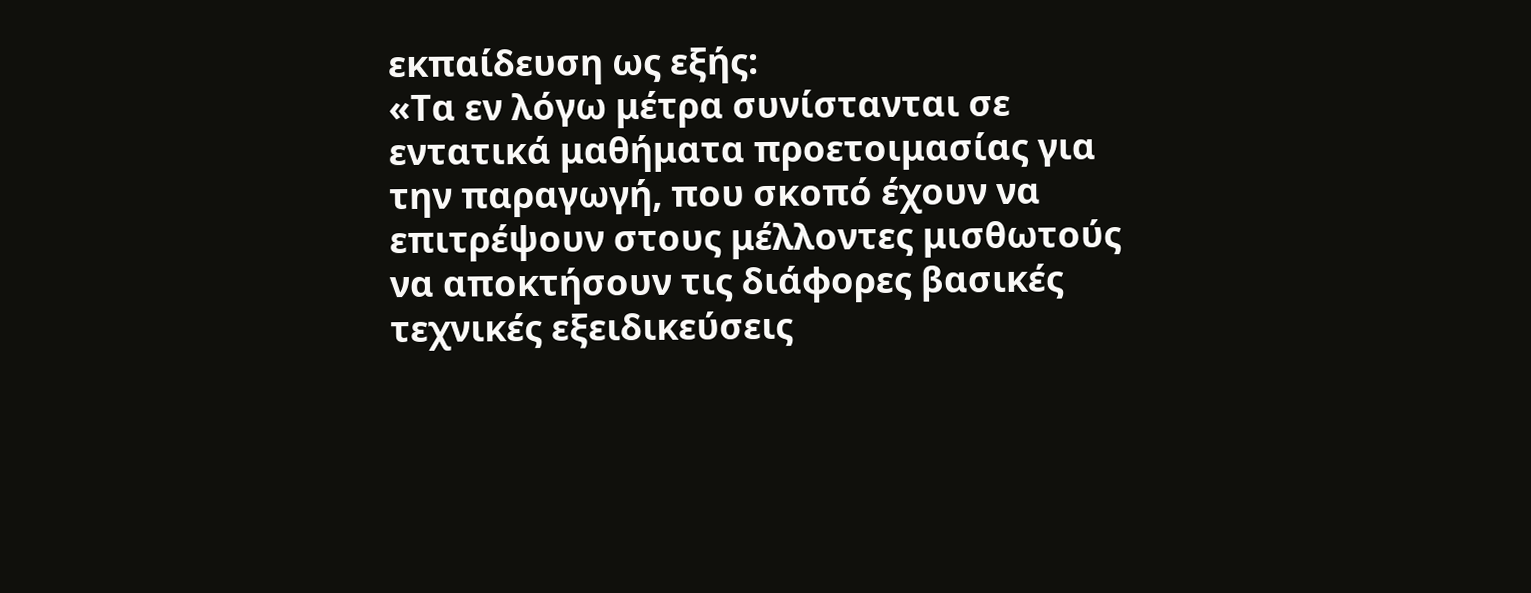εκπαίδευση ως εξής:
«Τα εν λόγω μέτρα συνίστανται σε εντατικά μαθήματα προετοιμασίας για την παραγωγή, που σκοπό έχουν να επιτρέψουν στους μέλλοντες μισθωτούς να αποκτήσουν τις διάφορες βασικές τεχνικές εξειδικεύσεις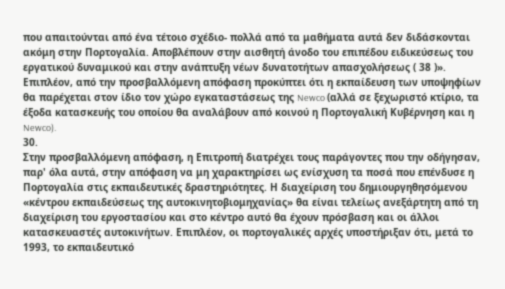που απαιτούνται από ένα τέτοιο σχέδιο- πολλά από τα μαθήματα αυτά δεν διδάσκονται ακόμη στην Πορτογαλία. Αποβλέπουν στην αισθητή άνοδο του επιπέδου ειδικεύσεως του εργατικού δυναμικού και στην ανάπτυξη νέων δυνατοτήτων απασχολήσεως ( 38 )».
Επιπλέον, από την προσβαλλόμενη απόφαση προκύπτει ότι η εκπαίδευση των υποψηφίων θα παρέχεται στον ίδιο τον χώρο εγκαταστάσεως της Newco (αλλά σε ξεχωριστό κτίριο, τα έξοδα κατασκευής του οποίου θα αναλάβουν από κοινού η Πορτογαλική Κυβέρνηση και η Newco).
30.
Στην προσβαλλόμενη απόφαση, η Επιτροπή διατρέχει τους παράγοντες που την οδήγησαν, παρ' όλα αυτά, στην απόφαση να μη χαρακτηρίσει ως ενίσχυση τα ποσά που επένδυσε η Πορτογαλία στις εκπαιδευτικές δραστηριότητες. Η διαχείριση του δημιουργηθησόμενου «κέντρου εκπαιδεύσεως της αυτοκινητοβιομηχανίας» θα είναι τελείως ανεξάρτητη από τη διαχείριση του εργοστασίου και στο κέντρο αυτό θα έχουν πρόσβαση και οι άλλοι κατασκευαστές αυτοκινήτων. Επιπλέον, οι πορτογαλικές αρχές υποστήριξαν ότι, μετά το 1993, το εκπαιδευτικό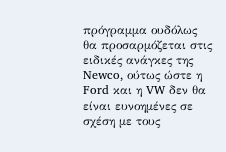πρόγραμμα ουδόλως θα προσαρμόζεται στις ειδικές ανάγκες της Newco, ούτως ώστε η Ford και η VW δεν θα είναι ευνοημένες σε σχέση με τους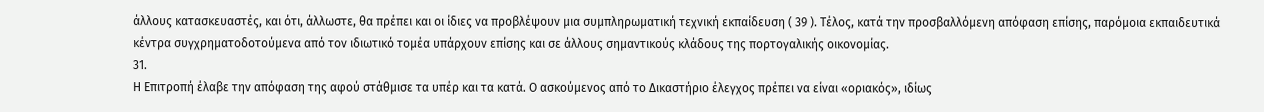άλλους κατασκευαστές, και ότι, άλλωστε, θα πρέπει και οι ίδιες να προβλέψουν μια συμπληρωματική τεχνική εκπαίδευση ( 39 ). Τέλος, κατά την προσβαλλόμενη απόφαση επίσης, παρόμοια εκπαιδευτικά κέντρα συγχρηματοδοτούμενα από τον ιδιωτικό τομέα υπάρχουν επίσης και σε άλλους σημαντικούς κλάδους της πορτογαλικής οικονομίας.
31.
Η Επιτροπή έλαβε την απόφαση της αφού στάθμισε τα υπέρ και τα κατά. Ο ασκούμενος από το Δικαστήριο έλεγχος πρέπει να είναι «οριακός», ιδίως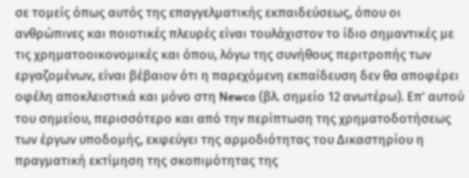σε τομείς όπως αυτός της επαγγελματικής εκπαιδεύσεως, όπου οι ανθρώπινες και ποιοτικές πλευρές είναι τουλάχιστον το ίδιο σημαντικές με τις χρηματοοικονομικές και όπου, λόγω της συνήθους περιτροπής των εργαζομένων, είναι βέβαιον ότι η παρεχόμενη εκπαίδευση δεν θα αποφέρει οφέλη αποκλειστικά και μόνο στη Newco (βλ. σημείο 12 ανωτέρω). Επ' αυτού του σημείου, περισσότερο και από την περίπτωση της χρηματοδοτήσεως των έργων υποδομής, εκφεύγει της αρμοδιότητας του Δικαστηρίου η πραγματική εκτίμηση της σκοπιμότητας της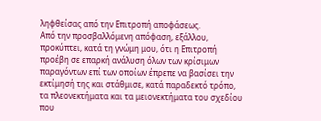ληφθείσας από την Επιτροπή αποφάσεως.
Από την προσβαλλόμενη απόφαση, εξάλλου, προκύπτει, κατά τη γνώμη μου, ότι η Επιτροπή προέβη σε επαρκή ανάλυση όλων των κρίσιμων παραγόντων επί των οποίων έπρεπε να βασίσει την εκτίμησή της και στάθμισε, κατά παραδεκτό τρόπο, τα πλεονεκτήματα και τα μειονεκτήματα του σχεδίου που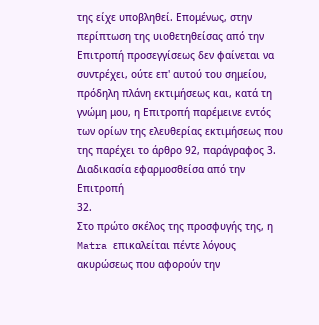της είχε υποβληθεί. Επομένως, στην περίπτωση της υιοθετηθείσας από την Επιτροπή προσεγγίσεως δεν φαίνεται να συντρέχει, ούτε επ' αυτού του σημείου, πρόδηλη πλάνη εκτιμήσεως και, κατά τη γνώμη μου, η Επιτροπή παρέμεινε εντός των ορίων της ελευθερίας εκτιμήσεως που της παρέχει το άρθρο 92, παράγραφος 3.
Διαδικασία εφαρμοσθείσα από την Επιτροπή
32.
Στο πρώτο σκέλος της προσφυγής της, η Matra επικαλείται πέντε λόγους ακυρώσεως που αφορούν την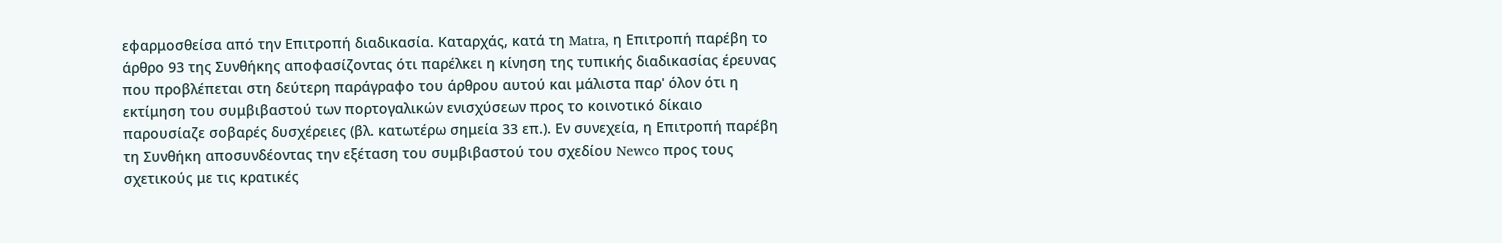εφαρμοσθείσα από την Επιτροπή διαδικασία. Καταρχάς, κατά τη Matra, η Επιτροπή παρέβη το άρθρο 93 της Συνθήκης αποφασίζοντας ότι παρέλκει η κίνηση της τυπικής διαδικασίας έρευνας που προβλέπεται στη δεύτερη παράγραφο του άρθρου αυτού και μάλιστα παρ' όλον ότι η εκτίμηση του συμβιβαστού των πορτογαλικών ενισχύσεων προς το κοινοτικό δίκαιο παρουσίαζε σοβαρές δυσχέρειες (βλ. κατωτέρω σημεία 33 επ.). Εν συνεχεία, η Επιτροπή παρέβη τη Συνθήκη αποσυνδέοντας την εξέταση του συμβιβαστού του σχεδίου Newco προς τους σχετικούς με τις κρατικές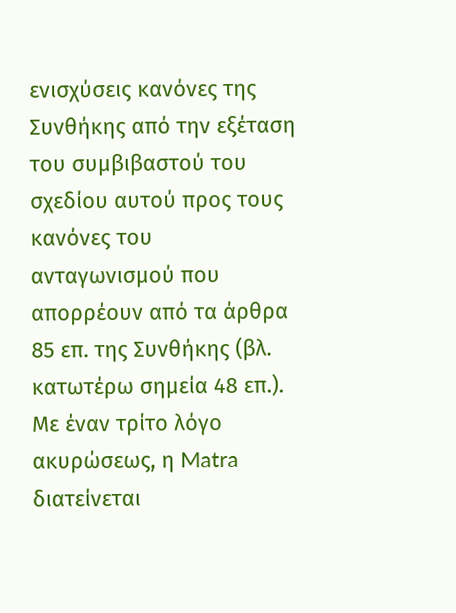ενισχύσεις κανόνες της Συνθήκης από την εξέταση του συμβιβαστού του σχεδίου αυτού προς τους κανόνες του ανταγωνισμού που απορρέουν από τα άρθρα 85 επ. της Συνθήκης (βλ. κατωτέρω σημεία 48 επ.).
Με έναν τρίτο λόγο ακυρώσεως, η Matra διατείνεται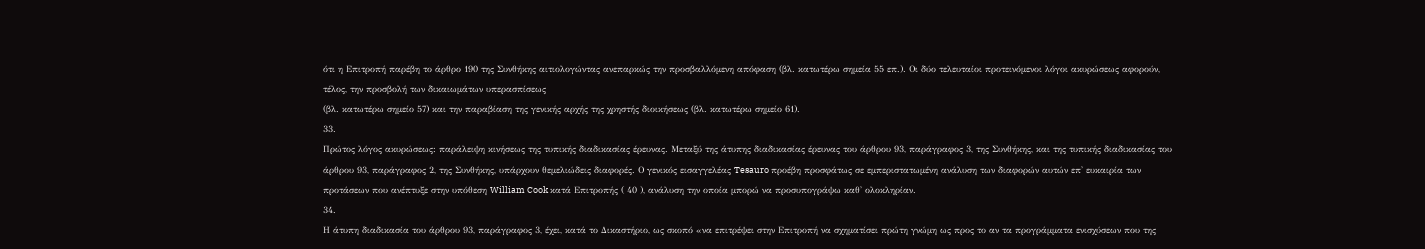ότι η Επιτροπή παρέβη το άρθρο 190 της Συνθήκης αιτιολογώντας ανεπαρκώς την προσβαλλόμενη απόφαση (βλ. κατωτέρω σημεία 55 επ.). Οι δύο τελευταίοι προτεινόμενοι λόγοι ακυρώσεως αφορούν, τέλος, την προσβολή των δικαιωμάτων υπερασπίσεως
(βλ. κατωτέρω σημείο 57) και την παραβίαση της γενικής αρχής της χρηστής διοικήσεως (βλ. κατωτέρω σημείο 61).
33.
Πρώτος λόγος ακυρώσεως: παράλειψη κινήσεως της τυπικής διαδικασίας έρευνας. Μεταξύ της άτυπης διαδικασίας έρευνας του άρθρου 93, παράγραφος 3, της Συνθήκης, και της τυπικής διαδικασίας του άρθρου 93, παράγραφος 2, της Συνθήκης, υπάρχουν θεμελιώδεις διαφορές. Ο γενικός εισαγγελέας Tesauro προέβη προσφάτως σε εμπεριστατωμένη ανάλυση των διαφορών αυτών επ' ευκαιρία των προτάσεων που ανέπτυξε στην υπόθεση William Cook κατά Επιτροπής ( 40 ), ανάλυση την οποία μπορώ να προσυπογράψω καθ' ολοκληρίαν.
34.
Η άτυπη διαδικασία του άρθρου 93, παράγραφος 3, έχει, κατά το Δικαστήριο, ως σκοπό «να επιτρέψει στην Επιτροπή να σχηματίσει πρώτη γνώμη ως προς το αν τα προγράμματα ενισχύσεων που της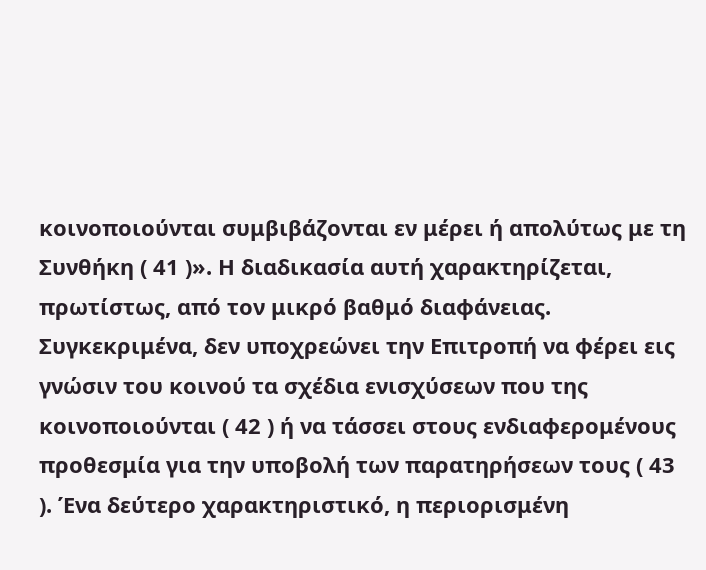κοινοποιούνται συμβιβάζονται εν μέρει ή απολύτως με τη Συνθήκη ( 41 )». Η διαδικασία αυτή χαρακτηρίζεται, πρωτίστως, από τον μικρό βαθμό διαφάνειας. Συγκεκριμένα, δεν υποχρεώνει την Επιτροπή να φέρει εις γνώσιν του κοινού τα σχέδια ενισχύσεων που της κοινοποιούνται ( 42 ) ή να τάσσει στους ενδιαφερομένους προθεσμία για την υποβολή των παρατηρήσεων τους ( 43 ). Ένα δεύτερο χαρακτηριστικό, η περιορισμένη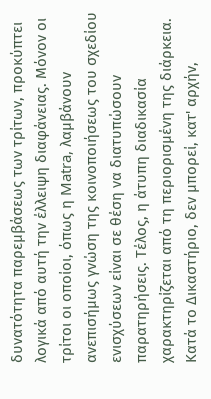δυνατότητα παρεμβάσεως των τρίτων, προκύπτει λογικά από αυτή την έλλειψη διαφάνειας. Μόνον οι τρίτοι οι οποίοι, όπως η Matra, λαμβάνουν ανεπισήμως γνώση της κοινοποιήσεως του σχεδίου ενισχύσεων είναι σε θέση να διατυπώσουν παρατηρήσεις. Τέλος, η άτυπη διαδικασία χαρακτηρίζεται από τη περιορισμένη της διάρκεια. Κατά το Δικαστήριο, δεν μπορεί, κατ' αρχήν,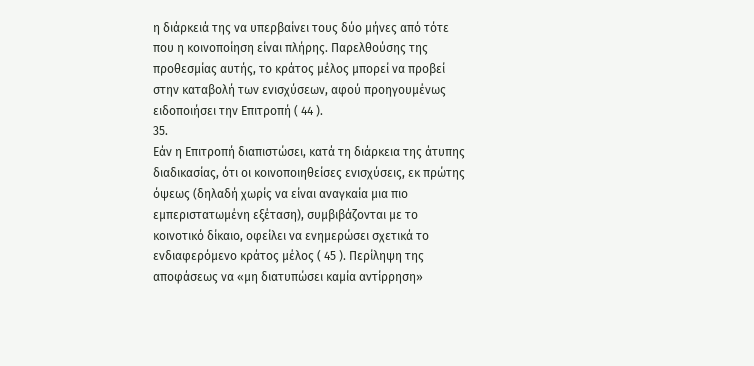η διάρκειά της να υπερβαίνει τους δύο μήνες από τότε που η κοινοποίηση είναι πλήρης. Παρελθούσης της προθεσμίας αυτής, το κράτος μέλος μπορεί να προβεί στην καταβολή των ενισχύσεων, αφού προηγουμένως ειδοποιήσει την Επιτροπή ( 44 ).
35.
Εάν η Επιτροπή διαπιστώσει, κατά τη διάρκεια της άτυπης διαδικασίας, ότι οι κοινοποιηθείσες ενισχύσεις, εκ πρώτης όψεως (δηλαδή χωρίς να είναι αναγκαία μια πιο εμπεριστατωμένη εξέταση), συμβιβάζονται με το κοινοτικό δίκαιο, οφείλει να ενημερώσει σχετικά το ενδιαφερόμενο κράτος μέλος ( 45 ). Περίληψη της αποφάσεως να «μη διατυπώσει καμία αντίρρηση»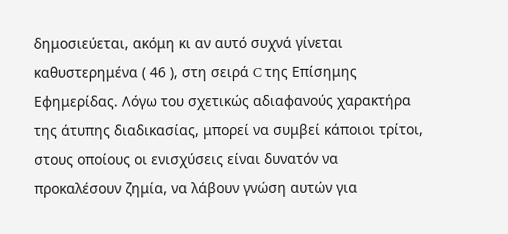δημοσιεύεται, ακόμη κι αν αυτό συχνά γίνεται καθυστερημένα ( 46 ), στη σειρά C της Επίσημης Εφημερίδας. Λόγω του σχετικώς αδιαφανούς χαρακτήρα της άτυπης διαδικασίας, μπορεί να συμβεί κάποιοι τρίτοι, στους οποίους οι ενισχύσεις είναι δυνατόν να προκαλέσουν ζημία, να λάβουν γνώση αυτών για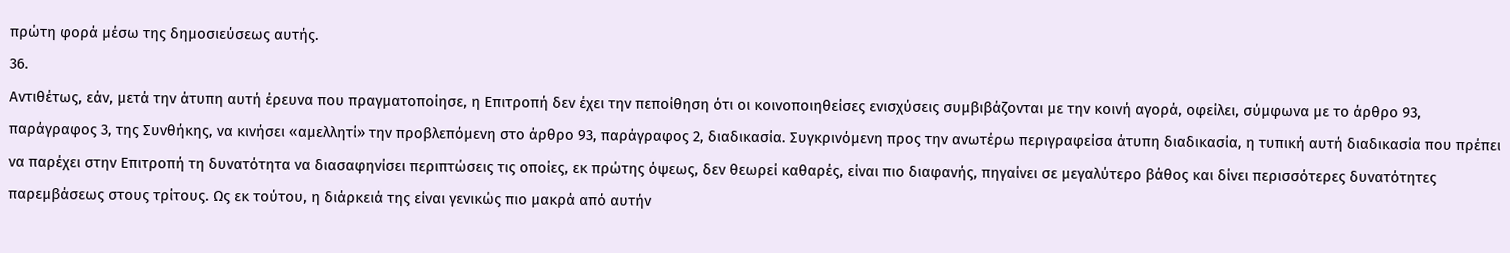πρώτη φορά μέσω της δημοσιεύσεως αυτής.
36.
Αντιθέτως, εάν, μετά την άτυπη αυτή έρευνα που πραγματοποίησε, η Επιτροπή δεν έχει την πεποίθηση ότι οι κοινοποιηθείσες ενισχύσεις συμβιβάζονται με την κοινή αγορά, οφείλει, σύμφωνα με το άρθρο 93, παράγραφος 3, της Συνθήκης, να κινήσει «αμελλητί» την προβλεπόμενη στο άρθρο 93, παράγραφος 2, διαδικασία. Συγκρινόμενη προς την ανωτέρω περιγραφείσα άτυπη διαδικασία, η τυπική αυτή διαδικασία που πρέπει να παρέχει στην Επιτροπή τη δυνατότητα να διασαφηνίσει περιπτώσεις τις οποίες, εκ πρώτης όψεως, δεν θεωρεί καθαρές, είναι πιο διαφανής, πηγαίνει σε μεγαλύτερο βάθος και δίνει περισσότερες δυνατότητες παρεμβάσεως στους τρίτους. Ως εκ τούτου, η διάρκειά της είναι γενικώς πιο μακρά από αυτήν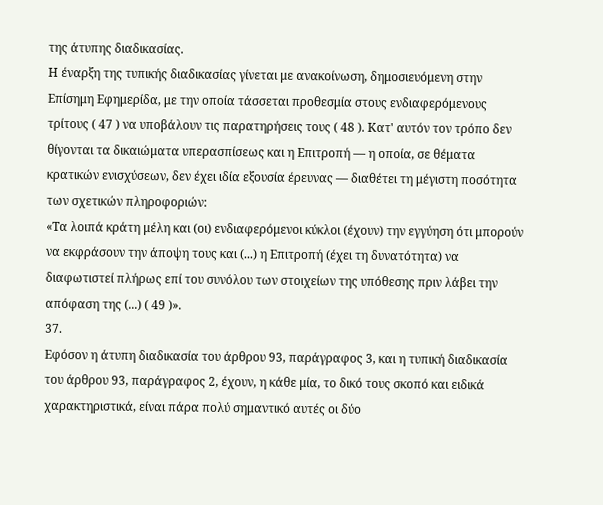της άτυπης διαδικασίας.
Η έναρξη της τυπικής διαδικασίας γίνεται με ανακοίνωση, δημοσιευόμενη στην Επίσημη Εφημερίδα, με την οποία τάσσεται προθεσμία στους ενδιαφερόμενους τρίτους ( 47 ) να υποβάλουν τις παρατηρήσεις τους ( 48 ). Κατ' αυτόν τον τρόπο δεν θίγονται τα δικαιώματα υπερασπίσεως και η Επιτροπή — η οποία, σε θέματα κρατικών ενισχύσεων, δεν έχει ιδία εξουσία έρευνας — διαθέτει τη μέγιστη ποσότητα των σχετικών πληροφοριών:
«Τα λοιπά κράτη μέλη και (οι) ενδιαφερόμενοι κύκλοι (έχουν) την εγγύηση ότι μπορούν να εκφράσουν την άποψη τους και (...) η Επιτροπή (έχει τη δυνατότητα) να διαφωτιστεί πλήρως επί του συνόλου των στοιχείων της υπόθεσης πριν λάβει την απόφαση της (...) ( 49 )».
37.
Εφόσον η άτυπη διαδικασία του άρθρου 93, παράγραφος 3, και η τυπική διαδικασία του άρθρου 93, παράγραφος 2, έχουν, η κάθε μία, το δικό τους σκοπό και ειδικά χαρακτηριστικά, είναι πάρα πολύ σημαντικό αυτές οι δύο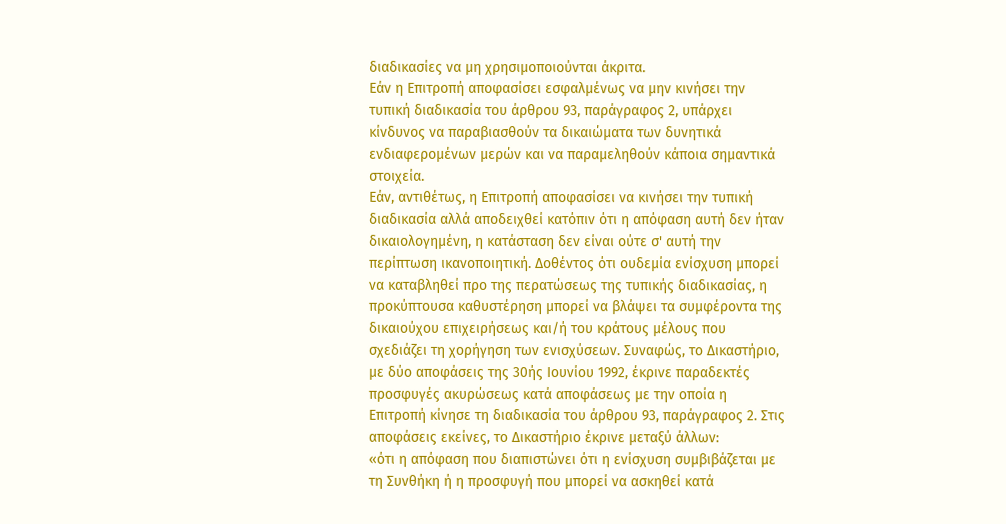διαδικασίες να μη χρησιμοποιούνται άκριτα.
Εάν η Επιτροπή αποφασίσει εσφαλμένως να μην κινήσει την τυπική διαδικασία του άρθρου 93, παράγραφος 2, υπάρχει κίνδυνος να παραβιασθούν τα δικαιώματα των δυνητικά ενδιαφερομένων μερών και να παραμεληθούν κάποια σημαντικά στοιχεία.
Εάν, αντιθέτως, η Επιτροπή αποφασίσει να κινήσει την τυπική διαδικασία αλλά αποδειχθεί κατόπιν ότι η απόφαση αυτή δεν ήταν δικαιολογημένη, η κατάσταση δεν είναι ούτε σ' αυτή την περίπτωση ικανοποιητική. Δοθέντος ότι ουδεμία ενίσχυση μπορεί να καταβληθεί προ της περατώσεως της τυπικής διαδικασίας, η προκύπτουσα καθυστέρηση μπορεί να βλάψει τα συμφέροντα της δικαιούχου επιχειρήσεως και/ή του κράτους μέλους που σχεδιάζει τη χορήγηση των ενισχύσεων. Συναφώς, το Δικαστήριο, με δύο αποφάσεις της 30ής Ιουνίου 1992, έκρινε παραδεκτές προσφυγές ακυρώσεως κατά αποφάσεως με την οποία η Επιτροπή κίνησε τη διαδικασία του άρθρου 93, παράγραφος 2. Στις αποφάσεις εκείνες, το Δικαστήριο έκρινε μεταξύ άλλων:
«ότι η απόφαση που διαπιστώνει ότι η ενίσχυση συμβιβάζεται με τη Συνθήκη ή η προσφυγή που μπορεί να ασκηθεί κατά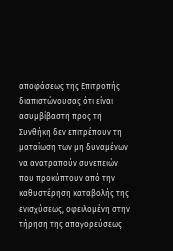αποφάσεως της Επιτροπής διαπιστώνουσας ότι είναι ασυμβίβαστη προς τη Συνθήκη δεν επιτρέπουν τη ματαίωση των μη δυναμένων να ανατραπούν συνεπειών που προκύπτουν από την καθυστέρηση καταβολής της ενισχύσεως, οφειλομένη στην τήρηση της απαγορεύσεως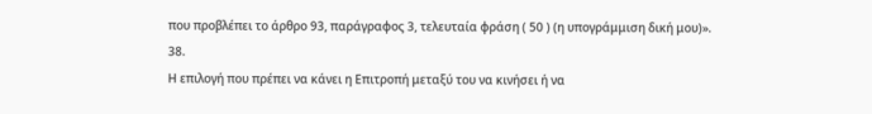που προβλέπει το άρθρο 93, παράγραφος 3, τελευταία φράση ( 50 ) (η υπογράμμιση δική μου)».
38.
Η επιλογή που πρέπει να κάνει η Επιτροπή μεταξύ του να κινήσει ή να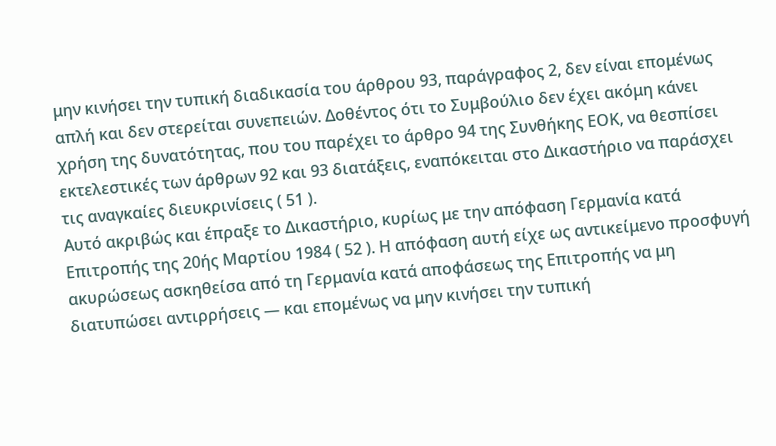μην κινήσει την τυπική διαδικασία του άρθρου 93, παράγραφος 2, δεν είναι επομένως απλή και δεν στερείται συνεπειών. Δοθέντος ότι το Συμβούλιο δεν έχει ακόμη κάνει χρήση της δυνατότητας, που του παρέχει το άρθρο 94 της Συνθήκης ΕΟΚ, να θεσπίσει εκτελεστικές των άρθρων 92 και 93 διατάξεις, εναπόκειται στο Δικαστήριο να παράσχει τις αναγκαίες διευκρινίσεις ( 51 ).
Αυτό ακριβώς και έπραξε το Δικαστήριο, κυρίως με την απόφαση Γερμανία κατά Επιτροπής της 20ής Μαρτίου 1984 ( 52 ). Η απόφαση αυτή είχε ως αντικείμενο προσφυγή ακυρώσεως ασκηθείσα από τη Γερμανία κατά αποφάσεως της Επιτροπής να μη διατυπώσει αντιρρήσεις — και επομένως να μην κινήσει την τυπική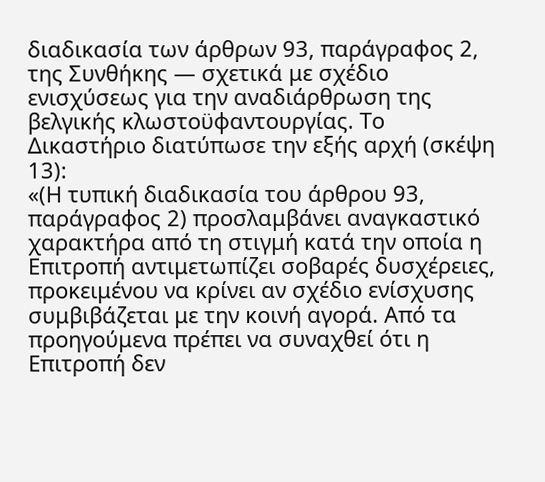διαδικασία των άρθρων 93, παράγραφος 2, της Συνθήκης — σχετικά με σχέδιο ενισχύσεως για την αναδιάρθρωση της βελγικής κλωστοϋφαντουργίας. Το Δικαστήριο διατύπωσε την εξής αρχή (σκέψη 13):
«(Η τυπική διαδικασία του άρθρου 93, παράγραφος 2) προσλαμβάνει αναγκαστικό χαρακτήρα από τη στιγμή κατά την οποία η Επιτροπή αντιμετωπίζει σοβαρές δυσχέρειες, προκειμένου να κρίνει αν σχέδιο ενίσχυσης συμβιβάζεται με την κοινή αγορά. Από τα προηγούμενα πρέπει να συναχθεί ότι η Επιτροπή δεν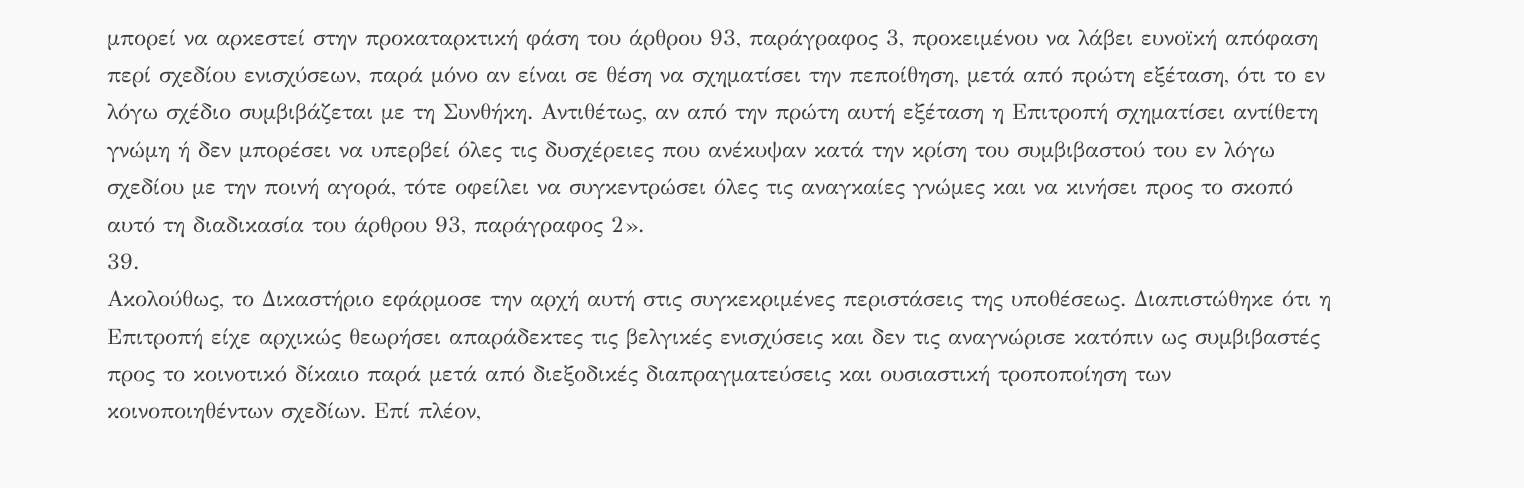μπορεί να αρκεστεί στην προκαταρκτική φάση του άρθρου 93, παράγραφος 3, προκειμένου να λάβει ευνοϊκή απόφαση περί σχεδίου ενισχύσεων, παρά μόνο αν είναι σε θέση να σχηματίσει την πεποίθηση, μετά από πρώτη εξέταση, ότι το εν λόγω σχέδιο συμβιβάζεται με τη Συνθήκη. Αντιθέτως, αν από την πρώτη αυτή εξέταση η Επιτροπή σχηματίσει αντίθετη γνώμη ή δεν μπορέσει να υπερβεί όλες τις δυσχέρειες που ανέκυψαν κατά την κρίση του συμβιβαστού του εν λόγω σχεδίου με την ποινή αγορά, τότε οφείλει να συγκεντρώσει όλες τις αναγκαίες γνώμες και να κινήσει προς το σκοπό αυτό τη διαδικασία του άρθρου 93, παράγραφος 2».
39.
Ακολούθως, το Δικαστήριο εφάρμοσε την αρχή αυτή στις συγκεκριμένες περιστάσεις της υποθέσεως. Διαπιστώθηκε ότι η Επιτροπή είχε αρχικώς θεωρήσει απαράδεκτες τις βελγικές ενισχύσεις και δεν τις αναγνώρισε κατόπιν ως συμβιβαστές προς το κοινοτικό δίκαιο παρά μετά από διεξοδικές διαπραγματεύσεις και ουσιαστική τροποποίηση των κοινοποιηθέντων σχεδίων. Επί πλέον,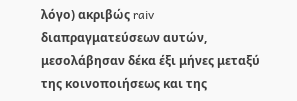λόγο) ακριβώς raiv διαπραγματεύσεων αυτών, μεσολάβησαν δέκα έξι μήνες μεταξύ της κοινοποιήσεως και της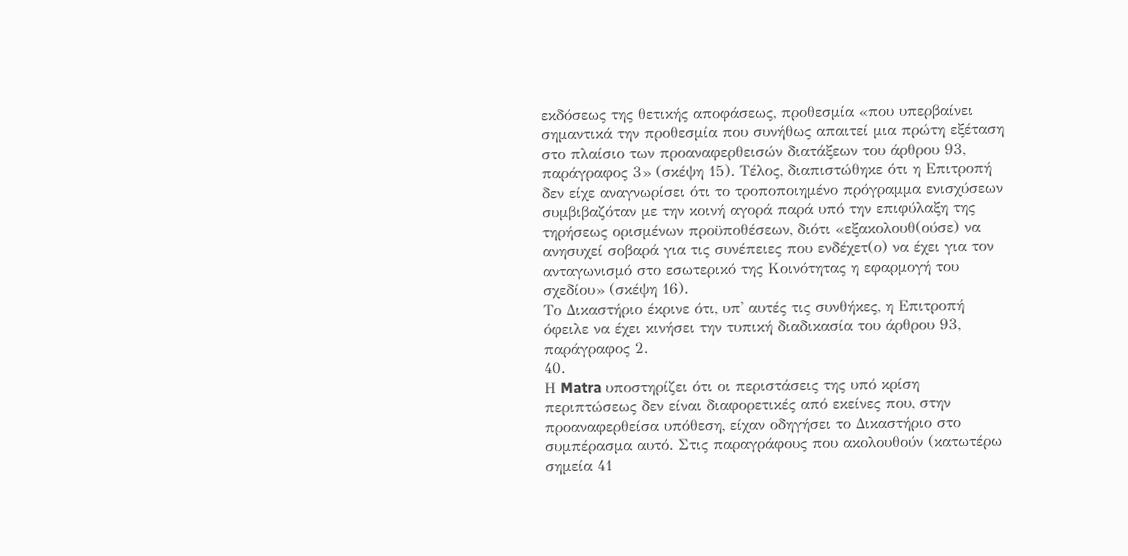εκδόσεως της θετικής αποφάσεως, προθεσμία «που υπερβαίνει σημαντικά την προθεσμία που συνήθως απαιτεί μια πρώτη εξέταση στο πλαίσιο των προαναφερθεισών διατάξεων του άρθρου 93, παράγραφος 3» (σκέψη 15). Τέλος, διαπιστώθηκε ότι η Επιτροπή δεν είχε αναγνωρίσει ότι το τροποποιημένο πρόγραμμα ενισχύσεων συμβιβαζόταν με την κοινή αγορά παρά υπό την επιφύλαξη της τηρήσεως ορισμένων προϋποθέσεων, διότι «εξακολουθ(ούσε) να ανησυχεί σοβαρά για τις συνέπειες που ενδέχετ(ο) να έχει για τον ανταγωνισμό στο εσωτερικό της Κοινότητας η εφαρμογή του σχεδίου» (σκέψη 16).
Το Δικαστήριο έκρινε ότι, υπ' αυτές τις συνθήκες, η Επιτροπή όφειλε να έχει κινήσει την τυπική διαδικασία του άρθρου 93, παράγραφος 2.
40.
Η Matra υποστηρίζει ότι οι περιστάσεις της υπό κρίση περιπτώσεως δεν είναι διαφορετικές από εκείνες που, στην προαναφερθείσα υπόθεση, είχαν οδηγήσει το Δικαστήριο στο συμπέρασμα αυτό. Στις παραγράφους που ακολουθούν (κατωτέρω σημεία 41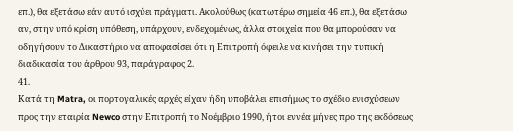επ.), θα εξετάσω εάν αυτό ισχύει πράγματι. Ακολούθως (κατωτέρω σημεία 46 επ.), θα εξετάσω αν, στην υπό κρίση υπόθεση, υπάρχουν, ενδεχομένως, άλλα στοιχεία που θα μπορούσαν να οδηγήσουν το Δικαστήριο να αποφασίσει ότι η Επιτροπή όφειλε να κινήσει την τυπική διαδικασία του άρθρου 93, παράγραφος 2.
41.
Κατά τη Matra, οι πορτογαλικές αρχές είχαν ήδη υποβάλει επισήμως το σχέδιο ενισχύσεων προς την εταιρία Newco στην Επιτροπή το Νοέμβριο 1990, ήτοι εννέα μήνες προ της εκδόσεως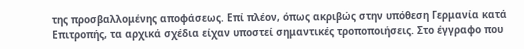της προσβαλλομένης αποφάσεως. Επί πλέον, όπως ακριβώς στην υπόθεση Γερμανία κατά Επιτροπής, τα αρχικά σχέδια είχαν υποστεί σημαντικές τροποποιήσεις. Στο έγγραφο που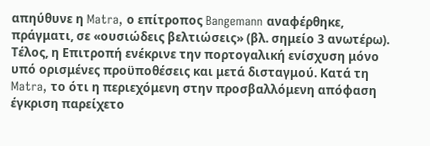απηύθυνε η Matra, ο επίτροπος Bangemann αναφέρθηκε, πράγματι, σε «ουσιώδεις βελτιώσεις» (βλ. σημείο 3 ανωτέρω). Τέλος, η Επιτροπή ενέκρινε την πορτογαλική ενίσχυση μόνο υπό ορισμένες προϋποθέσεις και μετά δισταγμού. Κατά τη Matra, το ότι η περιεχόμενη στην προσβαλλόμενη απόφαση έγκριση παρείχετο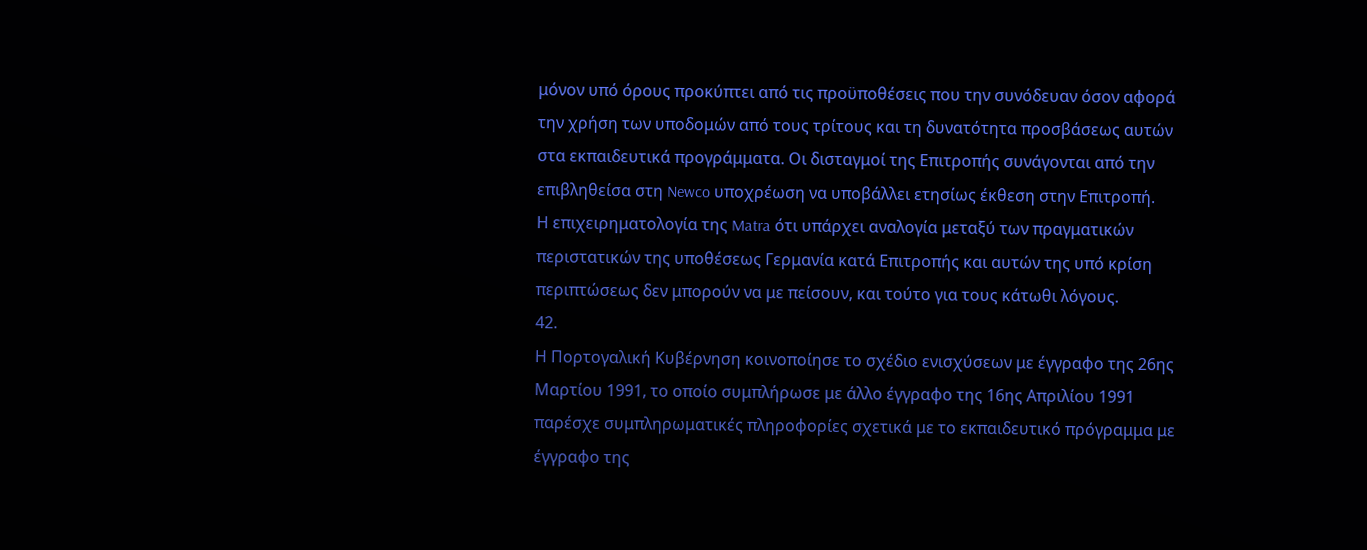μόνον υπό όρους προκύπτει από τις προϋποθέσεις που την συνόδευαν όσον αφορά την χρήση των υποδομών από τους τρίτους και τη δυνατότητα προσβάσεως αυτών στα εκπαιδευτικά προγράμματα. Οι δισταγμοί της Επιτροπής συνάγονται από την επιβληθείσα στη Newco υποχρέωση να υποβάλλει ετησίως έκθεση στην Επιτροπή.
Η επιχειρηματολογία της Matra ότι υπάρχει αναλογία μεταξύ των πραγματικών περιστατικών της υποθέσεως Γερμανία κατά Επιτροπής και αυτών της υπό κρίση περιπτώσεως δεν μπορούν να με πείσουν, και τούτο για τους κάτωθι λόγους.
42.
Η Πορτογαλική Κυβέρνηση κοινοποίησε το σχέδιο ενισχύσεων με έγγραφο της 26ης Μαρτίου 1991, το οποίο συμπλήρωσε με άλλο έγγραφο της 16ης Απριλίου 1991 παρέσχε συμπληρωματικές πληροφορίες σχετικά με το εκπαιδευτικό πρόγραμμα με έγγραφο της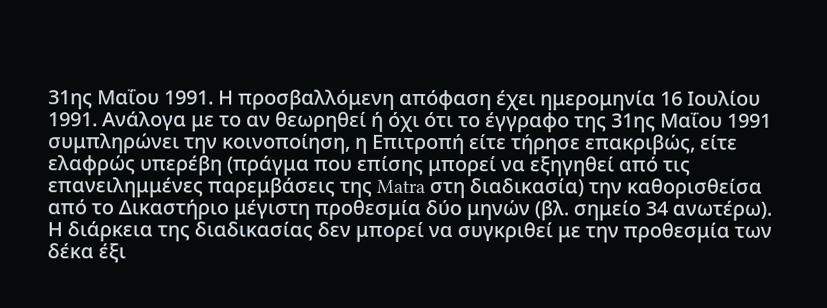31ης Μαΐου 1991. Η προσβαλλόμενη απόφαση έχει ημερομηνία 16 Ιουλίου 1991. Ανάλογα με το αν θεωρηθεί ή όχι ότι το έγγραφο της 31ης Μαΐου 1991 συμπληρώνει την κοινοποίηση, η Επιτροπή είτε τήρησε επακριβώς, είτε ελαφρώς υπερέβη (πράγμα που επίσης μπορεί να εξηγηθεί από τις επανειλημμένες παρεμβάσεις της Matra στη διαδικασία) την καθορισθείσα από το Δικαστήριο μέγιστη προθεσμία δύο μηνών (βλ. σημείο 34 ανωτέρω). Η διάρκεια της διαδικασίας δεν μπορεί να συγκριθεί με την προθεσμία των δέκα έξι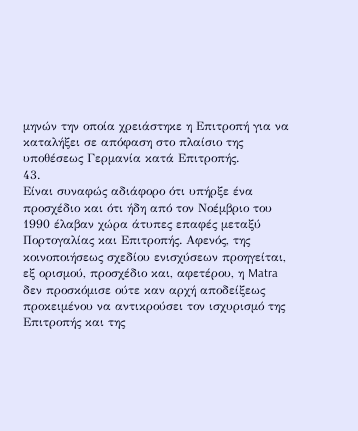μηνών την οποία χρειάστηκε η Επιτροπή για να καταλήξει σε απόφαση στο πλαίσιο της υποθέσεως Γερμανία κατά Επιτροπής.
43.
Είναι συναφώς αδιάφορο ότι υπήρξε ένα προσχέδιο και ότι ήδη από τον Νοέμβριο του 1990 έλαβαν χώρα άτυπες επαφές μεταξύ Πορτογαλίας και Επιτροπής. Αφενός, της κοινοποιήσεως σχεδίου ενισχύσεων προηγείται, εξ ορισμού, προσχέδιο και, αφετέρου, η Matra δεν προσκόμισε ούτε καν αρχή αποδείξεως προκειμένου να αντικρούσει τον ισχυρισμό της Επιτροπής και της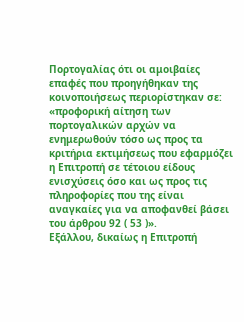Πορτογαλίας ότι οι αμοιβαίες επαφές που προηγήθηκαν της κοινοποιήσεως περιορίστηκαν σε:
«προφορική αίτηση των πορτογαλικών αρχών να ενημερωθούν τόσο ως προς τα κριτήρια εκτιμήσεως που εφαρμόζει η Επιτροπή σε τέτοιου είδους ενισχύσεις όσο και ως προς τις πληροφορίες που της είναι αναγκαίες για να αποφανθεί βάσει του άρθρου 92 ( 53 )».
Εξάλλου, δικαίως η Επιτροπή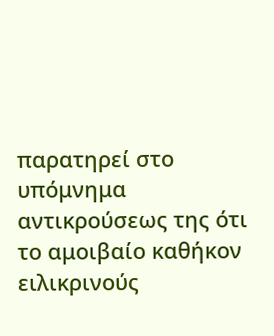παρατηρεί στο υπόμνημα αντικρούσεως της ότι το αμοιβαίο καθήκον ειλικρινούς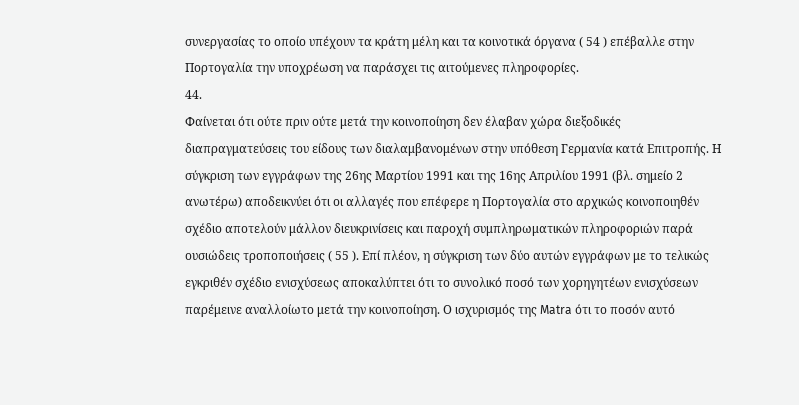συνεργασίας το οποίο υπέχουν τα κράτη μέλη και τα κοινοτικά όργανα ( 54 ) επέβαλλε στην Πορτογαλία την υποχρέωση να παράσχει τις αιτούμενες πληροφορίες.
44.
Φαίνεται ότι ούτε πριν ούτε μετά την κοινοποίηση δεν έλαβαν χώρα διεξοδικές διαπραγματεύσεις του είδους των διαλαμβανομένων στην υπόθεση Γερμανία κατά Επιτροπής. Η σύγκριση των εγγράφων της 26ης Μαρτίου 1991 και της 16ης Απριλίου 1991 (βλ. σημείο 2 ανωτέρω) αποδεικνύει ότι οι αλλαγές που επέφερε η Πορτογαλία στο αρχικώς κοινοποιηθέν σχέδιο αποτελούν μάλλον διευκρινίσεις και παροχή συμπληρωματικών πληροφοριών παρά ουσιώδεις τροποποιήσεις ( 55 ). Επί πλέον, η σύγκριση των δύο αυτών εγγράφων με το τελικώς εγκριθέν σχέδιο ενισχύσεως αποκαλύπτει ότι το συνολικό ποσό των χορηγητέων ενισχύσεων παρέμεινε αναλλοίωτο μετά την κοινοποίηση. Ο ισχυρισμός της Matra ότι το ποσόν αυτό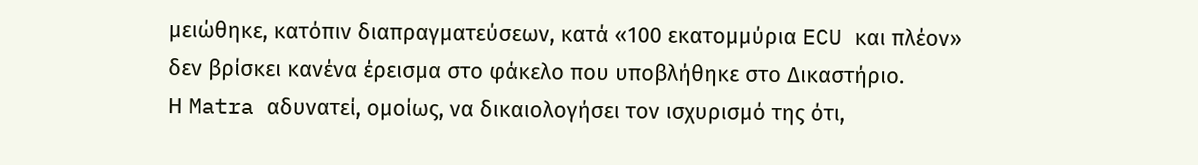μειώθηκε, κατόπιν διαπραγματεύσεων, κατά «100 εκατομμύρια ECU και πλέον» δεν βρίσκει κανένα έρεισμα στο φάκελο που υποβλήθηκε στο Δικαστήριο.
Η Matra αδυνατεί, ομοίως, να δικαιολογήσει τον ισχυρισμό της ότι,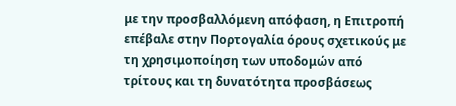με την προσβαλλόμενη απόφαση, η Επιτροπή επέβαλε στην Πορτογαλία όρους σχετικούς με τη χρησιμοποίηση των υποδομών από τρίτους και τη δυνατότητα προσβάσεως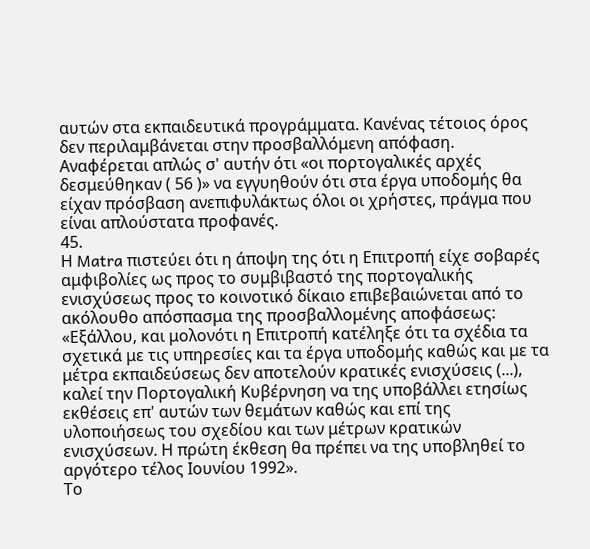αυτών στα εκπαιδευτικά προγράμματα. Κανένας τέτοιος όρος δεν περιλαμβάνεται στην προσβαλλόμενη απόφαση. Αναφέρεται απλώς σ' αυτήν ότι «οι πορτογαλικές αρχές δεσμεύθηκαν ( 56 )» να εγγυηθούν ότι στα έργα υποδομής θα είχαν πρόσβαση ανεπιφυλάκτως όλοι οι χρήστες, πράγμα που είναι απλούστατα προφανές.
45.
Η Matra πιστεύει ότι η άποψη της ότι η Επιτροπή είχε σοβαρές αμφιβολίες ως προς το συμβιβαστό της πορτογαλικής ενισχύσεως προς το κοινοτικό δίκαιο επιβεβαιώνεται από το ακόλουθο απόσπασμα της προσβαλλομένης αποφάσεως:
«Εξάλλου, και μολονότι η Επιτροπή κατέληξε ότι τα σχέδια τα σχετικά με τις υπηρεσίες και τα έργα υποδομής καθώς και με τα μέτρα εκπαιδεύσεως δεν αποτελούν κρατικές ενισχύσεις (...), καλεί την Πορτογαλική Κυβέρνηση να της υποβάλλει ετησίως εκθέσεις επ' αυτών των θεμάτων καθώς και επί της υλοποιήσεως του σχεδίου και των μέτρων κρατικών ενισχύσεων. Η πρώτη έκθεση θα πρέπει να της υποβληθεί το αργότερο τέλος Ιουνίου 1992».
Το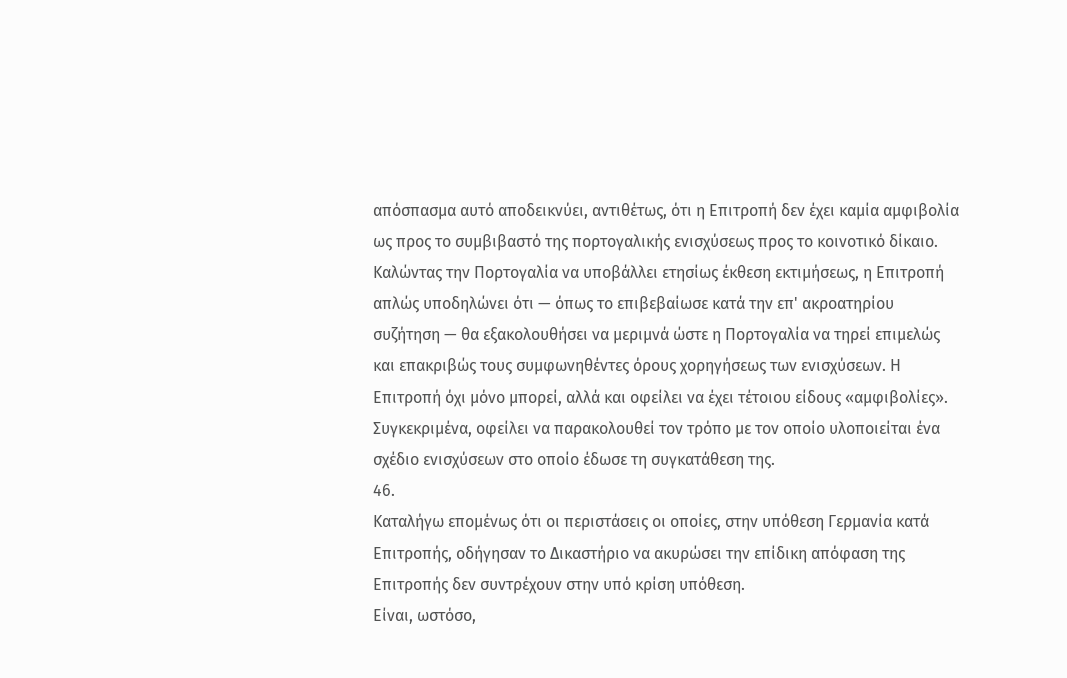απόσπασμα αυτό αποδεικνύει, αντιθέτως, ότι η Επιτροπή δεν έχει καμία αμφιβολία ως προς το συμβιβαστό της πορτογαλικής ενισχύσεως προς το κοινοτικό δίκαιο. Καλώντας την Πορτογαλία να υποβάλλει ετησίως έκθεση εκτιμήσεως, η Επιτροπή απλώς υποδηλώνει ότι — όπως το επιβεβαίωσε κατά την επ' ακροατηρίου συζήτηση — θα εξακολουθήσει να μεριμνά ώστε η Πορτογαλία να τηρεί επιμελώς και επακριβώς τους συμφωνηθέντες όρους χορηγήσεως των ενισχύσεων. Η Επιτροπή όχι μόνο μπορεί, αλλά και οφείλει να έχει τέτοιου είδους «αμφιβολίες». Συγκεκριμένα, οφείλει να παρακολουθεί τον τρόπο με τον οποίο υλοποιείται ένα σχέδιο ενισχύσεων στο οποίο έδωσε τη συγκατάθεση της.
46.
Καταλήγω επομένως ότι οι περιστάσεις οι οποίες, στην υπόθεση Γερμανία κατά Επιτροπής, οδήγησαν το Δικαστήριο να ακυρώσει την επίδικη απόφαση της Επιτροπής δεν συντρέχουν στην υπό κρίση υπόθεση.
Είναι, ωστόσο,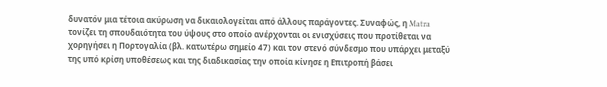δυνατόν μια τέτοια ακύρωση να δικαιολογείται από άλλους παράγοντες. Συναφώς, η Matra τονίζει τη σπουδαιότητα του ύψους στο οποίο ανέρχονται οι ενισχύσεις που προτίθεται να χορηγήσει η Πορτογαλία (βλ. κατωτέρω σημείο 47) και τον στενό σύνδεσμο που υπάρχει μεταξύ της υπό κρίση υποθέσεως και της διαδικασίας την οποία κίνησε η Επιτροπή βάσει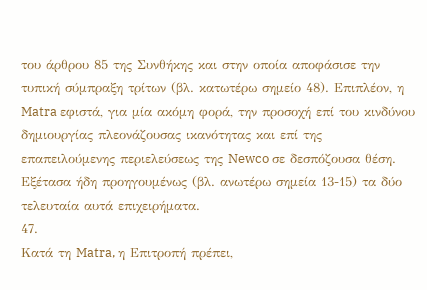του άρθρου 85 της Συνθήκης και στην οποία αποφάσισε την τυπική σύμπραξη τρίτων (βλ. κατωτέρω σημείο 48). Επιπλέον, η Matra εφιστά, για μία ακόμη φορά, την προσοχή επί του κινδύνου δημιουργίας πλεονάζουσας ικανότητας και επί της επαπειλούμενης περιελεύσεως της Newco σε δεσπόζουσα θέση. Εξέτασα ήδη προηγουμένως (βλ. ανωτέρω σημεία 13-15) τα δύο τελευταία αυτά επιχειρήματα.
47.
Κατά τη Matra, η Επιτροπή πρέπει,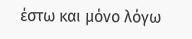έστω και μόνο λόγω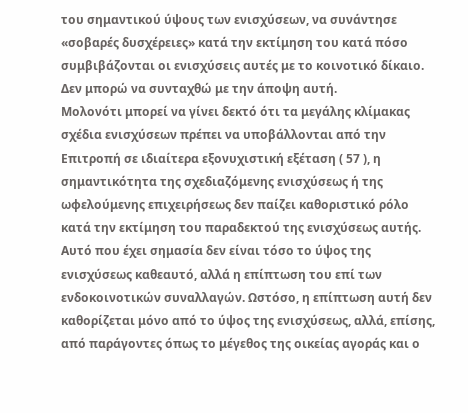του σημαντικού ύψους των ενισχύσεων, να συνάντησε «σοβαρές δυσχέρειες» κατά την εκτίμηση του κατά πόσο συμβιβάζονται οι ενισχύσεις αυτές με το κοινοτικό δίκαιο. Δεν μπορώ να συνταχθώ με την άποψη αυτή.
Μολονότι μπορεί να γίνει δεκτό ότι τα μεγάλης κλίμακας σχέδια ενισχύσεων πρέπει να υποβάλλονται από την Επιτροπή σε ιδιαίτερα εξονυχιστική εξέταση ( 57 ), η σημαντικότητα της σχεδιαζόμενης ενισχύσεως ή της ωφελούμενης επιχειρήσεως δεν παίζει καθοριστικό ρόλο κατά την εκτίμηση του παραδεκτού της ενισχύσεως αυτής. Αυτό που έχει σημασία δεν είναι τόσο το ύψος της ενισχύσεως καθεαυτό, αλλά η επίπτωση του επί των ενδοκοινοτικών συναλλαγών. Ωστόσο, η επίπτωση αυτή δεν καθορίζεται μόνο από το ύψος της ενισχύσεως, αλλά, επίσης, από παράγοντες όπως το μέγεθος της οικείας αγοράς και ο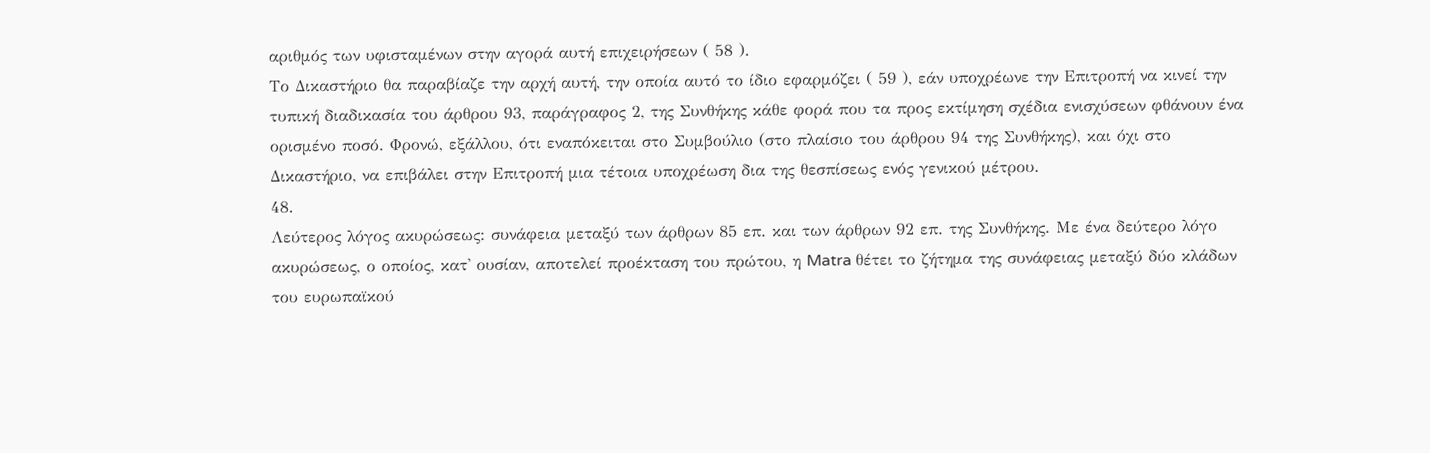αριθμός των υφισταμένων στην αγορά αυτή επιχειρήσεων ( 58 ).
Το Δικαστήριο θα παραβίαζε την αρχή αυτή, την οποία αυτό το ίδιο εφαρμόζει ( 59 ), εάν υποχρέωνε την Επιτροπή να κινεί την τυπική διαδικασία του άρθρου 93, παράγραφος 2, της Συνθήκης κάθε φορά που τα προς εκτίμηση σχέδια ενισχύσεων φθάνουν ένα ορισμένο ποσό. Φρονώ, εξάλλου, ότι εναπόκειται στο Συμβούλιο (στο πλαίσιο του άρθρου 94 της Συνθήκης), και όχι στο Δικαστήριο, να επιβάλει στην Επιτροπή μια τέτοια υποχρέωση δια της θεσπίσεως ενός γενικού μέτρου.
48.
Λεύτερος λόγος ακυρώσεως: συνάφεια μεταξύ των άρθρων 85 επ. και των άρθρων 92 επ. της Συνθήκης. Με ένα δεύτερο λόγο ακυρώσεως, ο οποίος, κατ' ουσίαν, αποτελεί προέκταση του πρώτου, η Matra θέτει το ζήτημα της συνάφειας μεταξύ δύο κλάδων του ευρωπαϊκού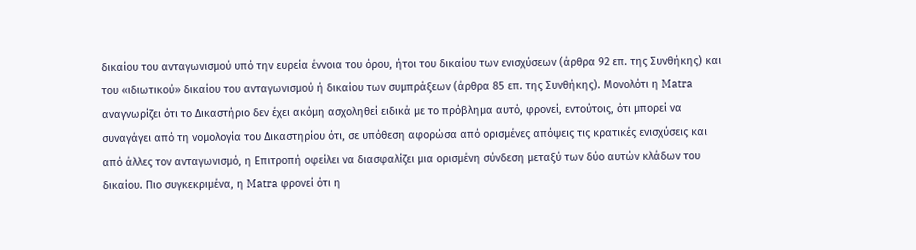δικαίου του ανταγωνισμού υπό την ευρεία έννοια του όρου, ήτοι του δικαίου των ενισχύσεων (άρθρα 92 επ. της Συνθήκης) και του «ιδιωτικού» δικαίου του ανταγωνισμού ή δικαίου των συμπράξεων (άρθρα 85 επ. της Συνθήκης). Μονολότι η Matra αναγνωρίζει ότι το Δικαστήριο δεν έχει ακόμη ασχοληθεί ειδικά με το πρόβλημα αυτό, φρονεί, εντούτοις, ότι μπορεί να συναγάγει από τη νομολογία του Δικαστηρίου ότι, σε υπόθεση αφορώσα από ορισμένες απόψεις τις κρατικές ενισχύσεις και από άλλες τον ανταγωνισμό, η Επιτροπή οφείλει να διασφαλίζει μια ορισμένη σύνδεση μεταξύ των δύο αυτών κλάδων του δικαίου. Πιο συγκεκριμένα, η Matra φρονεί ότι η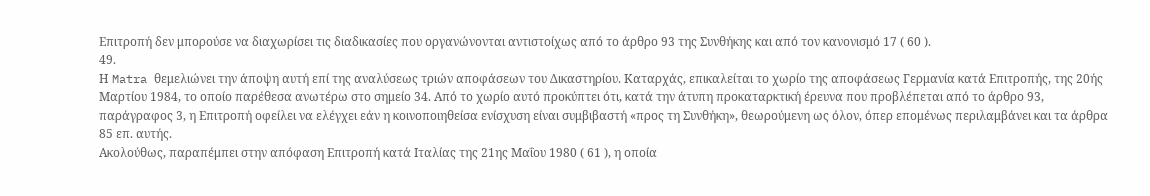Επιτροπή δεν μπορούσε να διαχωρίσει τις διαδικασίες που οργανώνονται αντιστοίχως από το άρθρο 93 της Συνθήκης και από τον κανονισμό 17 ( 60 ).
49.
Η Matra θεμελιώνει την άποψη αυτή επί της αναλύσεως τριών αποφάσεων του Δικαστηρίου. Καταρχάς, επικαλείται το χωρίο της αποφάσεως Γερμανία κατά Επιτροπής, της 20ής Μαρτίου 1984, το οποίο παρέθεσα ανωτέρω στο σημείο 34. Από το χωρίο αυτό προκύπτει ότι, κατά την άτυπη προκαταρκτική έρευνα που προβλέπεται από το άρθρο 93, παράγραφος 3, η Επιτροπή οφείλει να ελέγχει εάν η κοινοποιηθείσα ενίσχυση είναι συμβιβαστή «προς τη Συνθήκη», θεωρούμενη ως όλον, όπερ επομένως περιλαμβάνει και τα άρθρα 85 επ. αυτής.
Ακολούθως, παραπέμπει στην απόφαση Επιτροπή κατά Ιταλίας της 21ης Μαΐου 1980 ( 61 ), η οποία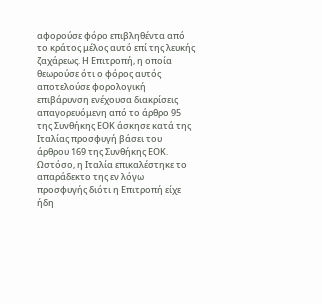αφορούσε φόρο επιβληθέντα από το κράτος μέλος αυτό επί της λευκής ζαχάρεως. Η Επιτροπή, η οποία θεωρούσε ότι ο φόρος αυτός αποτελούσε φορολογική επιβάρυνση ενέχουσα διακρίσεις απαγορευόμενη από το άρθρο 95 της Συνθήκης ΕΟΚ άσκησε κατά της Ιταλίας προσφυγή βάσει του άρθρου 169 της Συνθήκης ΕΟΚ. Ωστόσο, η Ιταλία επικαλέστηκε το απαράδεκτο της εν λόγω προσφυγής διότι η Επιτροπή είχε ήδη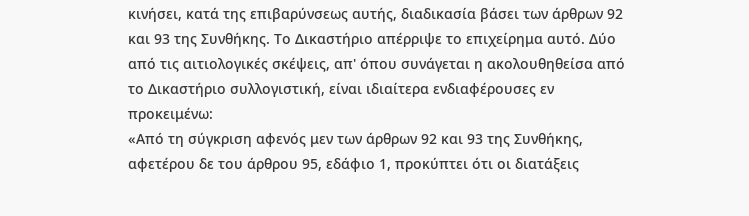κινήσει, κατά της επιβαρύνσεως αυτής, διαδικασία βάσει των άρθρων 92 και 93 της Συνθήκης. Το Δικαστήριο απέρριψε το επιχείρημα αυτό. Δύο από τις αιτιολογικές σκέψεις, απ' όπου συνάγεται η ακολουθηθείσα από το Δικαστήριο συλλογιστική, είναι ιδιαίτερα ενδιαφέρουσες εν προκειμένω:
«Από τη σύγκριση αφενός μεν των άρθρων 92 και 93 της Συνθήκης, αφετέρου δε του άρθρου 95, εδάφιο 1, προκύπτει ότι οι διατάξεις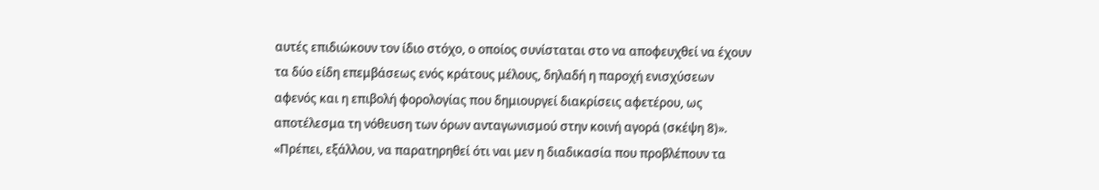αυτές επιδιώκουν τον ίδιο στόχο, ο οποίος συνίσταται στο να αποφευχθεί να έχουν τα δύο είδη επεμβάσεως ενός κράτους μέλους, δηλαδή η παροχή ενισχύσεων αφενός και η επιβολή φορολογίας που δημιουργεί διακρίσεις αφετέρου, ως αποτέλεσμα τη νόθευση των όρων ανταγωνισμού στην κοινή αγορά (σκέψη 8)».
«Πρέπει, εξάλλου, να παρατηρηθεί ότι ναι μεν η διαδικασία που προβλέπουν τα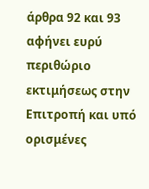άρθρα 92 και 93 αφήνει ευρύ περιθώριο εκτιμήσεως στην Επιτροπή και υπό ορισμένες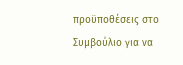προϋποθέσεις στο Συμβούλιο για να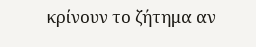κρίνουν το ζήτημα αν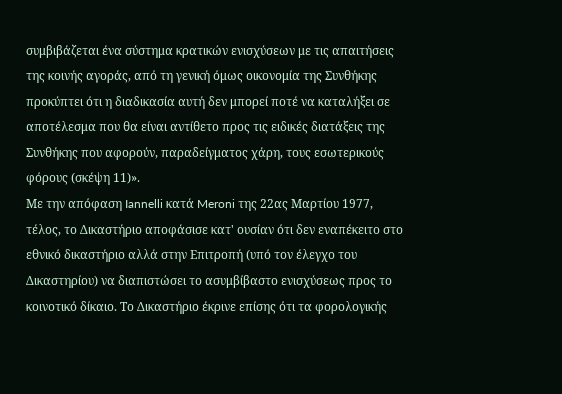συμβιβάζεται ένα σύστημα κρατικών ενισχύσεων με τις απαιτήσεις της κοινής αγοράς, από τη γενική όμως οικονομία της Συνθήκης προκύπτει ότι η διαδικασία αυτή δεν μπορεί ποτέ να καταλήξει σε αποτέλεσμα που θα είναι αντίθετο προς τις ειδικές διατάξεις της Συνθήκης που αφορούν, παραδείγματος χάρη, τους εσωτερικούς φόρους (σκέψη 11)».
Με την απόφαση Iannelli κατά Meroni της 22ας Μαρτίου 1977, τέλος, το Δικαστήριο αποφάσισε κατ' ουσίαν ότι δεν εναπέκειτο στο εθνικό δικαστήριο αλλά στην Επιτροπή (υπό τον έλεγχο του Δικαστηρίου) να διαπιστώσει το ασυμβίβαστο ενισχύσεως προς το κοινοτικό δίκαιο. Το Δικαστήριο έκρινε επίσης ότι τα φορολογικής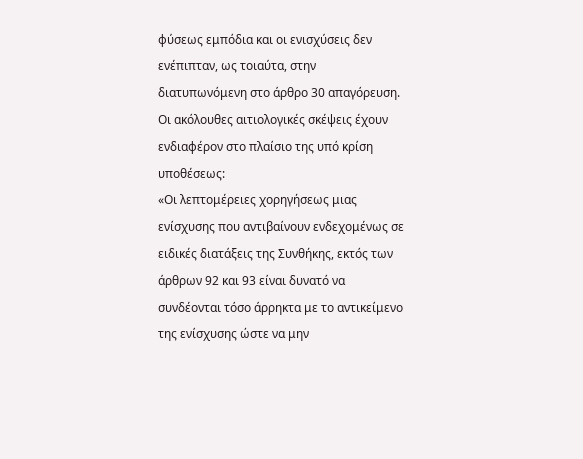φύσεως εμπόδια και οι ενισχύσεις δεν ενέπιπταν, ως τοιαύτα, στην διατυπωνόμενη στο άρθρο 30 απαγόρευση. Οι ακόλουθες αιτιολογικές σκέψεις έχουν ενδιαφέρον στο πλαίσιο της υπό κρίση υποθέσεως:
«Οι λεπτομέρειες χορηγήσεως μιας ενίσχυσης που αντιβαίνουν ενδεχομένως σε ειδικές διατάξεις της Συνθήκης, εκτός των άρθρων 92 και 93 είναι δυνατό να συνδέονται τόσο άρρηκτα με το αντικείμενο της ενίσχυσης ώστε να μην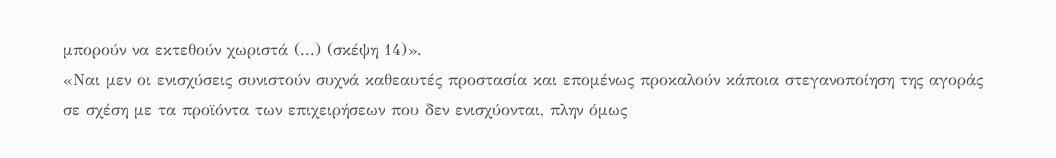μπορούν να εκτεθούν χωριστά (...) (σκέψη 14)».
«Ναι μεν οι ενισχύσεις συνιστούν συχνά καθεαυτές προστασία και επομένως προκαλούν κάποια στεγανοποίηση της αγοράς σε σχέση με τα προϊόντα των επιχειρήσεων που δεν ενισχύονται, πλην όμως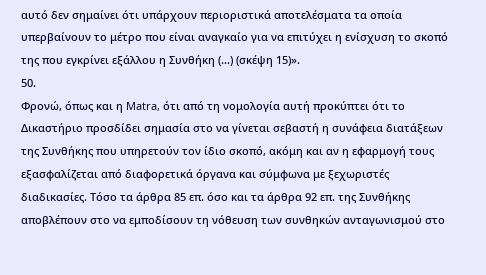αυτό δεν σημαίνει ότι υπάρχουν περιοριστικά αποτελέσματα τα οποία υπερβαίνουν το μέτρο που είναι αναγκαίο για να επιτύχει η ενίσχυση το σκοπό της που εγκρίνει εξάλλου η Συνθήκη (...) (σκέψη 15)».
50.
Φρονώ, όπως και η Matra, ότι από τη νομολογία αυτή προκύπτει ότι το Δικαστήριο προσδίδει σημασία στο να γίνεται σεβαστή η συνάφεια διατάξεων της Συνθήκης που υπηρετούν τον ίδιο σκοπό, ακόμη και αν η εφαρμογή τους εξασφαλίζεται από διαφορετικά όργανα και σύμφωνα με ξεχωριστές διαδικασίες. Τόσο τα άρθρα 85 επ. όσο και τα άρθρα 92 επ. της Συνθήκης αποβλέπουν στο να εμποδίσουν τη νόθευση των συνθηκών ανταγωνισμού στο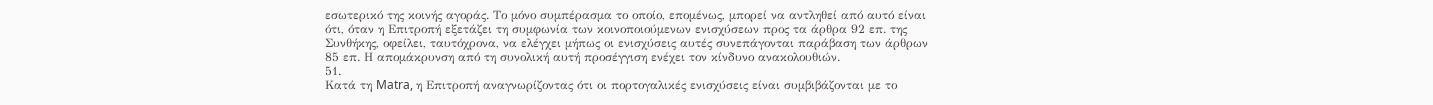εσωτερικό της κοινής αγοράς. Το μόνο συμπέρασμα το οποίο, επομένως, μπορεί να αντληθεί από αυτό είναι ότι, όταν η Επιτροπή εξετάζει τη συμφωνία των κοινοποιούμενων ενισχύσεων προς τα άρθρα 92 επ. της Συνθήκης, οφείλει, ταυτόχρονα, να ελέγχει μήπως οι ενισχύσεις αυτές συνεπάγονται παράβαση των άρθρων 85 επ. Η απομάκρυνση από τη συνολική αυτή προσέγγιση ενέχει τον κίνδυνο ανακολουθιών.
51.
Κατά τη Matra, η Επιτροπή αναγνωρίζοντας ότι οι πορτογαλικές ενισχύσεις είναι συμβιβάζονται με το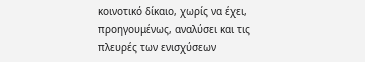κοινοτικό δίκαιο, χωρίς να έχει, προηγουμένως, αναλύσει και τις πλευρές των ενισχύσεων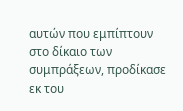αυτών που εμπίπτουν στο δίκαιο των συμπράξεων, προδίκασε εκ του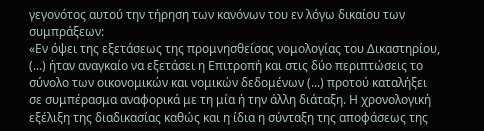γεγονότος αυτού την τήρηση των κανόνων του εν λόγω δικαίου των συμπράξεων:
«Εν όψει της εξετάσεως της προμνησθείσας νομολογίας του Δικαστηρίου, (...) ήταν αναγκαίο να εξετάσει η Επιτροπή και στις δύο περιπτώσεις το σύνολο των οικονομικών και νομικών δεδομένων (...) προτού καταλήξει σε συμπέρασμα αναφορικά με τη μία ή την άλλη διάταξη. Η χρονολογική εξέλιξη της διαδικασίας καθώς και η ίδια η σύνταξη της αποφάσεως της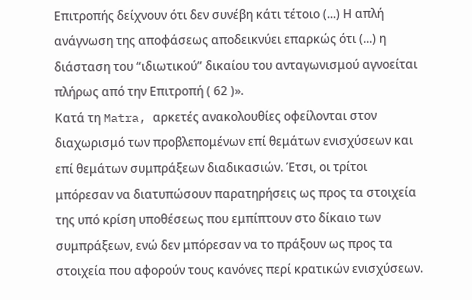Επιτροπής δείχνουν ότι δεν συνέβη κάτι τέτοιο (...) Η απλή ανάγνωση της αποφάσεως αποδεικνύει επαρκώς ότι (...) η διάσταση του “ιδιωτικού” δικαίου του ανταγωνισμού αγνοείται πλήρως από την Επιτροπή ( 62 )».
Κατά τη Matra, αρκετές ανακολουθίες οφείλονται στον διαχωρισμό των προβλεπομένων επί θεμάτων ενισχύσεων και επί θεμάτων συμπράξεων διαδικασιών. Έτσι, οι τρίτοι μπόρεσαν να διατυπώσουν παρατηρήσεις ως προς τα στοιχεία της υπό κρίση υποθέσεως που εμπίπτουν στο δίκαιο των συμπράξεων, ενώ δεν μπόρεσαν να το πράξουν ως προς τα στοιχεία που αφορούν τους κανόνες περί κρατικών ενισχύσεων.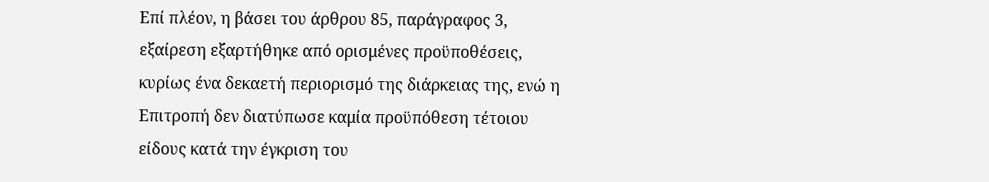Επί πλέον, η βάσει του άρθρου 85, παράγραφος 3, εξαίρεση εξαρτήθηκε από ορισμένες προϋποθέσεις, κυρίως ένα δεκαετή περιορισμό της διάρκειας της, ενώ η Επιτροπή δεν διατύπωσε καμία προϋπόθεση τέτοιου είδους κατά την έγκριση του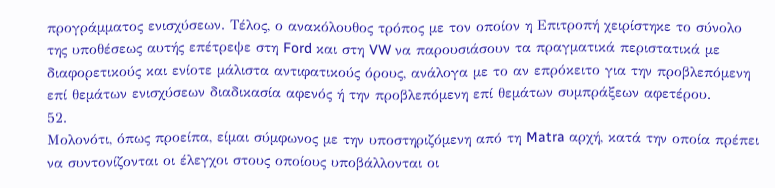προγράμματος ενισχύσεων. Τέλος, ο ανακόλουθος τρόπος με τον οποίον η Επιτροπή χειρίστηκε το σύνολο της υποθέσεως αυτής επέτρεψε στη Ford και στη VW να παρουσιάσουν τα πραγματικά περιστατικά με διαφορετικούς και ενίοτε μάλιστα αντιφατικούς όρους, ανάλογα με το αν επρόκειτο για την προβλεπόμενη επί θεμάτων ενισχύσεων διαδικασία αφενός ή την προβλεπόμενη επί θεμάτων συμπράξεων αφετέρου.
52.
Μολονότι, όπως προείπα, είμαι σύμφωνος με την υποστηριζόμενη από τη Matra αρχή, κατά την οποία πρέπει να συντονίζονται οι έλεγχοι στους οποίους υποβάλλονται οι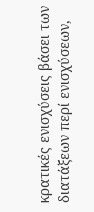κρατικές ενισχύσεις βάσει των διατάξεων περί ενισχύσεων,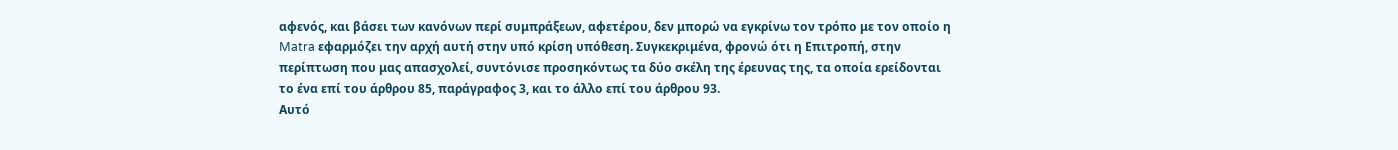αφενός, και βάσει των κανόνων περί συμπράξεων, αφετέρου, δεν μπορώ να εγκρίνω τον τρόπο με τον οποίο η Matra εφαρμόζει την αρχή αυτή στην υπό κρίση υπόθεση. Συγκεκριμένα, φρονώ ότι η Επιτροπή, στην περίπτωση που μας απασχολεί, συντόνισε προσηκόντως τα δύο σκέλη της έρευνας της, τα οποία ερείδονται το ένα επί του άρθρου 85, παράγραφος 3, και το άλλο επί του άρθρου 93.
Αυτό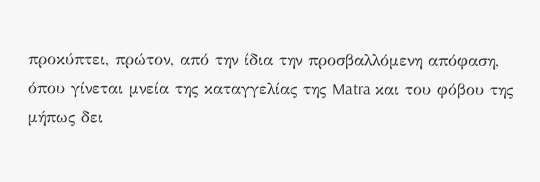προκύπτει, πρώτον, από την ίδια την προσβαλλόμενη απόφαση, όπου γίνεται μνεία της καταγγελίας της Matra και του φόβου της μήπως δει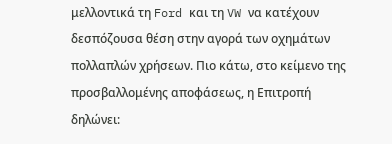μελλοντικά τη Ford και τη VW να κατέχουν δεσπόζουσα θέση στην αγορά των οχημάτων πολλαπλών χρήσεων. Πιο κάτω, στο κείμενο της προσβαλλομένης αποφάσεως, η Επιτροπή δηλώνει: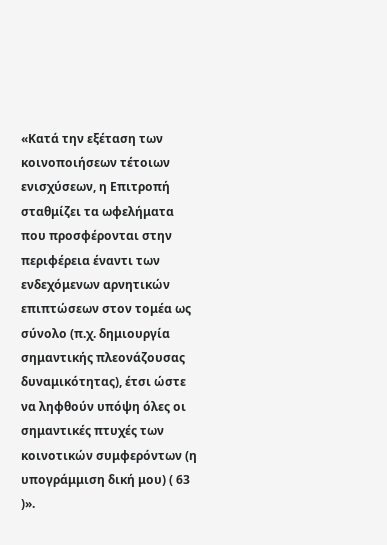«Κατά την εξέταση των κοινοποιήσεων τέτοιων ενισχύσεων, η Επιτροπή σταθμίζει τα ωφελήματα που προσφέρονται στην περιφέρεια έναντι των ενδεχόμενων αρνητικών επιπτώσεων στον τομέα ως σύνολο (π.χ. δημιουργία σημαντικής πλεονάζουσας δυναμικότητας), έτσι ώστε να ληφθούν υπόψη όλες οι σημαντικές πτυχές των κοινοτικών συμφερόντων (η υπογράμμιση δική μου) ( 63 )».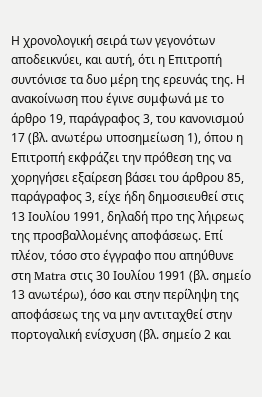Η χρονολογική σειρά των γεγονότων αποδεικνύει, και αυτή, ότι η Επιτροπή συντόνισε τα δυο μέρη της ερευνάς της. Η ανακοίνωση που έγινε συμφωνά με το άρθρο 19, παράγραφος 3, του κανονισμού 17 (βλ. ανωτέρω υποσημείωση 1), όπου η Επιτροπή εκφράζει την πρόθεση της να χορηγήσει εξαίρεση βάσει του άρθρου 85, παράγραφος 3, είχε ήδη δημοσιευθεί στις 13 Ιουλίου 1991, δηλαδή προ της λήιρεως της προσβαλλομένης αποφάσεως. Επί πλέον, τόσο στο έγγραφο που απηύθυνε στη Matra στις 30 Ιουλίου 1991 (βλ. σημείο 13 ανωτέρω), όσο και στην περίληψη της αποφάσεως της να μην αντιταχθεί στην πορτογαλική ενίσχυση (βλ. σημείο 2 και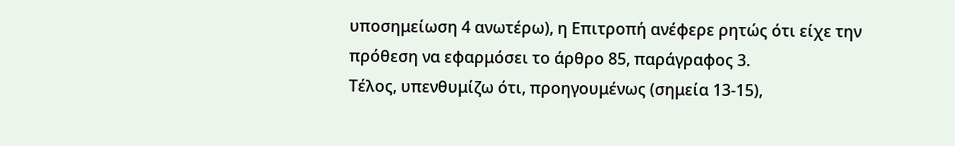υποσημείωση 4 ανωτέρω), η Επιτροπή ανέφερε ρητώς ότι είχε την πρόθεση να εφαρμόσει το άρθρο 85, παράγραφος 3.
Τέλος, υπενθυμίζω ότι, προηγουμένως (σημεία 13-15),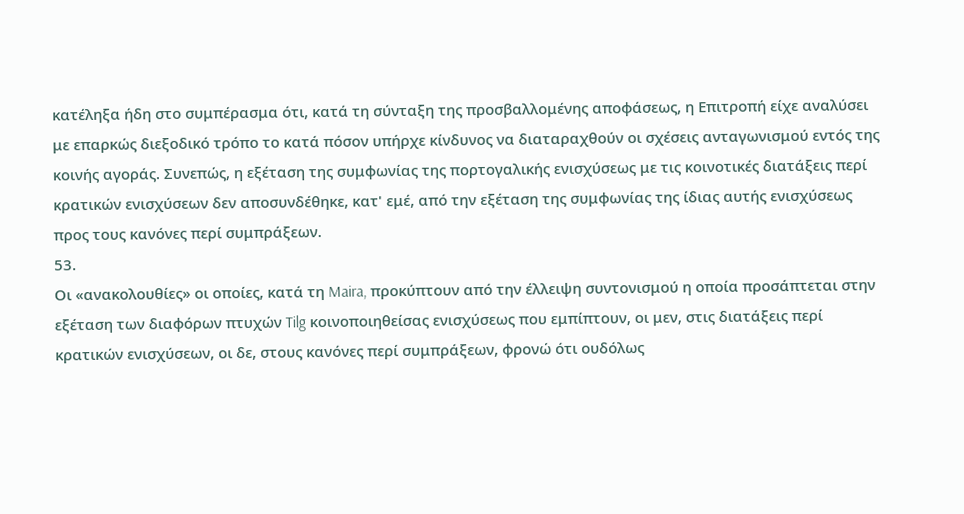κατέληξα ήδη στο συμπέρασμα ότι, κατά τη σύνταξη της προσβαλλομένης αποφάσεως, η Επιτροπή είχε αναλύσει με επαρκώς διεξοδικό τρόπο το κατά πόσον υπήρχε κίνδυνος να διαταραχθούν οι σχέσεις ανταγωνισμού εντός της κοινής αγοράς. Συνεπώς, η εξέταση της συμφωνίας της πορτογαλικής ενισχύσεως με τις κοινοτικές διατάξεις περί κρατικών ενισχύσεων δεν αποσυνδέθηκε, κατ' εμέ, από την εξέταση της συμφωνίας της ίδιας αυτής ενισχύσεως προς τους κανόνες περί συμπράξεων.
53.
Οι «ανακολουθίες» οι οποίες, κατά τη Maira, προκύπτουν από την έλλειψη συντονισμού η οποία προσάπτεται στην εξέταση των διαφόρων πτυχών Tilg κοινοποιηθείσας ενισχύσεως που εμπίπτουν, οι μεν, στις διατάξεις περί κρατικών ενισχύσεων, οι δε, στους κανόνες περί συμπράξεων, φρονώ ότι ουδόλως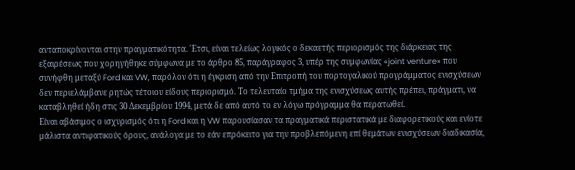ανταποκρίνονται στην πραγματικότητα. 'Ετσι, είναι τελείως λογικός ο δεκαετής περιορισμός της διάρκειας της εξαιρέσεως που χορηγήθηκε σύμφωνα με το άρθρο 85, παράγραφος 3, υπέρ της συμφωνίας «joint venture» που συνήφθη μεταξύ Ford και VW, παρόλον ότι η έγκριση από την Επιτροπή του πορτογαλικού προγράμματος ενισχύσεων δεν περιελάμβανε ρητώς τέτοιου είδους περιορισμό. Το τελευταίο τμήμα της ενισχύσεως αυτής πρέπει, πράγματι, να καταβληθεί ήδη στις 30 Δεκεμβρίου 1994, μετά δε από αυτό το εν λόγω πρόγραμμα θα περατωθεί.
Είναι αβάσιμος ο ισχυρισμός ότι η Ford και η VW παρουσίασαν τα πραγματικά περιστατικά με διαφορετικούς και ενίοτε μάλιστα αντιφατικούς όρους, ανάλογα με το εάν επρόκειτο για την προβλεπόμενη επί θεμάτων ενισχύσεων διαδικασία,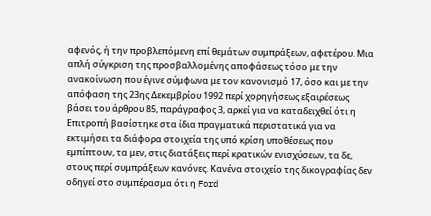αφενός, ή την προβλεπόμενη επί θεμάτων συμπράξεων, αφετέρου. Μια απλή σύγκριση της προσβαλλομένης αποφάσεως τόσο με την ανακοίνωση που έγινε σύμφωνα με τον κανονισμό 17, όσο και με την απόφαση της 23ης Δεκεμβρίου 1992 περί χορηγήσεως εξαιρέσεως βάσει του άρθρου 85, παράγραφος 3, αρκεί για να καταδειχθεί ότι η Επιτροπή βασίστηκε στα ίδια πραγματικά περιστατικά για να εκτιμήσει τα διάφορα στοιχεία της υπό κρίση υποθέσεως που εμπίπτουν, τα μεν, στις διατάξεις περί κρατικών ενισχύσεων, τα δε, στους περί συμπράξεων κανόνες. Κανένα στοιχείο της δικογραφίας δεν οδηγεί στο συμπέρασμα ότι η Ford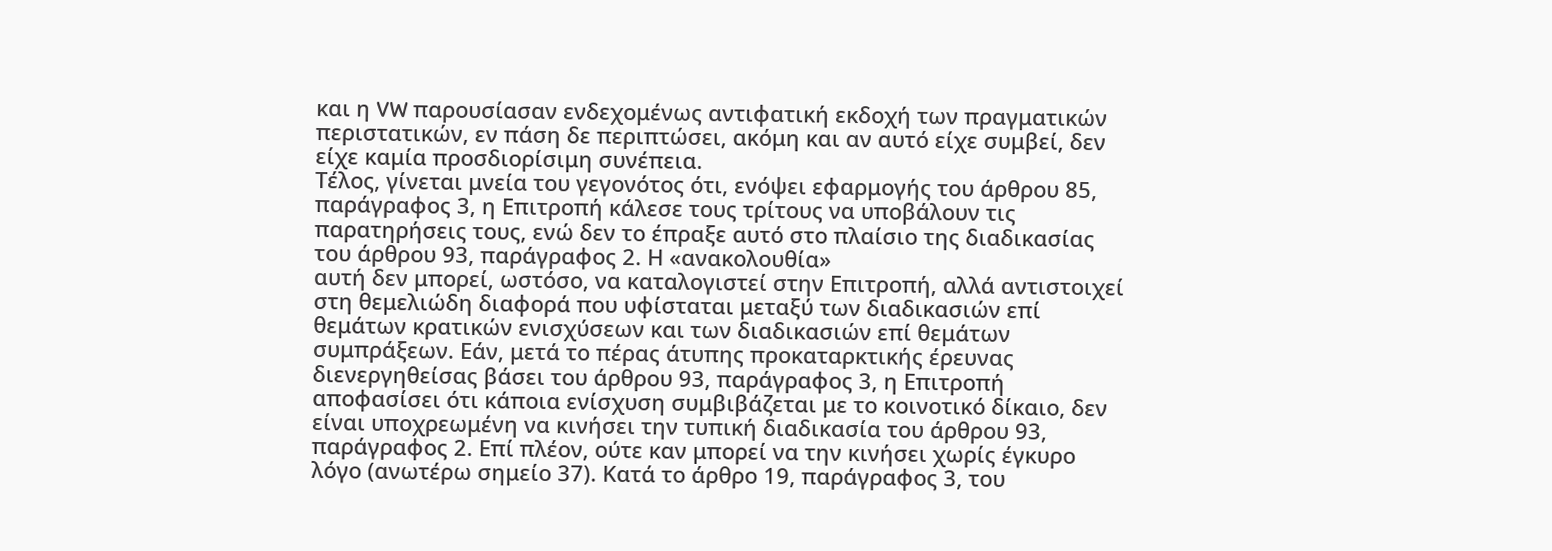και η VW παρουσίασαν ενδεχομένως αντιφατική εκδοχή των πραγματικών περιστατικών, εν πάση δε περιπτώσει, ακόμη και αν αυτό είχε συμβεί, δεν είχε καμία προσδιορίσιμη συνέπεια.
Τέλος, γίνεται μνεία του γεγονότος ότι, ενόψει εφαρμογής του άρθρου 85, παράγραφος 3, η Επιτροπή κάλεσε τους τρίτους να υποβάλουν τις παρατηρήσεις τους, ενώ δεν το έπραξε αυτό στο πλαίσιο της διαδικασίας του άρθρου 93, παράγραφος 2. Η «ανακολουθία»
αυτή δεν μπορεί, ωστόσο, να καταλογιστεί στην Επιτροπή, αλλά αντιστοιχεί στη θεμελιώδη διαφορά που υφίσταται μεταξύ των διαδικασιών επί θεμάτων κρατικών ενισχύσεων και των διαδικασιών επί θεμάτων συμπράξεων. Εάν, μετά το πέρας άτυπης προκαταρκτικής έρευνας διενεργηθείσας βάσει του άρθρου 93, παράγραφος 3, η Επιτροπή αποφασίσει ότι κάποια ενίσχυση συμβιβάζεται με το κοινοτικό δίκαιο, δεν είναι υποχρεωμένη να κινήσει την τυπική διαδικασία του άρθρου 93, παράγραφος 2. Επί πλέον, ούτε καν μπορεί να την κινήσει χωρίς έγκυρο λόγο (ανωτέρω σημείο 37). Κατά το άρθρο 19, παράγραφος 3, του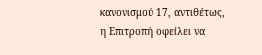κανονισμού 17, αντιθέτως, η Επιτροπή οφείλει να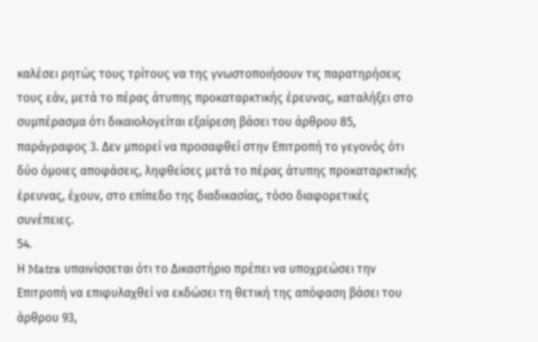καλέσει ρητώς τους τρίτους να της γνωστοποιήσουν τις παρατηρήσεις τους εάν, μετά το πέρας άτυπης προκαταρκτικής έρευνας, καταλήξει στο συμπέρασμα ότι δικαιολογείται εξαίρεση βάσει του άρθρου 85, παράγραφος 3. Δεν μπορεί να προσαφθεί στην Επιτροπή το γεγονός ότι δύο όμοιες αποφάσεις, ληφθείσες μετά το πέρας άτυπης προκαταρκτικής έρευνας, έχουν, στο επίπεδο της διαδικασίας, τόσο διαφορετικές συνέπειες.
54.
Η Matra υπαινίσσεται ότι το Δικαστήριο πρέπει να υποχρεώσει την Επιτροπή να επιφυλαχθεί να εκδώσει τη θετική της απόφαση βάσει του άρθρου 93,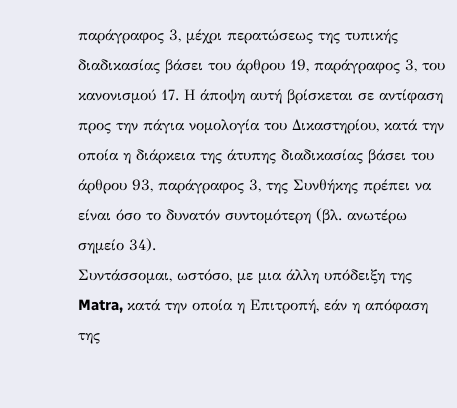παράγραφος 3, μέχρι περατώσεως της τυπικής διαδικασίας βάσει του άρθρου 19, παράγραφος 3, του κανονισμού 17. Η άποψη αυτή βρίσκεται σε αντίφαση προς την πάγια νομολογία του Δικαστηρίου, κατά την οποία η διάρκεια της άτυπης διαδικασίας βάσει του άρθρου 93, παράγραφος 3, της Συνθήκης πρέπει να είναι όσο το δυνατόν συντομότερη (βλ. ανωτέρω σημείο 34).
Συντάσσομαι, ωστόσο, με μια άλλη υπόδειξη της Matra, κατά την οποία η Επιτροπή, εάν η απόφαση της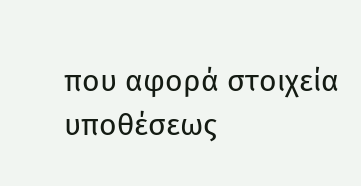που αφορά στοιχεία υποθέσεως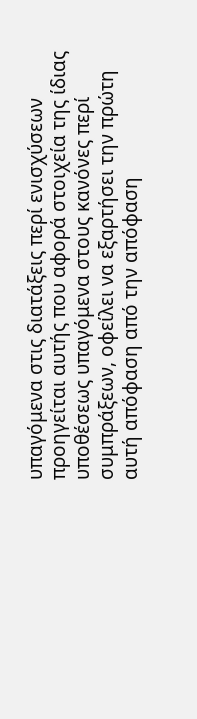υπαγόμενα στις διατάξεις περί ενισχύσεων προηγείται αυτής που αφορά στοιχεία της ίδιας υποθέσεως υπαγόμενα στους κανόνες περί συμπράξεων, οφείλει να εξαρτήσει την πρώτη αυτή απόφαση από την απόφαση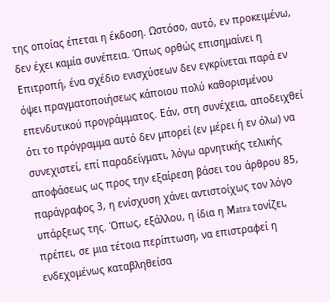της οποίας έπεται η έκδοση. Ωστόσο, αυτό, εν προκειμένω, δεν έχει καμία συνέπεια. Όπως ορθώς επισημαίνει η Επιτροπή, ένα σχέδιο ενισχύσεων δεν εγκρίνεται παρά εν όψει πραγματοποιήσεως κάποιου πολύ καθορισμένου επενδυτικού προγράμματος. Εάν, στη συνέχεια, αποδειχθεί ότι το πρόγραμμα αυτό δεν μπορεί (εν μέρει ή εν όλω) να συνεχιστεί, επί παραδείγματι, λόγω αρνητικής τελικής αποφάσεως ως προς την εξαίρεση βάσει του άρθρου 85, παράγραφος 3, η ενίσχυση χάνει αντιστοίχως τον λόγο υπάρξεως της. Όπως, εξάλλου, η ίδια η Matra τονίζει, πρέπει, σε μια τέτοια περίπτωση, να επιστραφεί η ενδεχομένως καταβληθείσα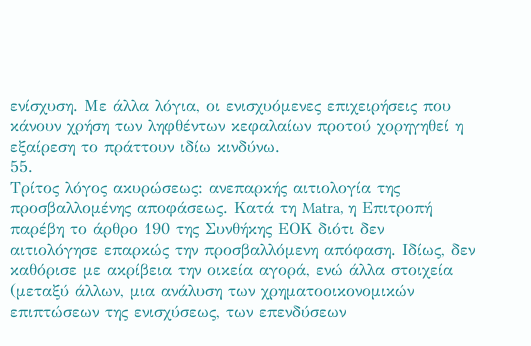ενίσχυση. Με άλλα λόγια, οι ενισχυόμενες επιχειρήσεις που κάνουν χρήση των ληφθέντων κεφαλαίων προτού χορηγηθεί η εξαίρεση το πράττουν ιδίω κινδύνω.
55.
Τρίτος λόγος ακυρώσεως: ανεπαρκής αιτιολογία της προσβαλλομένης αποφάσεως. Κατά τη Matra, η Επιτροπή παρέβη το άρθρο 190 της Συνθήκης ΕΟΚ διότι δεν αιτιολόγησε επαρκώς την προσβαλλόμενη απόφαση. Ιδίως, δεν καθόρισε με ακρίβεια την οικεία αγορά, ενώ άλλα στοιχεία (μεταξύ άλλων, μια ανάλυση των χρηματοοικονομικών επιπτώσεων της ενισχύσεως, των επενδύσεων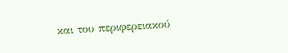και του περιφερειακού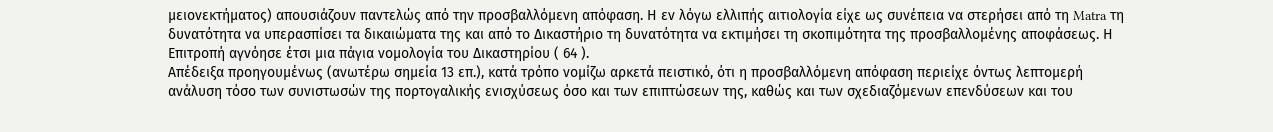μειονεκτήματος) απουσιάζουν παντελώς από την προσβαλλόμενη απόφαση. Η εν λόγω ελλιπής αιτιολογία είχε ως συνέπεια να στερήσει από τη Matra τη δυνατότητα να υπερασπίσει τα δικαιώματα της και από το Δικαστήριο τη δυνατότητα να εκτιμήσει τη σκοπιμότητα της προσβαλλομένης αποφάσεως. Η Επιτροπή αγνόησε έτσι μια πάγια νομολογία του Δικαστηρίου ( 64 ).
Απέδειξα προηγουμένως (ανωτέρω σημεία 13 επ.), κατά τρόπο νομίζω αρκετά πειστικό, ότι η προσβαλλόμενη απόφαση περιείχε όντως λεπτομερή ανάλυση τόσο των συνιστωσών της πορτογαλικής ενισχύσεως όσο και των επιπτώσεων της, καθώς και των σχεδιαζόμενων επενδύσεων και του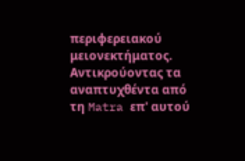περιφερειακού μειονεκτήματος. Αντικρούοντας τα αναπτυχθέντα από τη Matra επ' αυτού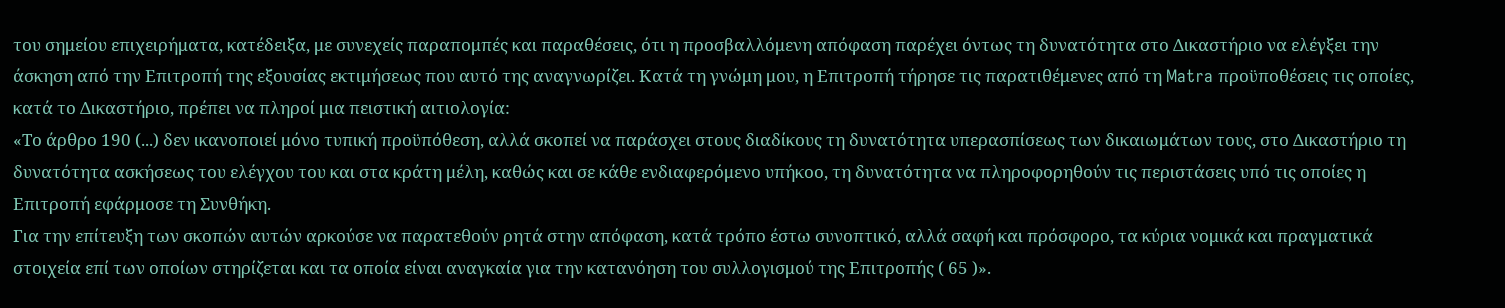του σημείου επιχειρήματα, κατέδειξα, με συνεχείς παραπομπές και παραθέσεις, ότι η προσβαλλόμενη απόφαση παρέχει όντως τη δυνατότητα στο Δικαστήριο να ελέγξει την άσκηση από την Επιτροπή της εξουσίας εκτιμήσεως που αυτό της αναγνωρίζει. Κατά τη γνώμη μου, η Επιτροπή τήρησε τις παρατιθέμενες από τη Matra προϋποθέσεις τις οποίες, κατά το Δικαστήριο, πρέπει να πληροί μια πειστική αιτιολογία:
«Το άρθρο 190 (...) δεν ικανοποιεί μόνο τυπική προϋπόθεση, αλλά σκοπεί να παράσχει στους διαδίκους τη δυνατότητα υπερασπίσεως των δικαιωμάτων τους, στο Δικαστήριο τη δυνατότητα ασκήσεως του ελέγχου του και στα κράτη μέλη, καθώς και σε κάθε ενδιαφερόμενο υπήκοο, τη δυνατότητα να πληροφορηθούν τις περιστάσεις υπό τις οποίες η Επιτροπή εφάρμοσε τη Συνθήκη.
Για την επίτευξη των σκοπών αυτών αρκούσε να παρατεθούν ρητά στην απόφαση, κατά τρόπο έστω συνοπτικό, αλλά σαφή και πρόσφορο, τα κύρια νομικά και πραγματικά στοιχεία επί των οποίων στηρίζεται και τα οποία είναι αναγκαία για την κατανόηση του συλλογισμού της Επιτροπής ( 65 )».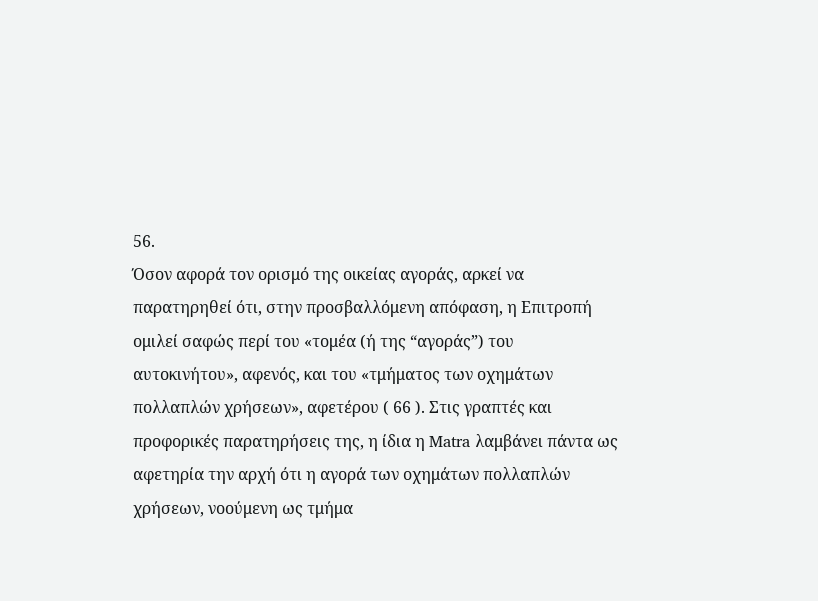56.
Όσον αφορά τον ορισμό της οικείας αγοράς, αρκεί να παρατηρηθεί ότι, στην προσβαλλόμενη απόφαση, η Επιτροπή ομιλεί σαφώς περί του «τομέα (ή της “αγοράς”) του αυτοκινήτου», αφενός, και του «τμήματος των οχημάτων πολλαπλών χρήσεων», αφετέρου ( 66 ). Στις γραπτές και προφορικές παρατηρήσεις της, η ίδια η Matra λαμβάνει πάντα ως αφετηρία την αρχή ότι η αγορά των οχημάτων πολλαπλών χρήσεων, νοούμενη ως τμήμα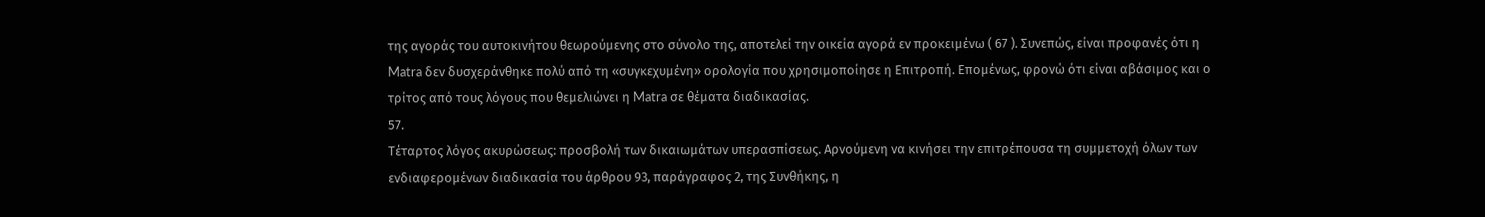της αγοράς του αυτοκινήτου θεωρούμενης στο σύνολο της, αποτελεί την οικεία αγορά εν προκειμένω ( 67 ). Συνεπώς, είναι προφανές ότι η Matra δεν δυσχεράνθηκε πολύ από τη «συγκεχυμένη» ορολογία που χρησιμοποίησε η Επιτροπή. Επομένως, φρονώ ότι είναι αβάσιμος και ο τρίτος από τους λόγους που θεμελιώνει η Matra σε θέματα διαδικασίας.
57.
Τέταρτος λόγος ακυρώσεως: προσβολή των δικαιωμάτων υπερασπίσεως. Αρνούμενη να κινήσει την επιτρέπουσα τη συμμετοχή όλων των ενδιαφερομένων διαδικασία του άρθρου 93, παράγραφος 2, της Συνθήκης, η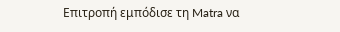Επιτροπή εμπόδισε τη Matra να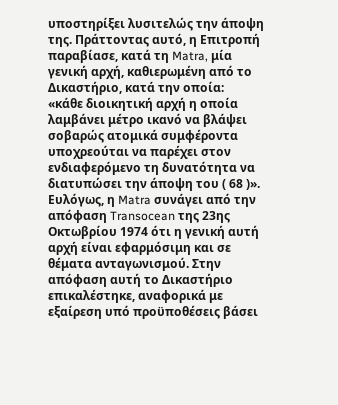υποστηρίξει λυσιτελώς την άποψη της. Πράττοντας αυτό, η Επιτροπή παραβίασε, κατά τη Matra, μία γενική αρχή, καθιερωμένη από το Δικαστήριο, κατά την οποία:
«κάθε διοικητική αρχή η οποία λαμβάνει μέτρο ικανό να βλάψει σοβαρώς ατομικά συμφέροντα υποχρεούται να παρέχει στον ενδιαφερόμενο τη δυνατότητα να διατυπώσει την άποψη του ( 68 )».
Ευλόγως, η Matra συνάγει από την απόφαση Transocean της 23ης Οκτωβρίου 1974 ότι η γενική αυτή αρχή είναι εφαρμόσιμη και σε θέματα ανταγωνισμού. Στην απόφαση αυτή το Δικαστήριο επικαλέστηκε, αναφορικά με εξαίρεση υπό προϋποθέσεις βάσει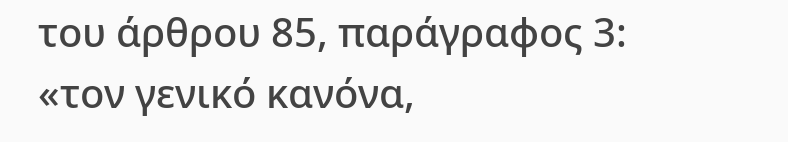του άρθρου 85, παράγραφος 3:
«τον γενικό κανόνα,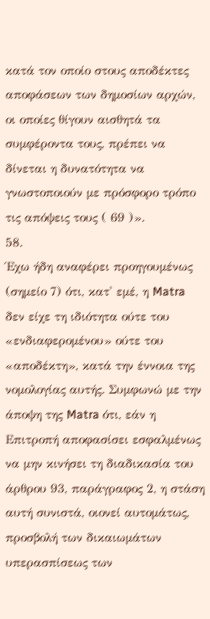κατά τον οποίο στους αποδέκτες αποφάσεων των δημοσίων αρχών, οι οποίες θίγουν αισθητά τα συμφέροντα τους, πρέπει να δίνεται η δυνατότητα να γνωστοποιούν με πρόσφορο τρόπο τις απόψεις τους ( 69 )».
58.
Έχω ήδη αναφέρει προηγουμένως (σημείο 7) ότι, κατ' εμέ, η Matra δεν είχε τη ιδιότητα ούτε του «ενδιαφερομένου» ούτε του «αποδέκτη», κατά την έννοια της νομολογίας αυτής. Συμφωνώ με την άποψη της Matra ότι, εάν η Επιτροπή αποφασίσει εσφαλμένως να μην κινήσει τη διαδικασία του άρθρου 93, παράγραφος 2, η στάση αυτή συνιστά, οιονεί αυτομάτως, προσβολή των δικαιωμάτων υπερασπίσεως των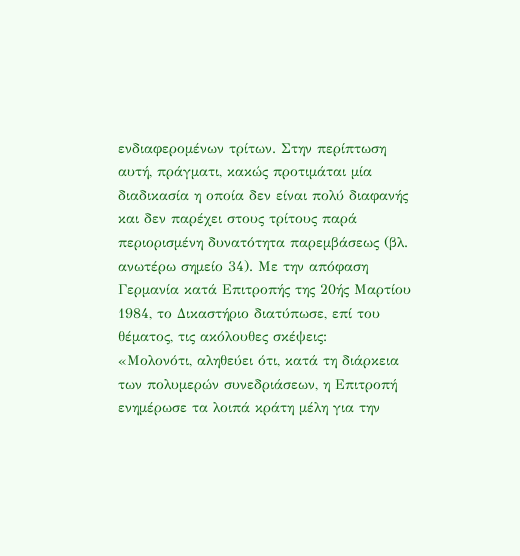ενδιαφερομένων τρίτων. Στην περίπτωση αυτή, πράγματι, κακώς προτιμάται μία διαδικασία η οποία δεν είναι πολύ διαφανής και δεν παρέχει στους τρίτους παρά περιορισμένη δυνατότητα παρεμβάσεως (βλ. ανωτέρω σημείο 34). Με την απόφαση Γερμανία κατά Επιτροπής της 20ής Μαρτίου 1984, το Δικαστήριο διατύπωσε, επί του θέματος, τις ακόλουθες σκέψεις:
«Μολονότι, αληθεύει ότι, κατά τη διάρκεια των πολυμερών συνεδριάσεων, η Επιτροπή ενημέρωσε τα λοιπά κράτη μέλη για την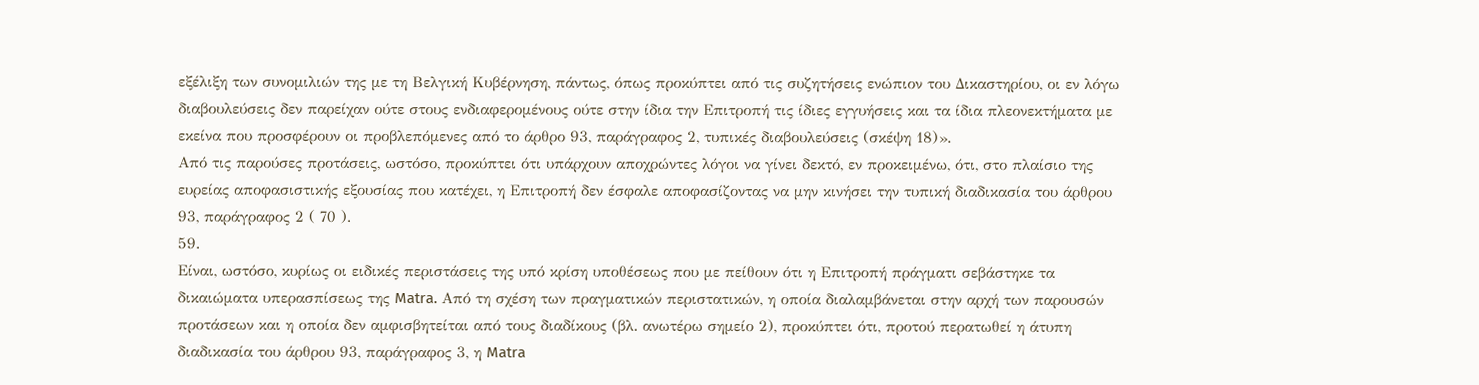εξέλιξη των συνομιλιών της με τη Βελγική Κυβέρνηση, πάντως, όπως προκύπτει από τις συζητήσεις ενώπιον του Δικαστηρίου, οι εν λόγω διαβουλεύσεις δεν παρείχαν ούτε στους ενδιαφερομένους ούτε στην ίδια την Επιτροπή τις ίδιες εγγυήσεις και τα ίδια πλεονεκτήματα με εκείνα που προσφέρουν οι προβλεπόμενες από το άρθρο 93, παράγραφος 2, τυπικές διαβουλεύσεις (σκέψη 18)».
Από τις παρούσες προτάσεις, ωστόσο, προκύπτει ότι υπάρχουν αποχρώντες λόγοι να γίνει δεκτό, εν προκειμένω, ότι, στο πλαίσιο της ευρείας αποφασιστικής εξουσίας που κατέχει, η Επιτροπή δεν έσφαλε αποφασίζοντας να μην κινήσει την τυπική διαδικασία του άρθρου 93, παράγραφος 2 ( 70 ).
59.
Είναι, ωστόσο, κυρίως οι ειδικές περιστάσεις της υπό κρίση υποθέσεως που με πείθουν ότι η Επιτροπή πράγματι σεβάστηκε τα δικαιώματα υπερασπίσεως της Matra. Από τη σχέση των πραγματικών περιστατικών, η οποία διαλαμβάνεται στην αρχή των παρουσών προτάσεων και η οποία δεν αμφισβητείται από τους διαδίκους (βλ. ανωτέρω σημείο 2), προκύπτει ότι, προτού περατωθεί η άτυπη διαδικασία του άρθρου 93, παράγραφος 3, η Matra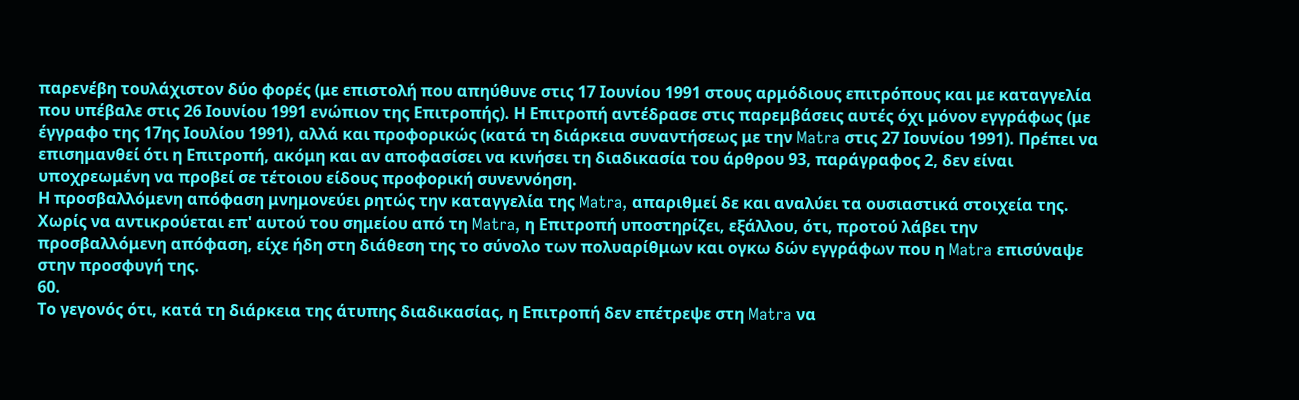παρενέβη τουλάχιστον δύο φορές (με επιστολή που απηύθυνε στις 17 Ιουνίου 1991 στους αρμόδιους επιτρόπους και με καταγγελία που υπέβαλε στις 26 Ιουνίου 1991 ενώπιον της Επιτροπής). Η Επιτροπή αντέδρασε στις παρεμβάσεις αυτές όχι μόνον εγγράφως (με έγγραφο της 17ης Ιουλίου 1991), αλλά και προφορικώς (κατά τη διάρκεια συναντήσεως με την Matra στις 27 Ιουνίου 1991). Πρέπει να επισημανθεί ότι η Επιτροπή, ακόμη και αν αποφασίσει να κινήσει τη διαδικασία του άρθρου 93, παράγραφος 2, δεν είναι υποχρεωμένη να προβεί σε τέτοιου είδους προφορική συνεννόηση.
Η προσβαλλόμενη απόφαση μνημονεύει ρητώς την καταγγελία της Matra, απαριθμεί δε και αναλύει τα ουσιαστικά στοιχεία της. Χωρίς να αντικρούεται επ' αυτού του σημείου από τη Matra, η Επιτροπή υποστηρίζει, εξάλλου, ότι, προτού λάβει την προσβαλλόμενη απόφαση, είχε ήδη στη διάθεση της το σύνολο των πολυαρίθμων και ογκω δών εγγράφων που η Matra επισύναψε στην προσφυγή της.
60.
Το γεγονός ότι, κατά τη διάρκεια της άτυπης διαδικασίας, η Επιτροπή δεν επέτρεψε στη Matra να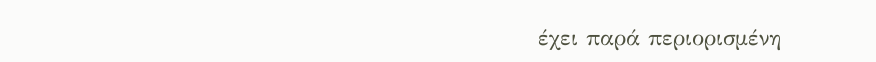έχει παρά περιορισμένη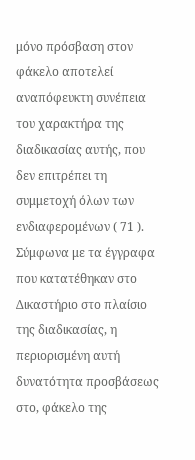μόνο πρόσβαση στον φάκελο αποτελεί αναπόφευκτη συνέπεια του χαρακτήρα της διαδικασίας αυτής, που δεν επιτρέπει τη συμμετοχή όλων των ενδιαφερομένων ( 71 ). Σύμφωνα με τα έγγραφα που κατατέθηκαν στο Δικαστήριο στο πλαίσιο της διαδικασίας, η περιορισμένη αυτή δυνατότητα προσβάσεως στο, φάκελο της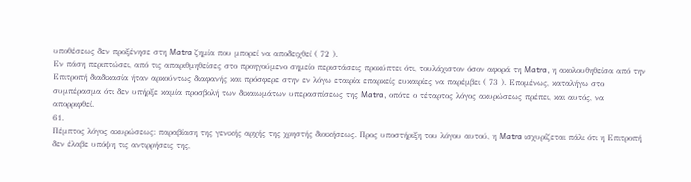υποθέσεως δεν προξένησε στη Matra ζημία που μπορεί να αποδειχθεί ( 72 ).
Εν πάση περιπτώσει, από τις απαριθμηθείσες στο προηγούμενο σημείο περιστάσεις προκύπτει ότι, τουλάχιστον όσον αφορά τη Matra, η ακολουθηθείσα από την Επιτροπή διαδικασία ήταν αρκούντως διαφανής και πρόσφερε στην εν λόγω εταιρία επαρκείς ευκαιρίες να παρέμβει ( 73 ). Επομένως, καταλήγω στο συμπέρασμα ότι δεν υπήρξε καμία προσβολή των δικαιωμάτων υπερασπίσεως της Matra, οπότε ο τέταρτος λόγος ακυρώσεως πρέπει, και αυτός, να απορριφθεί.
61.
Πέμπτος λόγος ακυρώσεως: παραβίαση της γενικής αρχής της χρηστής διοικήσεως. Προς υποστήριξη του λόγου αυτού, η Matra ισχυρίζεται πάλι ότι η Επιτροπή δεν έλαβε υπόψη τις αντιρρήσεις της,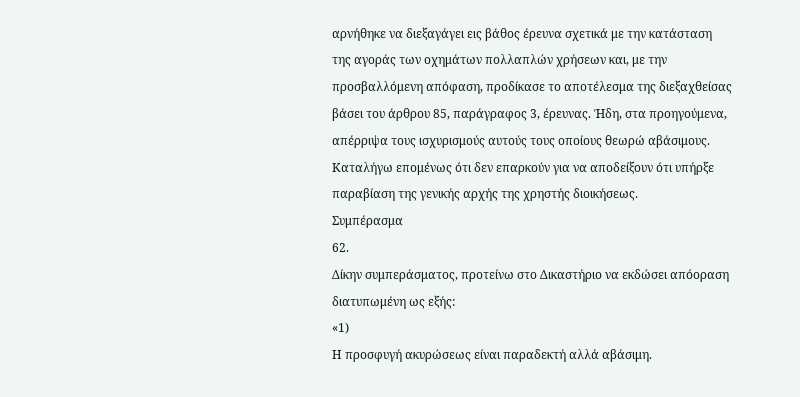αρνήθηκε να διεξαγάγει εις βάθος έρευνα σχετικά με την κατάσταση της αγοράς των οχημάτων πολλαπλών χρήσεων και, με την προσβαλλόμενη απόφαση, προδίκασε το αποτέλεσμα της διεξαχθείσας βάσει του άρθρου 85, παράγραφος 3, έρευνας. Ήδη, στα προηγούμενα, απέρριψα τους ισχυρισμούς αυτούς τους οποίους θεωρώ αβάσιμους. Καταλήγω επομένως ότι δεν επαρκούν για να αποδείξουν ότι υπήρξε παραβίαση της γενικής αρχής της χρηστής διοικήσεως.
Συμπέρασμα
62.
Δίκην συμπεράσματος, προτείνω στο Δικαστήριο να εκδώσει απόοραση διατυπωμένη ως εξής:
«1)
Η προσφυγή ακυρώσεως είναι παραδεκτή αλλά αβάσιμη.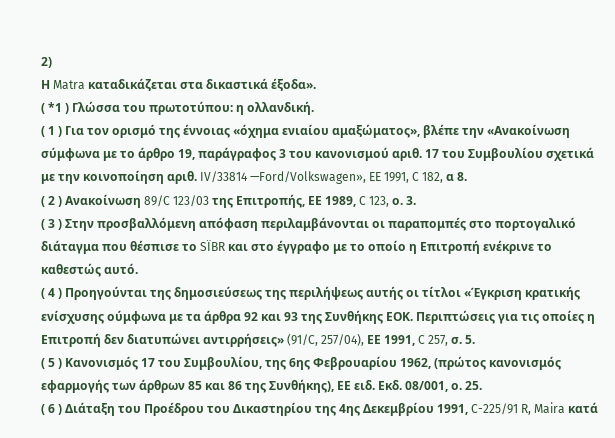2)
Η Matra καταδικάζεται στα δικαστικά έξοδα».
( *1 ) Γλώσσα του πρωτοτύπου: η ολλανδική.
( 1 ) Για τον ορισμό της έννοιας «όχημα ενιαίου αμαξώματος», βλέπε την «Ανακοίνωση σύμφωνα με το άρθρο 19, παράγραφος 3 του κανονισμού αριθ. 17 του Συμβουλίου σχετικά με την κοινοποίηση αριθ. IV/33814 —Ford/Volkswagen», EE 1991, C 182, α 8.
( 2 ) Ανακοίνωση 89/C 123/03 της Επιτροπής, ΕΕ 1989, C 123, ο. 3.
( 3 ) Στην προσβαλλόμενη απόφαση περιλαμβάνονται οι παραπομπές στο πορτογαλικό διάταγμα που θέσπισε το SÏBR και στο έγγραφο με το οποίο η Επιτροπή ενέκρινε το καθεστώς αυτό.
( 4 ) Προηγούνται της δημοσιεύσεως της περιλήψεως αυτής οι τίτλοι «Έγκριση κρατικής ενίσχυσης ούμφωνα με τα άρθρα 92 και 93 της Συνθήκης ΕΟΚ. Περιπτώσεις για τις οποίες η Επιτροπή δεν διατυπώνει αντιρρήσεις» (91/C, 257/04), ΕΕ 1991, C 257, σ. 5.
( 5 ) Κανονισμός 17 του Συμβουλίου, της 6ης Φεβρουαρίου 1962, (πρώτος κανονισμός εφαρμογής των άρθρων 85 και 86 της Συνθήκης), ΕΕ ειδ. Εκδ. 08/001, ο. 25.
( 6 ) Διάταξη του Προέδρου του Δικαστηρίου της 4ης Δεκεμβρίου 1991, C-225/91 R, Maira κατά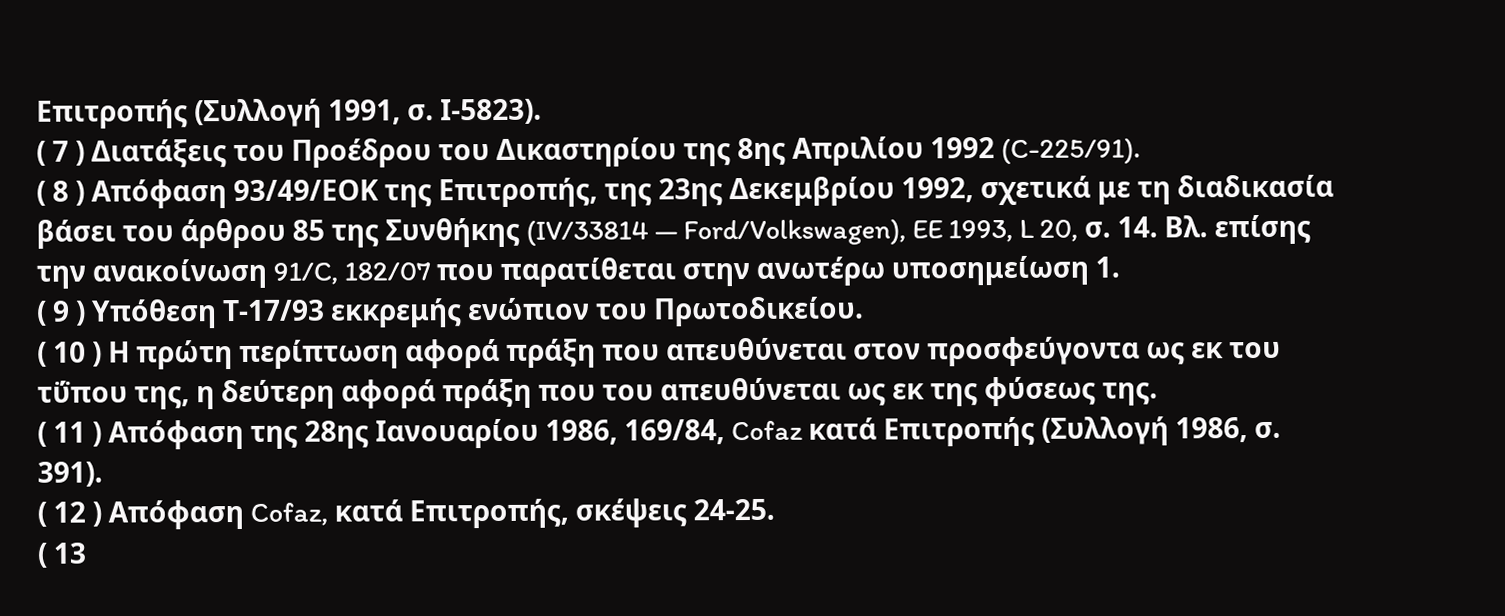Επιτροπής (Συλλογή 1991, σ. Ι-5823).
( 7 ) Διατάξεις του Προέδρου του Δικαστηρίου της 8ης Απριλίου 1992 (C-225/91).
( 8 ) Απόφαση 93/49/ΕΟΚ της Επιτροπής, της 23ης Δεκεμβρίου 1992, σχετικά με τη διαδικασία βάσει του άρθρου 85 της Συνθήκης (IV/33814 — Ford/Volkswagen), EE 1993, L 20, σ. 14. Βλ. επίσης την ανακοίνωση 91/C, 182/07 που παρατίθεται στην ανωτέρω υποσημείωση 1.
( 9 ) Υπόθεση Τ-17/93 εκκρεμής ενώπιον του Πρωτοδικείου.
( 10 ) Η πρώτη περίπτωση αφορά πράξη που απευθύνεται στον προσφεύγοντα ως εκ του τΰπου της, η δεύτερη αφορά πράξη που του απευθύνεται ως εκ της φύσεως της.
( 11 ) Απόφαση της 28ης Ιανουαρίου 1986, 169/84, Cofaz κατά Επιτροπής (Συλλογή 1986, σ. 391).
( 12 ) Απόφαση Cofaz, κατά Επιτροπής, σκέψεις 24-25.
( 13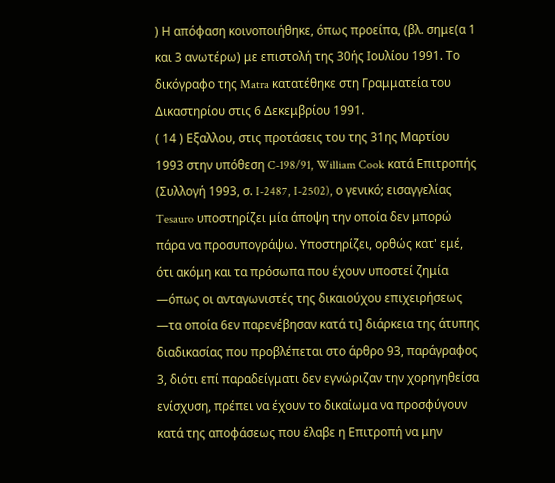) Η απόφαση κοινοποιήθηκε, όπως προείπα, (βλ. σημε(α 1 και 3 ανωτέρω) με επιστολή της 30ής Ιουλίου 1991. Το δικόγραφο της Matra κατατέθηκε στη Γραμματεία του Δικαστηρίου στις 6 Δεκεμβρίου 1991.
( 14 ) Εξαλλου, στις προτάσεις του της 31ης Μαρτίου 1993 στην υπόθεση C-198/91, William Cook κατά Επιτροπής (Συλλογή 1993, σ. I-2487, I-2502), ο γενικό; εισαγγελίας Tesauro υποστηρίζει μία άποψη την οποία δεν μπορώ πάρα να προσυπογράψω. Υποστηρίζει, ορθώς κατ' εμέ, ότι ακόμη και τα πρόσωπα που έχουν υποστεί ζημία —όπως οι ανταγωνιστές της δικαιούχου επιχειρήσεως —τα οποία 6εν παρενέβησαν κατά τι] διάρκεια της άτυπης διαδικασίας που προβλέπεται στο άρθρο 93, παράγραφος 3, διότι επί παραδείγματι δεν εγνώριζαν την χορηγηθείσα ενίσχυση, πρέπει να έχουν το δικαίωμα να προσφύγουν κατά της αποφάσεως που έλαβε η Επιτροπή να μην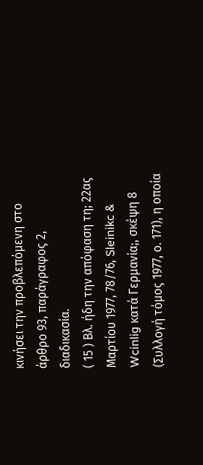κινήσει την προβλεπόμενη στο άρθρο 93, παράγραφος 2, διαδικασία.
( 15 ) Βλ. ήδη την απόφαση τη; 22ας Μαρτίου 1977, 78/76, Sleinikc & Wcinlig κατά Γερμανία;, σκέψη 8 (Συλλογή τόμος 1977, ο. 171), η οποία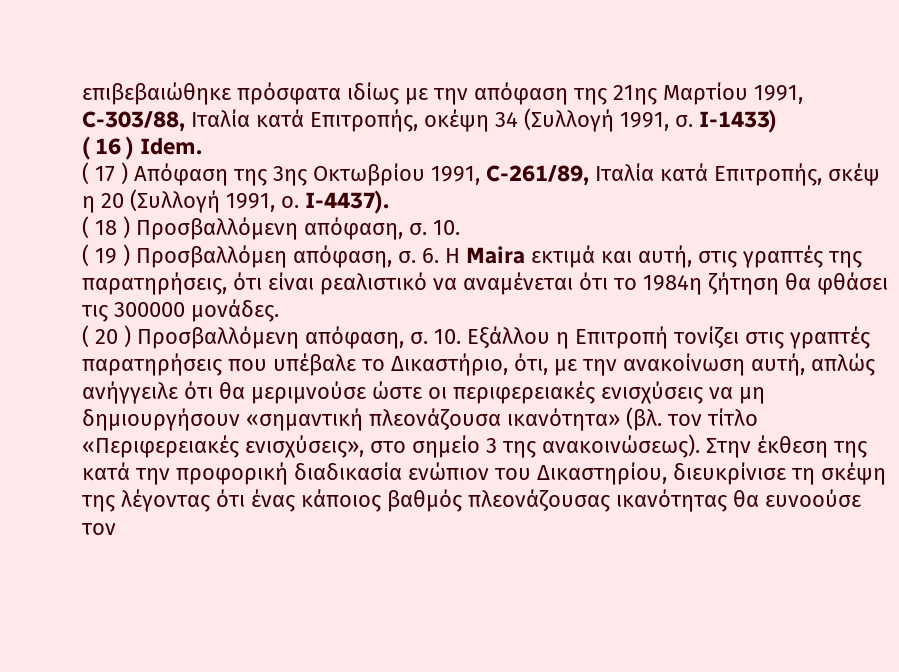επιβεβαιώθηκε πρόσφατα ιδίως με την απόφαση της 21ης Μαρτίου 1991, C-303/88, Ιταλία κατά Επιτροπής, οκέψη 34 (Συλλογή 1991, σ. I-1433)
( 16 ) Idem.
( 17 ) Απόφαση της 3ης Οκτωβρίου 1991, C-261/89, Ιταλία κατά Επιτροπής, σκέψ η 20 (Συλλογή 1991, ο. I-4437).
( 18 ) Προσβαλλόμενη απόφαση, σ. 10.
( 19 ) Προσβαλλόμεη απόφαση, σ. 6. Η Maira εκτιμά και αυτή, στις γραπτές της παρατηρήσεις, ότι είναι ρεαλιστικό να αναμένεται ότι το 1984η ζήτηση θα φθάσει τις 300000 μονάδες.
( 20 ) Προσβαλλόμενη απόφαση, σ. 10. Εξάλλου η Επιτροπή τονίζει στις γραπτές παρατηρήσεις που υπέβαλε το Δικαστήριο, ότι, με την ανακοίνωση αυτή, απλώς ανήγγειλε ότι θα μεριμνούσε ώστε οι περιφερειακές ενισχύσεις να μη δημιουργήσουν «σημαντική πλεονάζουσα ικανότητα» (βλ. τον τίτλο «Περιφερειακές ενισχύσεις», στο σημείο 3 της ανακοινώσεως). Στην έκθεση της κατά την προφορική διαδικασία ενώπιον του Δικαστηρίου, διευκρίνισε τη σκέψη της λέγοντας ότι ένας κάποιος βαθμός πλεονάζουσας ικανότητας θα ευνοούσε τον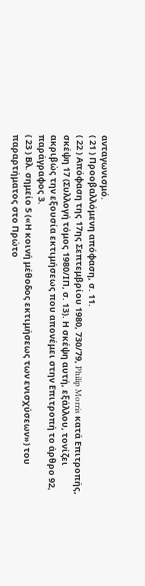ανταγωνισμό.
( 21 ) Προοβαλλόμενη απόφαση, σ. 11.
( 22 ) Απόφαση της 17ης Σεπτεμβρίου 1980, 730/79, Philip Morris κατά Επιτροπής, σκέψη 17 (Συλλογή τόμος 1980/ΙΠ, σ. 13). Η σκέψη αυτή, εξάλλου, τονίζει ακριβώς την εξουσία εκτιμήσεως που απονέμει στην Επιτροπή το άρθρο 92, παράγραφος 3.
( 23 ) Βλ. σημείο 5 («Η κοινή μέθοδος εκτιμήσεως των ενισχύσεων») του παραρτήματος στο Πρώτο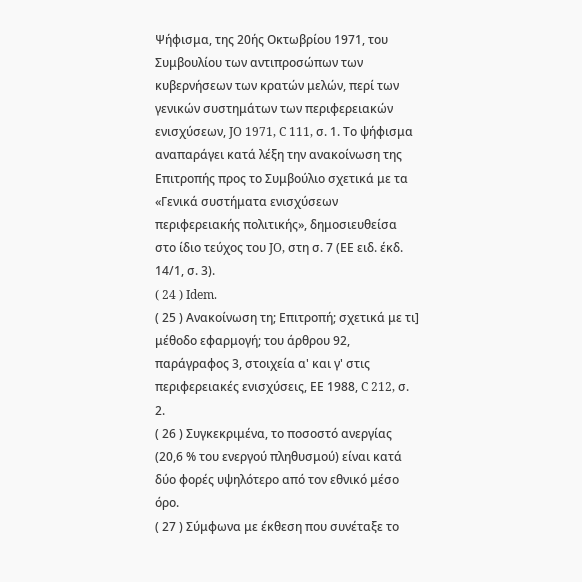Ψήφισμα, της 20ής Οκτωβρίου 1971, του Συμβουλίου των αντιπροσώπων των κυβερνήσεων των κρατών μελών, περί των γενικών συστημάτων των περιφερειακών ενισχύσεων, JO 1971, C 111, σ. 1. Το ψήφισμα αναπαράγει κατά λέξη την ανακοίνωση της Επιτροπής προς το Συμβούλιο σχετικά με τα «Γενικά συστήματα ενισχύσεων περιφερειακής πολιτικής», δημοσιευθείσα στο ίδιο τεύχος του JO, στη σ. 7 (ΕΕ ειδ. έκδ. 14/1, σ. 3).
( 24 ) Idem.
( 25 ) Ανακοίνωση τη; Επιτροπή; σχετικά με τι] μέθοδο εφαρμογή; του άρθρου 92, παράγραφος 3, στοιχεία α' και γ' στις περιφερειακές ενισχύσεις, ΕΕ 1988, C 212, σ. 2.
( 26 ) Συγκεκριμένα, το ποσοστό ανεργίας (20,6 % του ενεργού πληθυσμού) είναι κατά δύο φορές υψηλότερο από τον εθνικό μέσο όρο.
( 27 ) Σύμφωνα με έκθεση που συνέταξε το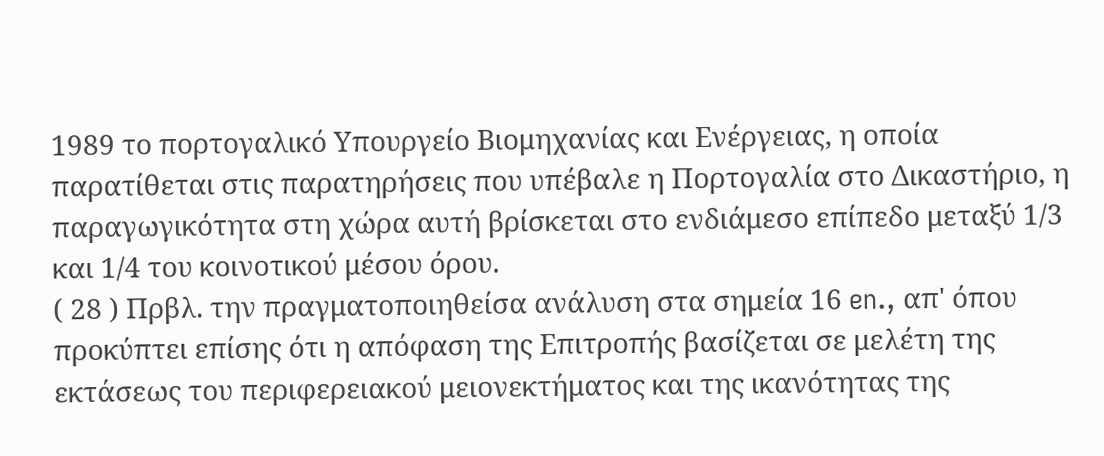1989 το πορτογαλικό Υπουργείο Βιομηχανίας και Ενέργειας, η οποία παρατίθεται στις παρατηρήσεις που υπέβαλε η Πορτογαλία στο Δικαστήριο, η παραγωγικότητα στη χώρα αυτή βρίσκεται στο ενδιάμεσο επίπεδο μεταξύ 1/3 και 1/4 του κοινοτικού μέσου όρου.
( 28 ) Πρβλ. την πραγματοποιηθείσα ανάλυση στα σημεία 16 en., απ' όπου προκύπτει επίσης ότι η απόφαση της Επιτροπής βασίζεται σε μελέτη της εκτάσεως του περιφερειακού μειονεκτήματος και της ικανότητας της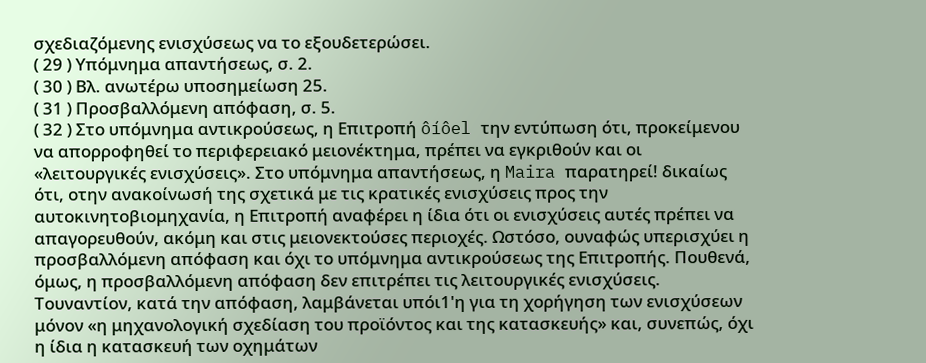σχεδιαζόμενης ενισχύσεως να το εξουδετερώσει.
( 29 ) Υπόμνημα απαντήσεως, σ. 2.
( 30 ) Βλ. ανωτέρω υποσημείωση 25.
( 31 ) Προσβαλλόμενη απόφαση, σ. 5.
( 32 ) Στο υπόμνημα αντικρούσεως, η Επιτροπή ôíôel την εντύπωση ότι, προκείμενου να απορροφηθεί το περιφερειακό μειονέκτημα, πρέπει να εγκριθούν και οι «λειτουργικές ενισχύσεις». Στο υπόμνημα απαντήσεως, η Maira παρατηρεί! δικαίως ότι, οτην ανακοίνωσή της σχετικά με τις κρατικές ενισχύσεις προς την αυτοκινητοβιομηχανία, η Επιτροπή αναφέρει η ίδια ότι οι ενισχύσεις αυτές πρέπει να απαγορευθούν, ακόμη και στις μειονεκτούσες περιοχές. Ωστόσο, ουναφώς υπερισχύει η προσβαλλόμενη απόφαση και όχι το υπόμνημα αντικρούσεως της Επιτροπής. Πουθενά, όμως, η προσβαλλόμενη απόφαση δεν επιτρέπει τις λειτουργικές ενισχύσεις. Τουναντίον, κατά την απόφαση, λαμβάνεται υπόι1'η για τη χορήγηση των ενισχύσεων μόνον «η μηχανολογική σχεδίαση του προϊόντος και της κατασκευής» και, συνεπώς, όχι η ίδια η κατασκευή των οχημάτων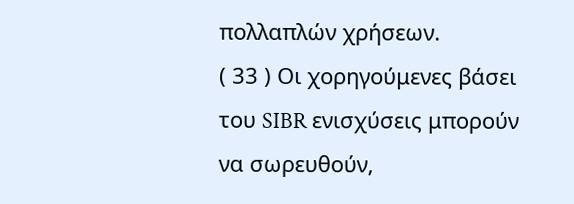πολλαπλών χρήσεων.
( 33 ) Οι χορηγούμενες βάσει του SIBR ενισχύσεις μπορούν να σωρευθούν,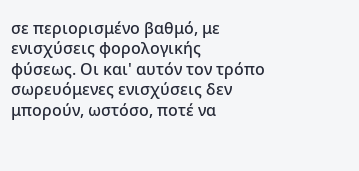σε περιορισμένο βαθμό, με ενισχύσεις φορολογικής φύσεως. Οι και' αυτόν τον τρόπο σωρευόμενες ενισχύσεις δεν μπορούν, ωστόσο, ποτέ να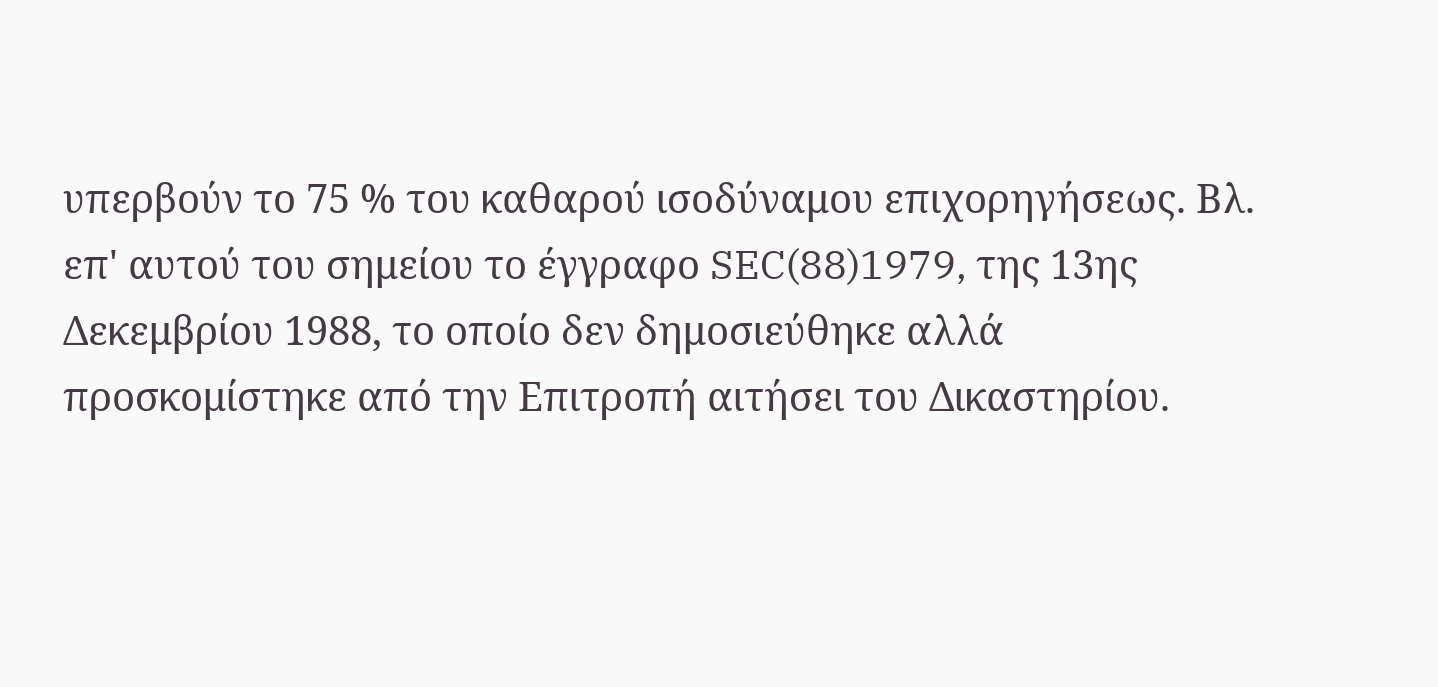υπερβούν το 75 % του καθαρού ισοδύναμου επιχορηγήσεως. Βλ. επ' αυτού του σημείου το έγγραφο SEC(88)1979, της 13ης Δεκεμβρίου 1988, το οποίο δεν δημοσιεύθηκε αλλά προσκομίστηκε από την Επιτροπή αιτήσει του Δικαστηρίου.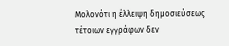Μολονότι η έλλειψη δημοσιεύσεως τέτοιων εγγράφων δεν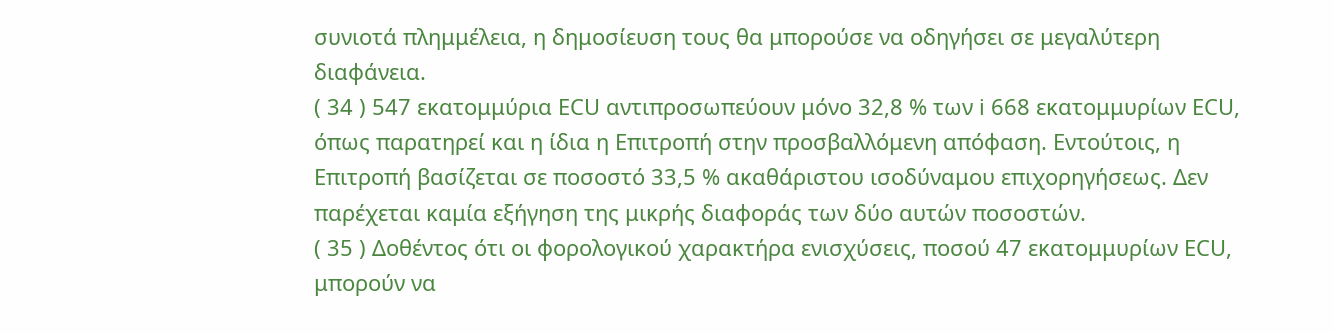συνιοτά πλημμέλεια, η δημοσίευση τους θα μπορούσε να οδηγήσει σε μεγαλύτερη διαφάνεια.
( 34 ) 547 εκατομμύρια ECU αντιπροσωπεύουν μόνο 32,8 % των i 668 εκατομμυρίων ECU, όπως παρατηρεί και η ίδια η Επιτροπή στην προσβαλλόμενη απόφαση. Εντούτοις, η Επιτροπή βασίζεται σε ποσοστό 33,5 % ακαθάριστου ισοδύναμου επιχορηγήσεως. Δεν παρέχεται καμία εξήγηση της μικρής διαφοράς των δύο αυτών ποσοστών.
( 35 ) Δοθέντος ότι οι φορολογικού χαρακτήρα ενισχύσεις, ποσού 47 εκατομμυρίων ECU, μπορούν να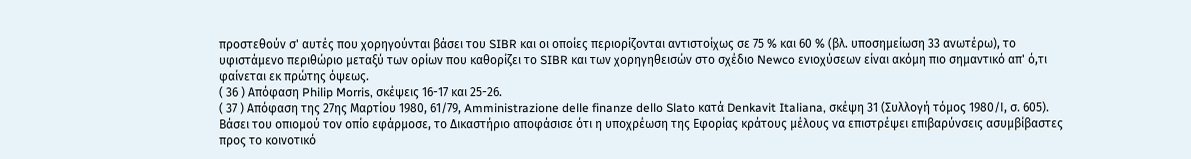προστεθούν σ' αυτές που χορηγούνται βάσει του SIBR και οι οποίες περιορίζονται αντιστοίχως σε 75 % και 60 % (βλ. υποσημείωση 33 ανωτέρω), το υφιστάμενο περιθώριο μεταξύ των ορίων που καθορίζει το SIBR και των χορηγηθεισών στο σχέδιο Newco ενιοχύσεων είναι ακόμη πιο σημαντικό απ' ό,τι φαίνεται εκ πρώτης όψεως.
( 36 ) Απόφαση Philip Morris, σκέψεις 16-17 και 25-26.
( 37 ) Απόφαση της 27ης Μαρτίου 1980, 61/79, Amministrazione delle finanze dello Slato κατά Denkavit Italiana, σκέψη 31 (Συλλογή τόμος 1980/Ι, σ. 605). Βάσει του οπιομού τον οπίο εφάρμοσε, το Δικαστήριο αποφάσισε ότι η υποχρέωση της Εφορίας κράτους μέλους να επιστρέψει επιβαρύνσεις ασυμβίβαστες προς το κοινοτικό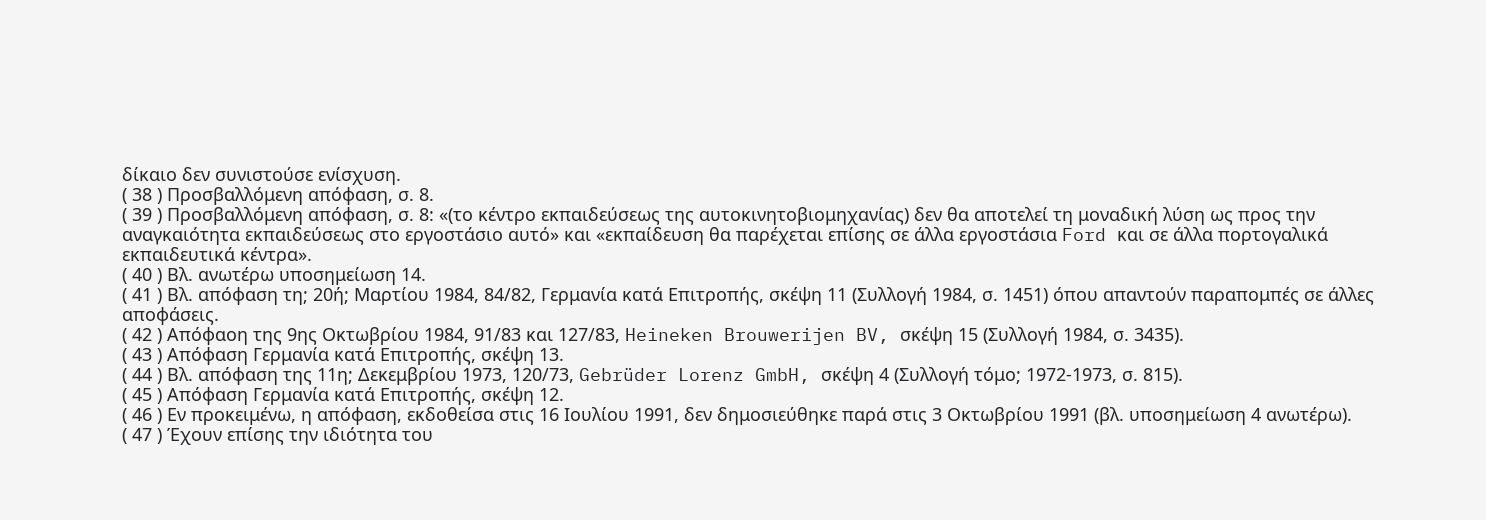δίκαιο δεν συνιστούσε ενίσχυση.
( 38 ) Προσβαλλόμενη απόφαση, σ. 8.
( 39 ) Προσβαλλόμενη απόφαση, σ. 8: «(το κέντρο εκπαιδεύσεως της αυτοκινητοβιομηχανίας) δεν θα αποτελεί τη μοναδική λύση ως προς την αναγκαιότητα εκπαιδεύσεως στο εργοστάσιο αυτό» και «εκπαίδευση θα παρέχεται επίσης σε άλλα εργοστάσια Ford και σε άλλα πορτογαλικά εκπαιδευτικά κέντρα».
( 40 ) Βλ. ανωτέρω υποσημείωση 14.
( 41 ) Βλ. απόφαση τη; 20ή; Μαρτίου 1984, 84/82, Γερμανία κατά Επιτροπής, σκέψη 11 (Συλλογή 1984, σ. 1451) όπου απαντούν παραπομπές σε άλλες αποφάσεις.
( 42 ) Απόφαοη της 9ης Οκτωβρίου 1984, 91/83 και 127/83, Heineken Brouwerijen BV, σκέψη 15 (Συλλογή 1984, σ. 3435).
( 43 ) Απόφαση Γερμανία κατά Επιτροπής, σκέψη 13.
( 44 ) Βλ. απόφαση της 11η; Δεκεμβρίου 1973, 120/73, Gebrüder Lorenz GmbH, σκέψη 4 (Συλλογή τόμο; 1972-1973, σ. 815).
( 45 ) Απόφαση Γερμανία κατά Επιτροπής, σκέψη 12.
( 46 ) Εν προκειμένω, η απόφαση, εκδοθείσα στις 16 Ιουλίου 1991, δεν δημοσιεύθηκε παρά στις 3 Οκτωβρίου 1991 (βλ. υποσημείωση 4 ανωτέρω).
( 47 ) Έχουν επίσης την ιδιότητα του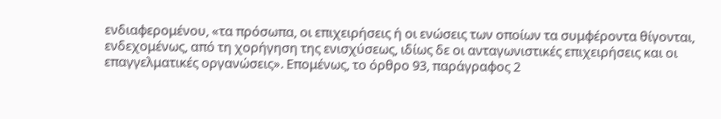ενδιαφερομένου, «τα πρόσωπα, οι επιχειρήσεις ή οι ενώσεις των οποίων τα συμφέροντα θίγονται, ενδεχομένως, από τη χορήγηση της ενισχύσεως, ιδίως δε οι ανταγωνιστικές επιχειρήσεις και οι επαγγελματικές οργανώσεις». Επομένως, το όρθρο 93, παράγραφος 2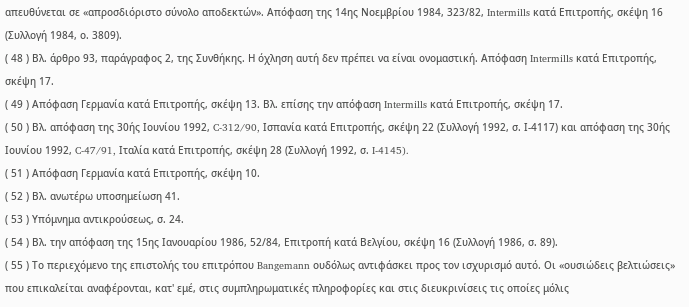απευθύνεται σε «απροσδιόριστο σύνολο αποδεκτών». Απόφαση της 14ης Νοεμβρίου 1984, 323/82, Intermills κατά Επιτροπής, σκέψη 16 (Συλλογή 1984, ο. 3809).
( 48 ) Βλ. άρθρο 93, παράγραφος 2, της Συνθήκης. Η όχληση αυτή δεν πρέπει να είναι ονομαστική. Απόφαση Intermills κατά Επιτροπής, σκέψη 17.
( 49 ) Απόφαση Γερμανία κατά Επιτροπής, σκέψη 13. Βλ. επίσης την απόφαση Intermills κατά Επιτροπής, σκέψη 17.
( 50 ) Βλ. απόφαση της 30ής Ιουνίου 1992, C-312/90, Ισπανία κατά Επιτροπής, σκέψη 22 (Συλλογή 1992, σ. Ι-4117) και απόφαση της 30ής Ιουνίου 1992, C-47/91, Ιταλία κατά Επιτροπής, σκέψη 28 (Συλλογή 1992, σ. I-4145).
( 51 ) Απόφαση Γερμανία κατά Επιτροπής, σκέψη 10.
( 52 ) Βλ. ανωτέρω υποσημείωση 41.
( 53 ) Υπόμνημα αντικρούσεως, σ. 24.
( 54 ) Βλ. την απόφαση της 15ης Ιανουαρίου 1986, 52/84, Επιτροπή κατά Βελγίου, σκέψη 16 (Συλλογή 1986, σ. 89).
( 55 ) Το περιεχόμενο της επιστολής του επιτρόπου Bangemann ουδόλως αντιφάσκει προς τον ισχυρισμό αυτό. Οι «ουσιώδεις βελτιώσεις» που επικαλείται αναφέρονται, κατ' εμέ, στις συμπληρωματικές πληροφορίες και στις διευκρινίσεις τις οποίες μόλις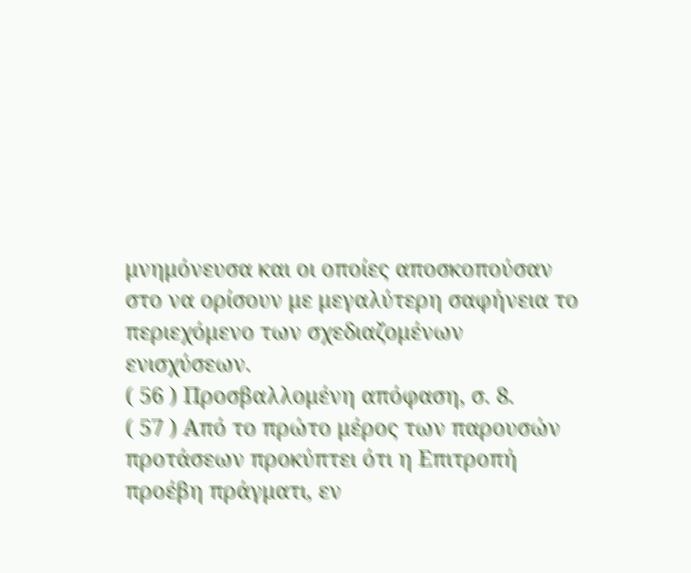μνημόνευσα και οι οποίες αποσκοπούσαν στο να ορίσουν με μεγαλύτερη σαφήνεια το περιεχόμενο των σχεδιαζομένων ενισχύσεων.
( 56 ) Προσβαλλομένη απόφαση, σ. 8.
( 57 ) Από το πρώτο μέρος των παρουσών προτάσεων προκύπτει ότι η Επιτροπή προέβη πράγματι, εν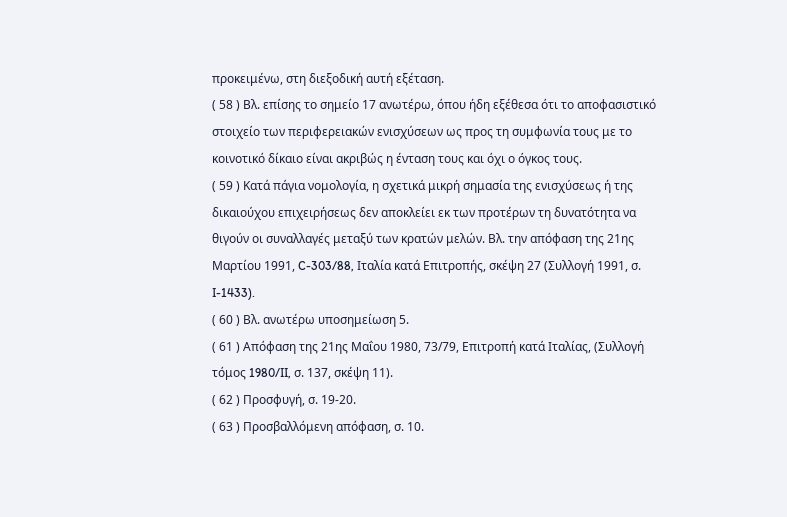προκειμένω, στη διεξοδική αυτή εξέταση.
( 58 ) Βλ. επίσης το σημείο 17 ανωτέρω, όπου ήδη εξέθεσα ότι το αποφασιστικό στοιχείο των περιφερειακών ενισχύσεων ως προς τη συμφωνία τους με το κοινοτικό δίκαιο είναι ακριβώς η ένταση τους και όχι ο όγκος τους.
( 59 ) Κατά πάγια νομολογία, η σχετικά μικρή σημασία της ενισχύσεως ή της δικαιούχου επιχειρήσεως δεν αποκλείει εκ των προτέρων τη δυνατότητα να θιγούν οι συναλλαγές μεταξύ των κρατών μελών. Βλ. την απόφαση της 21ης Μαρτίου 1991, C-303/88, Ιταλία κατά Επιτροπής, σκέψη 27 (Συλλογή 1991, σ. I-1433).
( 60 ) Βλ. ανωτέρω υποσημείωση 5.
( 61 ) Απόφαση της 21ης Μαΐου 1980, 73/79, Επιτροπή κατά Ιταλίας, (Συλλογή τόμος 1980/II, σ. 137, σκέψη 11).
( 62 ) Προσφυγή, σ. 19-20.
( 63 ) Προσβαλλόμενη απόφαση, σ. 10.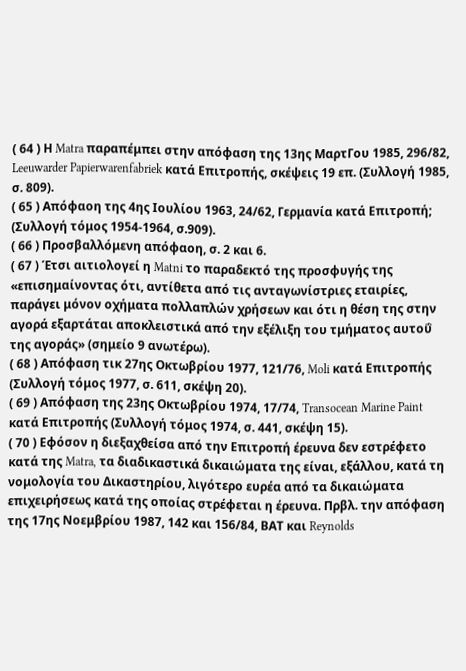( 64 ) Η Matra παραπέμπει στην απόφαση της 13ης ΜαρτΓου 1985, 296/82, Leeuwarder Papierwarenfabriek κατά Επιτροπής, σκέψεις 19 επ. (Συλλογή 1985, σ. 809).
( 65 ) Απόφαοη της 4ης Ιουλίου 1963, 24/62, Γερμανία κατά Επιτροπή; (Συλλογή τόμος 1954-1964, σ.909).
( 66 ) Προσβαλλόμενη απόφαοη, σ. 2 και 6.
( 67 ) Έτσι αιτιολογεί η Matni το παραδεκτό της προσφυγής της «επισημαίνοντας ότι, αντίθετα από τις ανταγωνίστριες εταιρίες, παράγει μόνον οχήματα πολλαπλών χρήσεων και ότι η θέση της στην αγορά εξαρτάται αποκλειστικά από την εξέλιξη του τμήματος αυτοΰ της αγοράς» (σημείο 9 ανωτέρω).
( 68 ) Απόφαση τικ 27ης Οκτωβρίου 1977, 121/76, Moli κατά Επιτροπής (Συλλογή τόμος 1977, σ. 611, σκέψη 20).
( 69 ) Απόφαση της 23ης Οκτωβρίου 1974, 17/74, Transocean Marine Paint κατά Επιτροπής (Συλλογή τόμος 1974, σ. 441, σκέψη 15).
( 70 ) Εφόσον η διεξαχθείσα από την Επιτροπή έρευνα δεν εστρέφετο κατά της Matra, τα διαδικαστικά δικαιώματα της είναι, εξάλλου, κατά τη νομολογία του Δικαστηρίου, λιγότερο ευρέα από τα δικαιώματα επιχειρήσεως κατά της οποίας στρέφεται η έρευνα. Πρβλ. την απόφαση της 17ης Νοεμβρίου 1987, 142 και 156/84, ΒΑΤ και Reynolds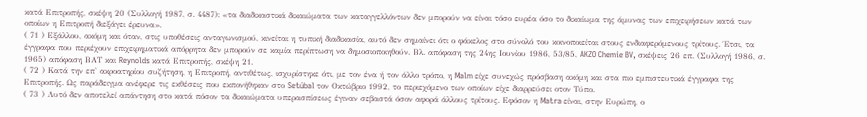κατά Επιτροπής, σκέψη 20 (Συλλογή 1987, σ. 4487): «τα διαδικαστικά δικαιώματα των καταγγελλόντων δεν μπορούν να είναι τόσο ευρέα όσο το δικαίωμα της άμυνας των επιχειρήσεων κατά των οποίων η Επιτροπή διεξάγει έρευνα».
( 71 ) Εξάλλου, ακόμη και όταν, στις υποθέσεις ανταγωνισμού, κινείται η τυπική διαδικασία, αυτό δεν σημαίνει ότι ο φάκελος στο σύνολό του κοινοποιείται στους ενδιαφερόμενους τρίτους. Έτσι, τα έγγραφα που περιέχουν επιχειρηματικά απόρρητα δεν μπορούν σε καμία περίπτωση να δημοσιοποιηθούν. Βλ. απόφαση της 24ης Ιουνίου 1986, 53/85, AKZO Chemie BV, σκέψεις 26 επ. (Συλλογή 1986, σ. 1965) απόφαση ΒΑΤ και Reynolds κατά Επιτροπής, σκέψη 21.
( 72 ) Κατά την επ' ακροατηρίου συζήτηση, η Επιτροπή, αντιθέτως, ισχυρίστηκε ότι, με τον ένα ή τον άλλο τρόπο, η Malm είχε συνεχώς πρόσβαση ακόμη και στα πιο εμπιστευτικά έγγραφα της Επιτροπής. Ως παράδειγμα ανέφερε τις εκθέσεις που εκπονήθηκαν στο Setúbal τον Οκτώβριο 1992, το περιεχόμενο των οποίων είχε διαρρεύσει οτον Τύπο.
( 73 ) Λυτό δεν αποτελεί απάντηση στο κατά πόσον τα δικαιώματα υπερασπίσεως έγιναν σεβαστά όσον αφορά άλλους τρίτους. Εφόσον η Matra είναι, στην Ευρώπη, ο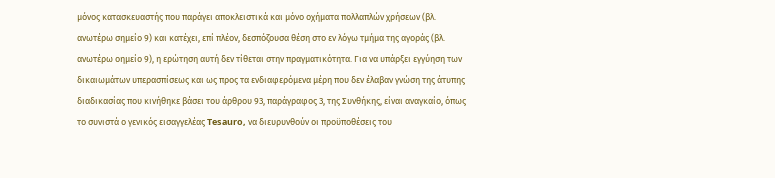μόνος κατασκευαστής που παράγει αποκλειστικά και μόνο οχήματα πολλαπλών χρήσεων (βλ. ανωτέρω σημείο 9) και κατέχει, επί πλέον, δεσπόζουσα θέση στο εν λόγω τμήμα της αγοράς (βλ. ανωτέρω οημείο 9), η ερώτηση αυτή δεν τίθεται στην πραγματικότητα. Για να υπάρξει εγγύηση των δικαιωμάτων υπερασπίσεως και ως προς τα ενδιαφερόμενα μέρη που δεν έλαβαν γνώση της άτυπης διαδικασίας που κινήθηκε βάσει του άρθρου 93, παράγραφος 3, της Συνθήκης, είναι αναγκαίο, όπως το συνιστά ο γενικός εισαγγελέας Tesauro, να διευρυνθούν οι προϋποθέσεις του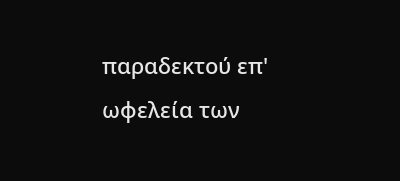παραδεκτού επ' ωφελεία των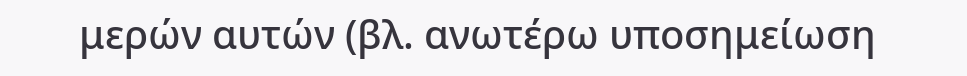μερών αυτών (βλ. ανωτέρω υποσημείωση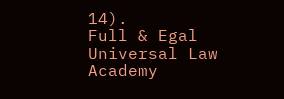14).
Full & Egal Universal Law Academy